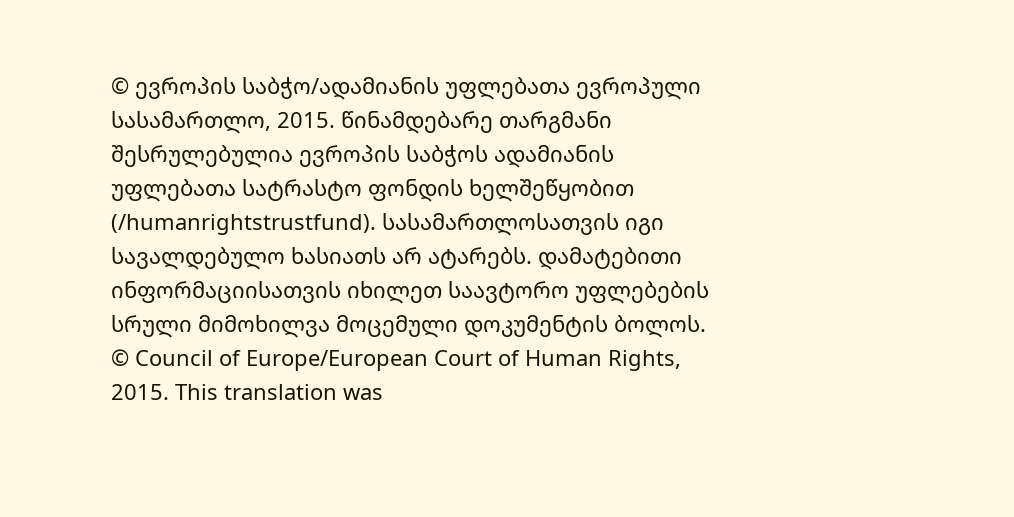© ევროპის საბჭო/ადამიანის უფლებათა ევროპული სასამართლო, 2015. წინამდებარე თარგმანი შესრულებულია ევროპის საბჭოს ადამიანის უფლებათა სატრასტო ფონდის ხელშეწყობით (/humanrightstrustfund). სასამართლოსათვის იგი სავალდებულო ხასიათს არ ატარებს. დამატებითი ინფორმაციისათვის იხილეთ საავტორო უფლებების სრული მიმოხილვა მოცემული დოკუმენტის ბოლოს.
© Council of Europe/European Court of Human Rights, 2015. This translation was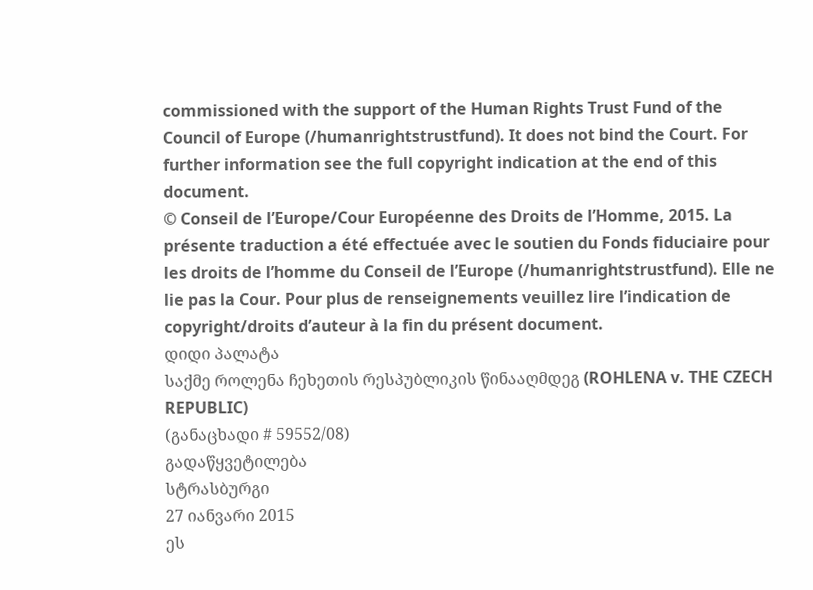commissioned with the support of the Human Rights Trust Fund of the Council of Europe (/humanrightstrustfund). It does not bind the Court. For further information see the full copyright indication at the end of this document.
© Conseil de l’Europe/Cour Européenne des Droits de l’Homme, 2015. La présente traduction a été effectuée avec le soutien du Fonds fiduciaire pour les droits de l’homme du Conseil de l’Europe (/humanrightstrustfund). Elle ne lie pas la Cour. Pour plus de renseignements veuillez lire l’indication de copyright/droits d’auteur à la fin du présent document.
დიდი პალატა
საქმე როლენა ჩეხეთის რესპუბლიკის წინააღმდეგ (ROHLENA v. THE CZECH REPUBLIC)
(განაცხადი # 59552/08)
გადაწყვეტილება
სტრასბურგი
27 იანვარი 2015
ეს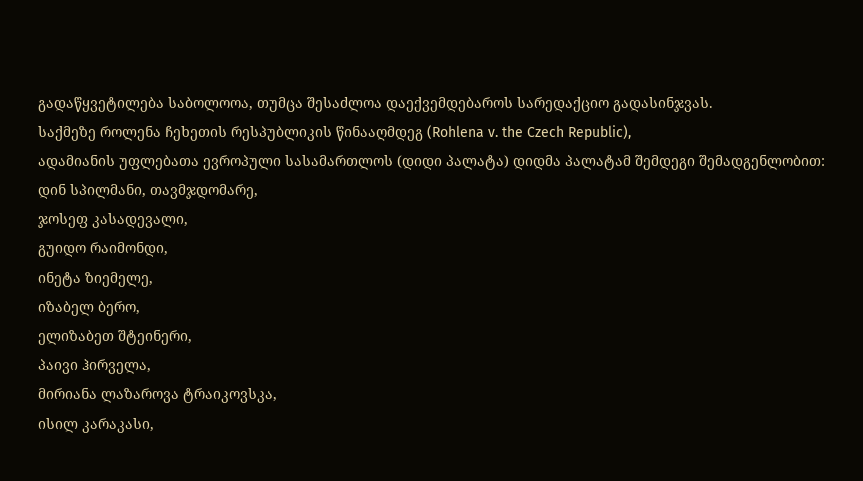გადაწყვეტილება საბოლოოა, თუმცა შესაძლოა დაექვემდებაროს სარედაქციო გადასინჯვას.
საქმეზე როლენა ჩეხეთის რესპუბლიკის წინააღმდეგ (Rohlena v. the Czech Republic),
ადამიანის უფლებათა ევროპული სასამართლოს (დიდი პალატა) დიდმა პალატამ შემდეგი შემადგენლობით:
დინ სპილმანი, თავმჯდომარე,
ჯოსეფ კასადევალი,
გუიდო რაიმონდი,
ინეტა ზიემელე,
იზაბელ ბერო,
ელიზაბეთ შტეინერი,
პაივი ჰირველა,
მირიანა ლაზაროვა ტრაიკოვსკა,
ისილ კარაკასი,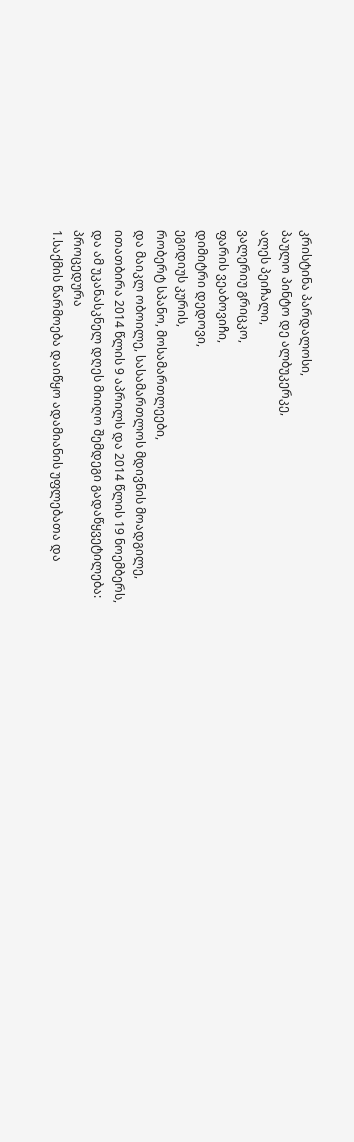კრისტინა პარდალოსი,
პაულო პინტო დე ალბუკერკე,
ალეს პეიჩალი,
ვალერიუ გრიცკო,
ფარის ვეაბოვიჩი,
დიმიტრი დედოვი,
ეგიდიუს კურის,
რობერტ სპანო, მოსამართლეები,
და მაიკლ ობოილე, სასამართლოს მდივნის მოადგილე,
ითათბირა 2014 წლის 9 აპრილს და 2014 წლის 19 ნოემბერს,
და ამ უკანასკნელ დღეს მიიღო შემდეგი გადაწყვეტილება:
პროცედურა
1.საქმის წარმოება დაიწყო ადამიანის უფლებათა და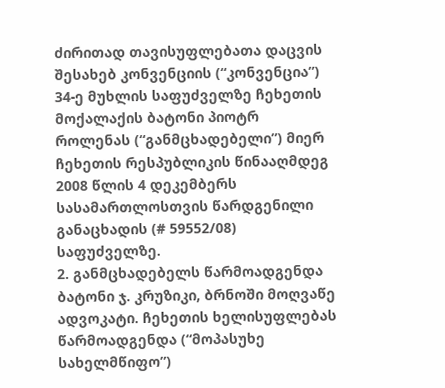ძირითად თავისუფლებათა დაცვის შესახებ კონვენციის (“კონვენცია”) 34-ე მუხლის საფუძველზე ჩეხეთის მოქალაქის ბატონი პიოტრ როლენას (“განმცხადებელი”) მიერ ჩეხეთის რესპუბლიკის წინააღმდეგ 2008 წლის 4 დეკემბერს სასამართლოსთვის წარდგენილი განაცხადის (# 59552/08) საფუძველზე.
2. განმცხადებელს წარმოადგენდა ბატონი ჯ. კრუზიკი, ბრნოში მოღვაწე ადვოკატი. ჩეხეთის ხელისუფლებას წარმოადგენდა (“მოპასუხე სახელმწიფო”)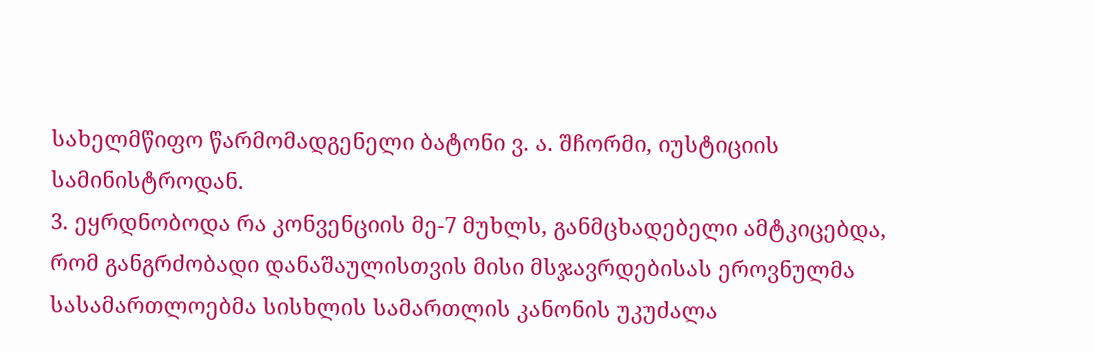სახელმწიფო წარმომადგენელი ბატონი ვ. ა. შჩორმი, იუსტიციის სამინისტროდან.
3. ეყრდნობოდა რა კონვენციის მე-7 მუხლს, განმცხადებელი ამტკიცებდა, რომ განგრძობადი დანაშაულისთვის მისი მსჯავრდებისას ეროვნულმა სასამართლოებმა სისხლის სამართლის კანონის უკუძალა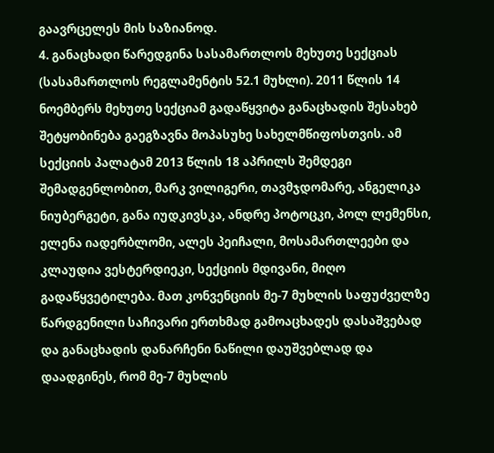გაავრცელეს მის საზიანოდ.
4. განაცხადი წარედგინა სასამართლოს მეხუთე სექციას (სასამართლოს რეგლამენტის 52.1 მუხლი). 2011 წლის 14 ნოემბერს მეხუთე სექციამ გადაწყვიტა განაცხადის შესახებ შეტყობინება გაეგზავნა მოპასუხე სახელმწიფოსთვის. ამ სექციის პალატამ 2013 წლის 18 აპრილს შემდეგი შემადგენლობით, მარკ ვილიგერი, თავმჯდომარე, ანგელიკა ნიუბერგეტი, განა იუდკივსკა, ანდრე პოტოცკი, პოლ ლემენსი, ელენა იადერბლომი, ალეს პეიჩალი, მოსამართლეები და კლაუდია ვესტერდიეკი, სექციის მდივანი, მიღო გადაწყვეტილება. მათ კონვენციის მე-7 მუხლის საფუძველზე წარდგენილი საჩივარი ერთხმად გამოაცხადეს დასაშვებად და განაცხადის დანარჩენი ნაწილი დაუშვებლად და დაადგინეს, რომ მე-7 მუხლის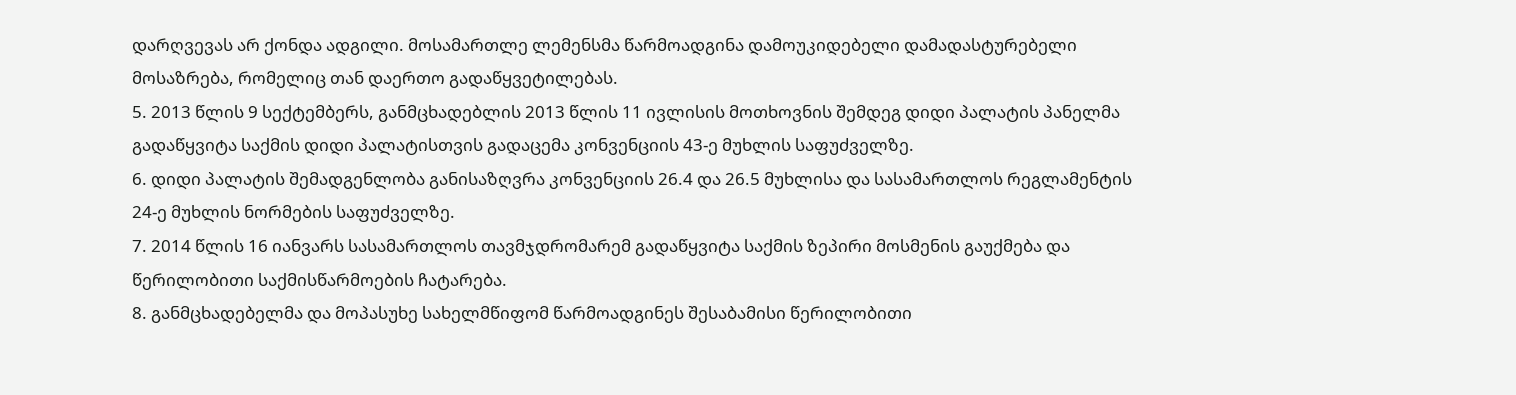დარღვევას არ ქონდა ადგილი. მოსამართლე ლემენსმა წარმოადგინა დამოუკიდებელი დამადასტურებელი მოსაზრება, რომელიც თან დაერთო გადაწყვეტილებას.
5. 2013 წლის 9 სექტემბერს, განმცხადებლის 2013 წლის 11 ივლისის მოთხოვნის შემდეგ დიდი პალატის პანელმა გადაწყვიტა საქმის დიდი პალატისთვის გადაცემა კონვენციის 43-ე მუხლის საფუძველზე.
6. დიდი პალატის შემადგენლობა განისაზღვრა კონვენციის 26.4 და 26.5 მუხლისა და სასამართლოს რეგლამენტის 24-ე მუხლის ნორმების საფუძველზე.
7. 2014 წლის 16 იანვარს სასამართლოს თავმჯდრომარემ გადაწყვიტა საქმის ზეპირი მოსმენის გაუქმება და წერილობითი საქმისწარმოების ჩატარება.
8. განმცხადებელმა და მოპასუხე სახელმწიფომ წარმოადგინეს შესაბამისი წერილობითი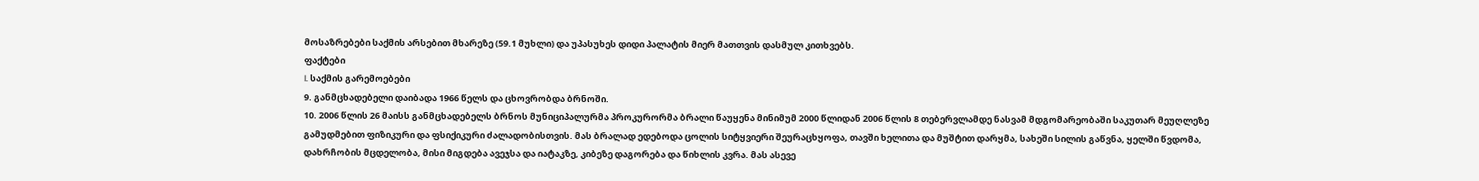მოსაზრებები საქმის არსებით მხარეზე (59.1 მუხლი) და უპასუხეს დიდი პალატის მიერ მათთვის დასმულ კითხვებს.
ფაქტები
I. საქმის გარემოებები
9. განმცხადებელი დაიბადა 1966 წელს და ცხოვრობდა ბრნოში.
10. 2006 წლის 26 მაისს განმცხადებელს ბრნოს მუნიციპალურმა პროკურორმა ბრალი წაუყენა მინიმუმ 2000 წლიდან 2006 წლის 8 თებერვლამდე ნასვამ მდგომარეობაში საკუთარ მეუღლეზე გამუდმებით ფიზიკური და ფსიქიკური ძალადობისთვის. მას ბრალად ედებოდა ცოლის სიტყვიერი შეურაცხყოფა, თავში ხელითა და მუშტით დარყმა, სახეში სილის გაწვნა, ყელში წვდომა, დახრჩობის მცდელობა, მისი მიგდება ავეჯსა და იატაკზე, კიბეზე დაგორება და წიხლის კვრა. მას ასევე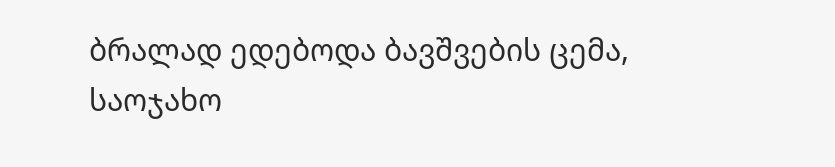ბრალად ედებოდა ბავშვების ცემა, საოჯახო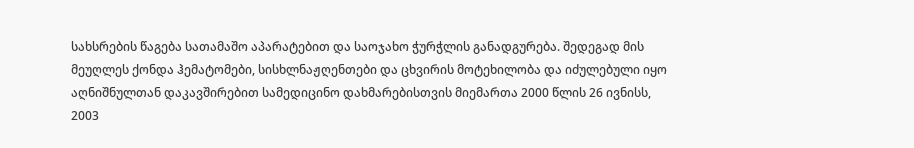სახსრების წაგება სათამაშო აპარატებით და საოჯახო ჭურჭლის განადგურება. შედეგად მის მეუღლეს ქონდა ჰემატომები, სისხლნაჟღენთები და ცხვირის მოტეხილობა და იძულებული იყო აღნიშნულთან დაკავშირებით სამედიცინო დახმარებისთვის მიემართა 2000 წლის 26 ივნისს, 2003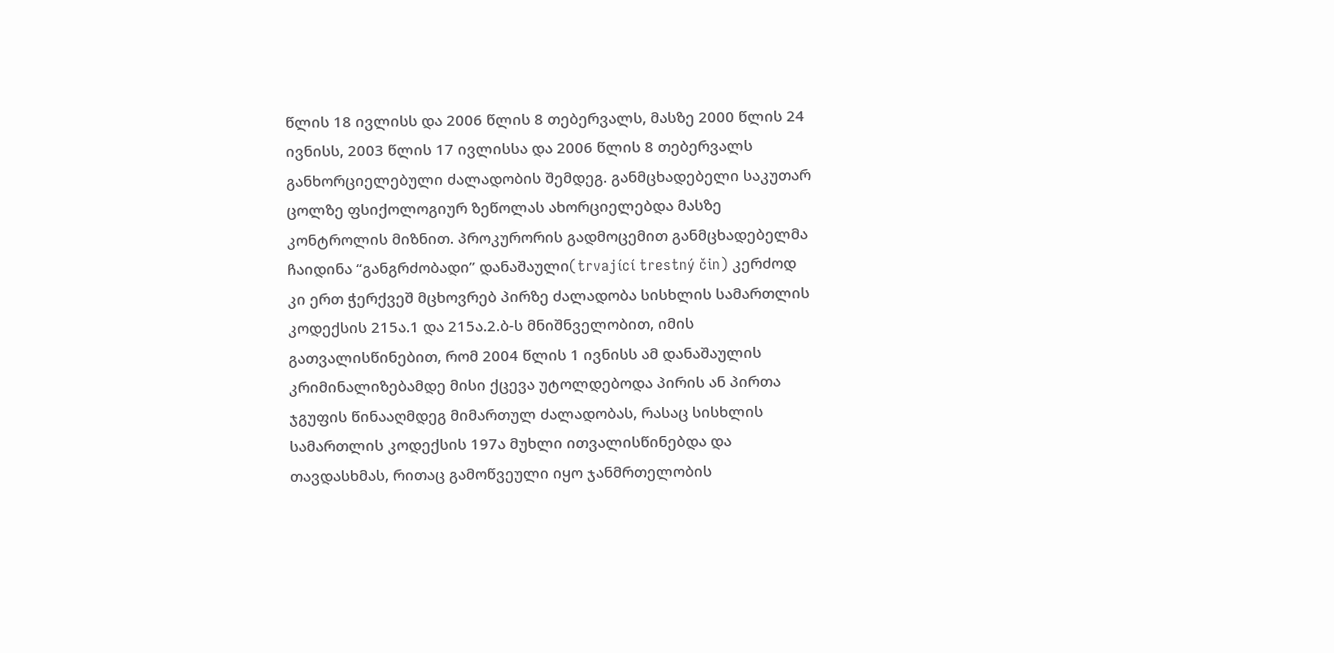წლის 18 ივლისს და 2006 წლის 8 თებერვალს, მასზე 2000 წლის 24 ივნისს, 2003 წლის 17 ივლისსა და 2006 წლის 8 თებერვალს განხორციელებული ძალადობის შემდეგ. განმცხადებელი საკუთარ ცოლზე ფსიქოლოგიურ ზეწოლას ახორციელებდა მასზე კონტროლის მიზნით. პროკურორის გადმოცემით განმცხადებელმა ჩაიდინა “განგრძობადი” დანაშაული(trvající trestný čin) კერძოდ კი ერთ ჭერქვეშ მცხოვრებ პირზე ძალადობა სისხლის სამართლის კოდექსის 215ა.1 და 215ა.2.ბ-ს მნიშნველობით, იმის გათვალისწინებით, რომ 2004 წლის 1 ივნისს ამ დანაშაულის კრიმინალიზებამდე მისი ქცევა უტოლდებოდა პირის ან პირთა ჯგუფის წინააღმდეგ მიმართულ ძალადობას, რასაც სისხლის სამართლის კოდექსის 197ა მუხლი ითვალისწინებდა და თავდასხმას, რითაც გამოწვეული იყო ჯანმრთელობის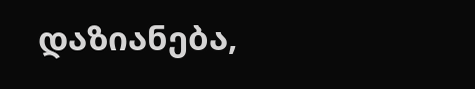დაზიანება,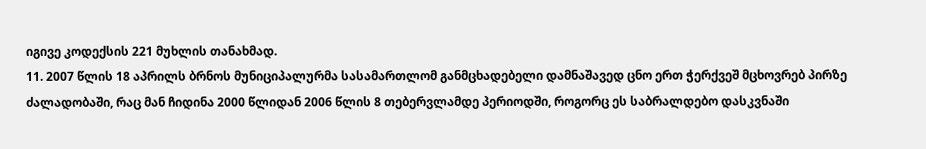იგივე კოდექსის 221 მუხლის თანახმად.
11. 2007 წლის 18 აპრილს ბრნოს მუნიციპალურმა სასამართლომ განმცხადებელი დამნაშავედ ცნო ერთ ჭერქვეშ მცხოვრებ პირზე ძალადობაში, რაც მან ჩიდინა 2000 წლიდან 2006 წლის 8 თებერვლამდე პერიოდში, როგორც ეს საბრალდებო დასკვნაში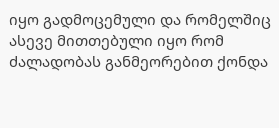იყო გადმოცემული და რომელშიც ასევე მითთებული იყო რომ ძალადობას განმეორებით ქონდა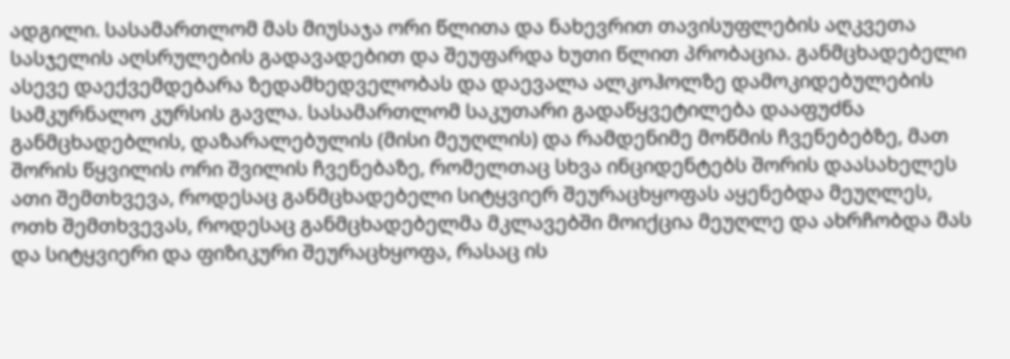ადგილი. სასამართლომ მას მიუსაჯა ორი წლითა და ნახევრით თავისუფლების აღკვეთა სასჯელის აღსრულების გადავადებით და შეუფარდა ხუთი წლით პრობაცია. განმცხადებელი ასევე დაექვემდებარა ზედამხედველობას და დაევალა ალკოჰოლზე დამოკიდებულების სამკურნალო კურსის გავლა. სასამართლომ საკუთარი გადაწყვეტილება დააფუძნა განმცხადებლის, დაზარალებულის (მისი მეუღლის) და რამდენიმე მოწმის ჩვენებებზე, მათ შორის წყვილის ორი შვილის ჩვენებაზე, რომელთაც სხვა ინციდენტებს შორის დაასახელეს ათი შემთხვევა, როდესაც განმცხადებელი სიტყვიერ შეურაცხყოფას აყენებდა მეუღლეს, ოთხ შემთხვევას, როდესაც განმცხადებელმა მკლავებში მოიქცია მეუღლე და ახრჩობდა მას და სიტყვიერი და ფიზიკური შეურაცხყოფა, რასაც ის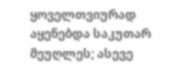ყოველთვიურად აყენებდა საკუთარ მეუღლეს; ასევე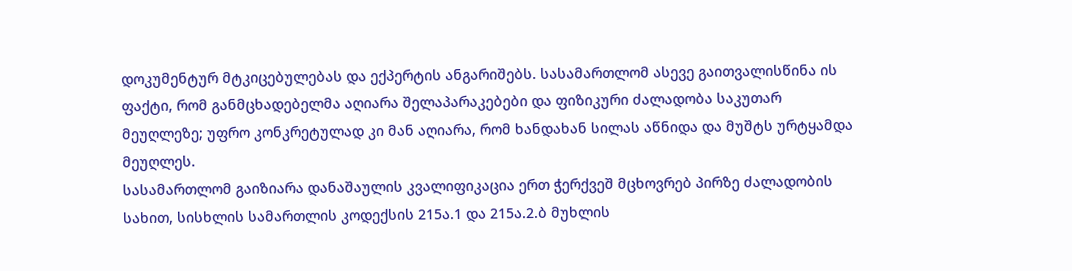დოკუმენტურ მტკიცებულებას და ექპერტის ანგარიშებს. სასამართლომ ასევე გაითვალისწინა ის ფაქტი, რომ განმცხადებელმა აღიარა შელაპარაკებები და ფიზიკური ძალადობა საკუთარ მეუღლეზე; უფრო კონკრეტულად კი მან აღიარა, რომ ხანდახან სილას აწნიდა და მუშტს ურტყამდა მეუღლეს.
სასამართლომ გაიზიარა დანაშაულის კვალიფიკაცია ერთ ჭერქვეშ მცხოვრებ პირზე ძალადობის სახით, სისხლის სამართლის კოდექსის 215ა.1 და 215ა.2.ბ მუხლის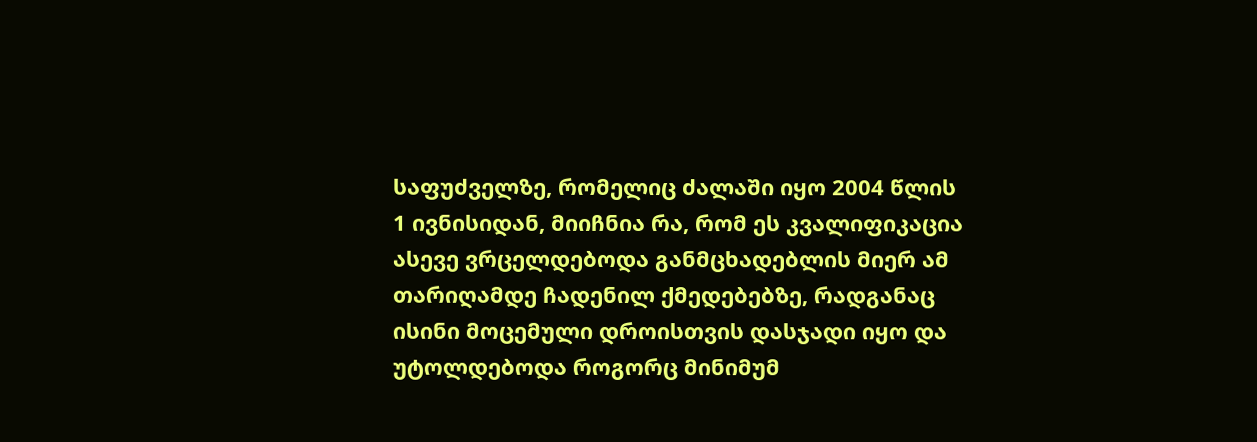საფუძველზე, რომელიც ძალაში იყო 2004 წლის 1 ივნისიდან, მიიჩნია რა, რომ ეს კვალიფიკაცია ასევე ვრცელდებოდა განმცხადებლის მიერ ამ თარიღამდე ჩადენილ ქმედებებზე, რადგანაც ისინი მოცემული დროისთვის დასჯადი იყო და უტოლდებოდა როგორც მინიმუმ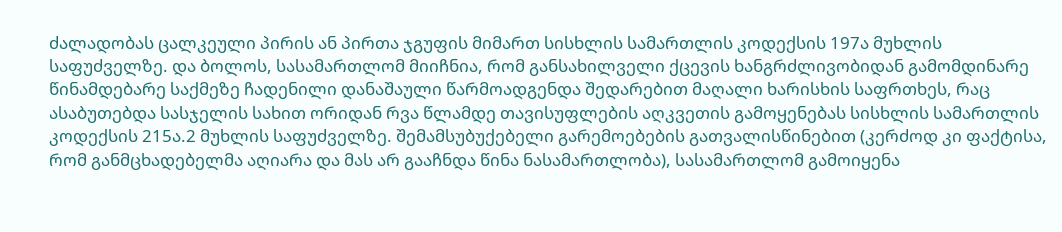ძალადობას ცალკეული პირის ან პირთა ჯგუფის მიმართ სისხლის სამართლის კოდექსის 197ა მუხლის საფუძველზე. და ბოლოს, სასამართლომ მიიჩნია, რომ განსახილველი ქცევის ხანგრძლივობიდან გამომდინარე წინამდებარე საქმეზე ჩადენილი დანაშაული წარმოადგენდა შედარებით მაღალი ხარისხის საფრთხეს, რაც ასაბუთებდა სასჯელის სახით ორიდან რვა წლამდე თავისუფლების აღკვეთის გამოყენებას სისხლის სამართლის კოდექსის 215ა.2 მუხლის საფუძველზე. შემამსუბუქებელი გარემოებების გათვალისწინებით (კერძოდ კი ფაქტისა, რომ განმცხადებელმა აღიარა და მას არ გააჩნდა წინა ნასამართლობა), სასამართლომ გამოიყენა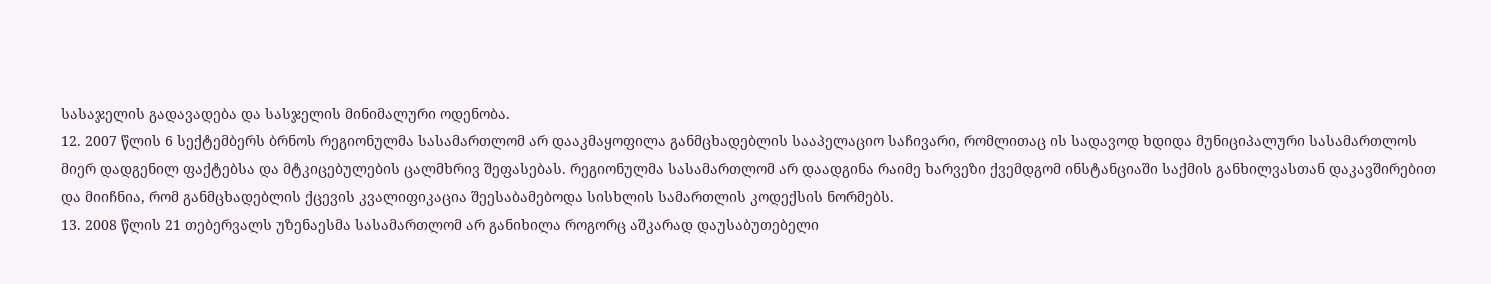სასაჯელის გადავადება და სასჯელის მინიმალური ოდენობა.
12. 2007 წლის 6 სექტემბერს ბრნოს რეგიონულმა სასამართლომ არ დააკმაყოფილა განმცხადებლის სააპელაციო საჩივარი, რომლითაც ის სადავოდ ხდიდა მუნიციპალური სასამართლოს მიერ დადგენილ ფაქტებსა და მტკიცებულების ცალმხრივ შეფასებას. რეგიონულმა სასამართლომ არ დაადგინა რაიმე ხარვეზი ქვემდგომ ინსტანციაში საქმის განხილვასთან დაკავშირებით და მიიჩნია, რომ განმცხადებლის ქცევის კვალიფიკაცია შეესაბამებოდა სისხლის სამართლის კოდექსის ნორმებს.
13. 2008 წლის 21 თებერვალს უზენაესმა სასამართლომ არ განიხილა როგორც აშკარად დაუსაბუთებელი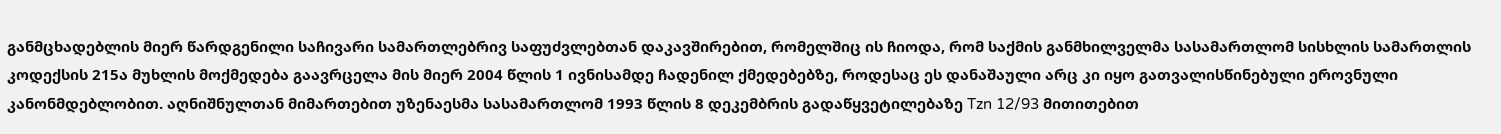განმცხადებლის მიერ წარდგენილი საჩივარი სამართლებრივ საფუძვლებთან დაკავშირებით, რომელშიც ის ჩიოდა, რომ საქმის განმხილველმა სასამართლომ სისხლის სამართლის კოდექსის 215ა მუხლის მოქმედება გაავრცელა მის მიერ 2004 წლის 1 ივნისამდე ჩადენილ ქმედებებზე, როდესაც ეს დანაშაული არც კი იყო გათვალისწინებული ეროვნული კანონმდებლობით. აღნიშნულთან მიმართებით უზენაესმა სასამართლომ 1993 წლის 8 დეკემბრის გადაწყვეტილებაზე Tzn 12/93 მითითებით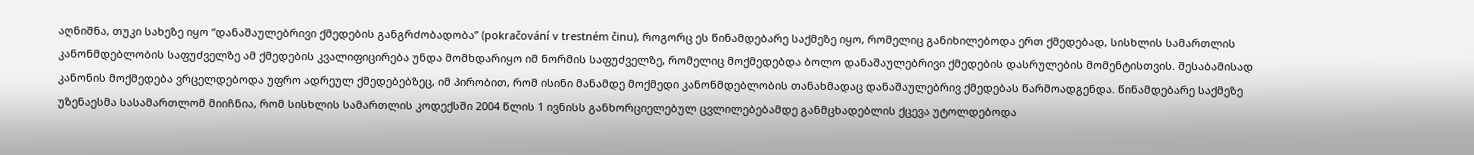აღნიშნა, თუკი სახეზე იყო “დანაშაულებრივი ქმედების განგრძობადობა” (pokračování v trestném činu), როგორც ეს წინამდებარე საქმეზე იყო, რომელიც განიხილებოდა ერთ ქმედებად, სისხლის სამართლის კანონმდებლობის საფუძველზე ამ ქმედების კვალიფიცირება უნდა მომხდარიყო იმ ნორმის საფუძველზე, რომელიც მოქმედებდა ბოლო დანაშაულებრივი ქმედების დასრულების მომენტისთვის. შესაბამისად კანონის მოქმედება ვრცელდებოდა უფრო ადრეულ ქმედებებზეც, იმ პირობით, რომ ისინი მანამდე მოქმედი კანონმდებლობის თანახმადაც დანაშაულებრივ ქმედებას წარმოადგენდა. წინამდებარე საქმეზე უზენაესმა სასამართლომ მიიჩნია, რომ სისხლის სამართლის კოდექსში 2004 წლის 1 ივნისს განხორციელებულ ცვლილებებამდე განმცხადებლის ქცევა უტოლდებოდა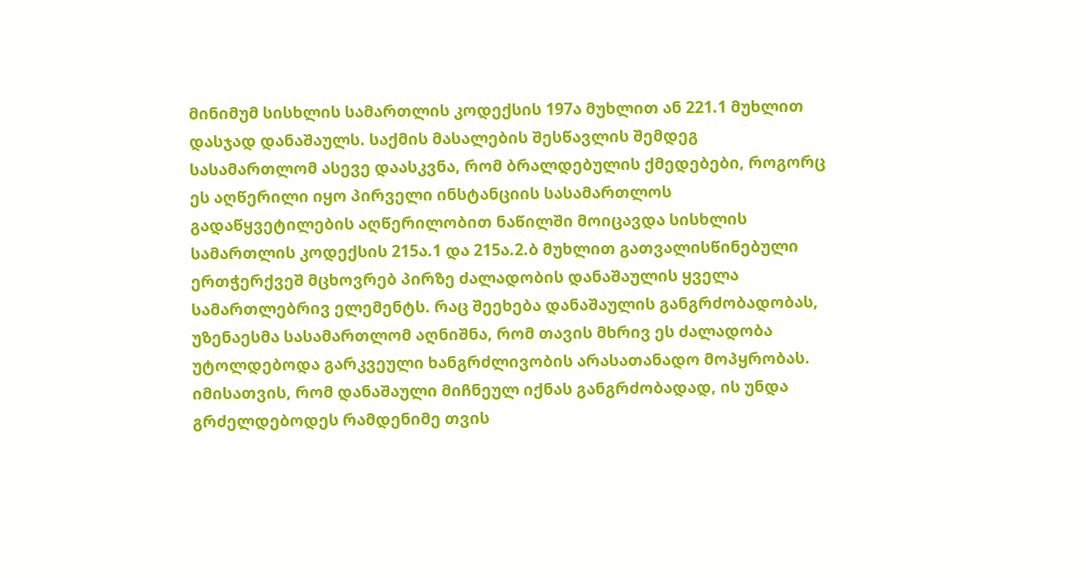მინიმუმ სისხლის სამართლის კოდექსის 197ა მუხლით ან 221.1 მუხლით დასჯად დანაშაულს. საქმის მასალების შესწავლის შემდეგ სასამართლომ ასევე დაასკვნა, რომ ბრალდებულის ქმედებები, როგორც ეს აღწერილი იყო პირველი ინსტანციის სასამართლოს გადაწყვეტილების აღწერილობით ნაწილში მოიცავდა სისხლის სამართლის კოდექსის 215ა.1 და 215ა.2.ბ მუხლით გათვალისწინებული ერთჭერქვეშ მცხოვრებ პირზე ძალადობის დანაშაულის ყველა სამართლებრივ ელემენტს. რაც შეეხება დანაშაულის განგრძობადობას, უზენაესმა სასამართლომ აღნიშნა, რომ თავის მხრივ ეს ძალადობა უტოლდებოდა გარკვეული ხანგრძლივობის არასათანადო მოპყრობას. იმისათვის, რომ დანაშაული მიჩნეულ იქნას განგრძობადად, ის უნდა გრძელდებოდეს რამდენიმე თვის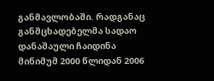განმავლობაში. რადგანაც განმცხადებელმა სადაო დანაშაული ჩაიდინა მინიმუმ 2000 წლიდან 2006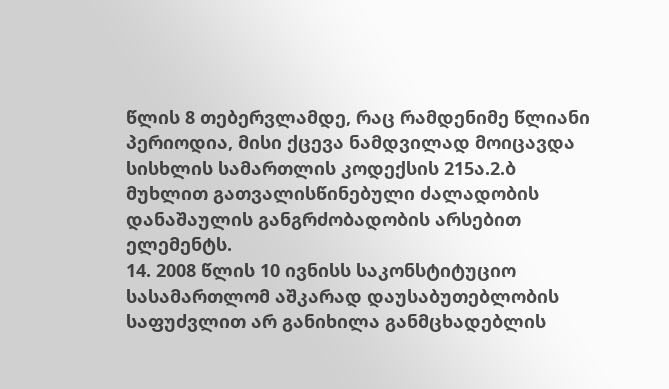წლის 8 თებერვლამდე, რაც რამდენიმე წლიანი პერიოდია, მისი ქცევა ნამდვილად მოიცავდა სისხლის სამართლის კოდექსის 215ა.2.ბ მუხლით გათვალისწინებული ძალადობის დანაშაულის განგრძობადობის არსებით ელემენტს.
14. 2008 წლის 10 ივნისს საკონსტიტუციო სასამართლომ აშკარად დაუსაბუთებლობის საფუძვლით არ განიხილა განმცხადებლის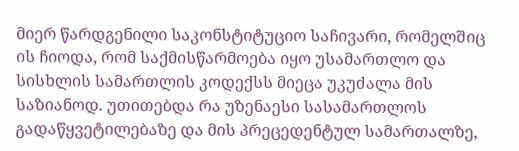მიერ წარდგენილი საკონსტიტუციო საჩივარი, რომელშიც ის ჩიოდა, რომ საქმისწარმოება იყო უსამართლო და სისხლის სამართლის კოდექსს მიეცა უკუძალა მის საზიანოდ. უთითებდა რა უზენაესი სასამართლოს გადაწყვეტილებაზე და მის პრეცედენტულ სამართალზე,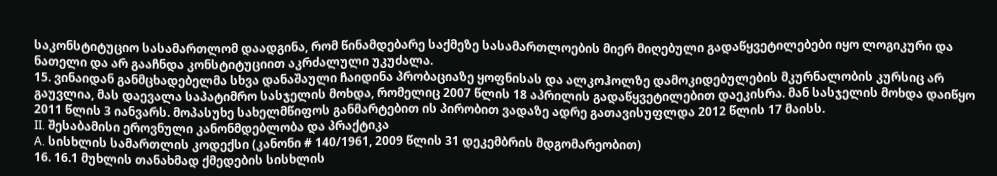საკონსტიტუციო სასამართლომ დაადგინა, რომ წინამდებარე საქმეზე სასამართლოების მიერ მიღებული გადაწყვეტილებები იყო ლოგიკური და ნათელი და არ გააჩნდა კონსტიტუციით აკრძალული უკუძალა.
15. ვინაიდან განმცხადებელმა სხვა დანაშაული ჩაიდინა პრობაციაზე ყოფნისას და ალკოჰოლზე დამოკიდებულების მკურნალობის კურსიც არ გაუვლია, მას დაევალა საპატიმრო სასჯელის მოხდა, რომელიც 2007 წლის 18 აპრილის გადაწყვეტილებით დაეკისრა. მან სასჯელის მოხდა დაიწყო 2011 წლის 3 იანვარს. მოპასუხე სახელმწიფოს განმარტებით ის პირობით ვადაზე ადრე გათავისუფლდა 2012 წლის 17 მაისს.
II. შესაბამისი ეროვნული კანონმდებლობა და პრაქტიკა
A. სისხლის სამართლის კოდექსი (კანონი # 140/1961, 2009 წლის 31 დეკემბრის მდგომარეობით)
16. 16.1 მუხლის თანახმად ქმედების სისხლის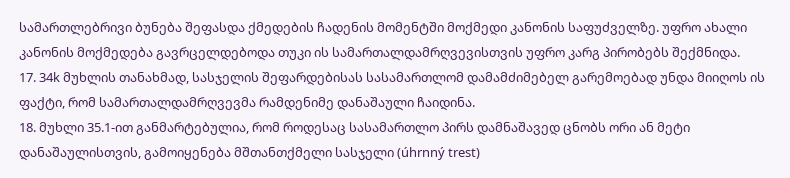სამართლებრივი ბუნება შეფასდა ქმედების ჩადენის მომენტში მოქმედი კანონის საფუძველზე. უფრო ახალი კანონის მოქმედება გავრცელდებოდა თუკი ის სამართალდამრღვევისთვის უფრო კარგ პირობებს შექმნიდა.
17. 34k მუხლის თანახმად, სასჯელის შეფარდებისას სასამართლომ დამამძიმებელ გარემოებად უნდა მიიღოს ის ფაქტი, რომ სამართალდამრღვევმა რამდენიმე დანაშაული ჩაიდინა.
18. მუხლი 35.1-ით განმარტებულია, რომ როდესაც სასამართლო პირს დამნაშავედ ცნობს ორი ან მეტი დანაშაულისთვის, გამოიყენება მშთანთქმელი სასჯელი (úhrnný trest)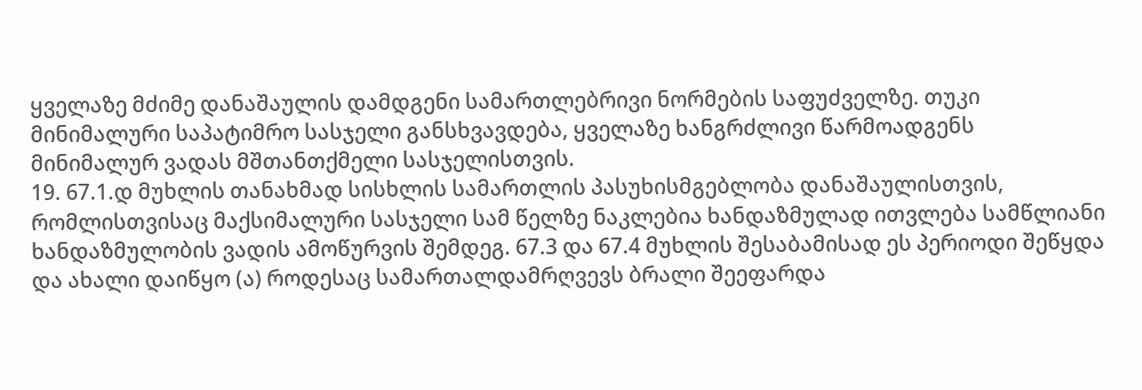ყველაზე მძიმე დანაშაულის დამდგენი სამართლებრივი ნორმების საფუძველზე. თუკი მინიმალური საპატიმრო სასჯელი განსხვავდება, ყველაზე ხანგრძლივი წარმოადგენს მინიმალურ ვადას მშთანთქმელი სასჯელისთვის.
19. 67.1.დ მუხლის თანახმად სისხლის სამართლის პასუხისმგებლობა დანაშაულისთვის, რომლისთვისაც მაქსიმალური სასჯელი სამ წელზე ნაკლებია ხანდაზმულად ითვლება სამწლიანი ხანდაზმულობის ვადის ამოწურვის შემდეგ. 67.3 და 67.4 მუხლის შესაბამისად ეს პერიოდი შეწყდა და ახალი დაიწყო (ა) როდესაც სამართალდამრღვევს ბრალი შეეფარდა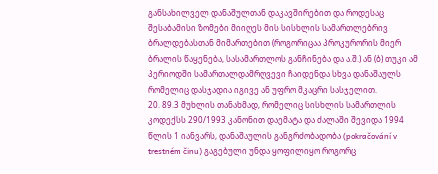განსახილველ დანაშულთან დაკავშირებით და როდესაც შესაბამისი ზომები მიიღეს მის სისხლის სამართლებრივ ბრალდებასთან მიმართებით (როგორიცაა პროკურორის მიერ ბრალის წაყენება, სასამართლოს განჩინება და ა.შ.) ან (ბ) თუკი ამ პერიოდში სამართალდამრღვევი ჩაიდენდა სხვა დანაშაულს რომელიც დასჯადია იგივე ან უფრო მკაცრი სასჯელით.
20. 89.3 მუხლის თანახმად, რომელიც სისხლის სამართლის კოდექსს 290/1993 კანონით დაემატა და ძალაში შევიდა 1994 წლის 1 იანვარს, დანაშაულის განგრძობადობა (pokračování v trestném činu) გაგებული უნდა ყოფილიყო როგორც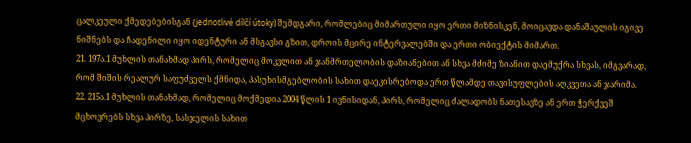ცალკეული ქმედებებისგან (jednotlivé dílčí útoky) შემდგარი, რომლებიც მიმართული იყო ერთი მიზნისკენ, მოიცავდა დანაშაულის იგივე ნიშნებს და ჩადენილი იყო იდენტური ან მსგავსი გზით, დროის მცირე ინტერვალებში და ერთი ობიექტის მიმართ.
21. 197ა.1 მუხლის თანახმად პირს, რომელიც მოკვლით ან ჯანმრთელობის დაზიანებით ან სხვა მძიმე ზიანით დაემუქრა სხვას, იმგვარად, რომ შიშის რეალურ საფუძველს ქმნიდა, პასუხისმგებლობის სახით დაეკისრებოდა ერთ წლამდე თავისუფლების აღკვეთა ან ჯარიმა.
22. 215ა.1 მუხლის თანახმად, რომელიც მოქმედია 2004 წლის 1 ივნისიდან, პირს, რომელიც ძალადობს ნათესავზე ან ერთ ჭერქვეშ მცხოვრებს სხვა პირზე, სასჯელის სახით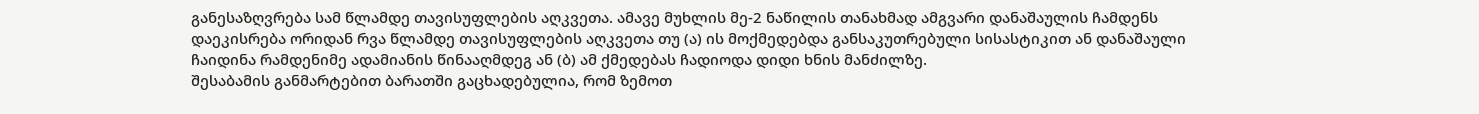განესაზღვრება სამ წლამდე თავისუფლების აღკვეთა. ამავე მუხლის მე-2 ნაწილის თანახმად ამგვარი დანაშაულის ჩამდენს დაეკისრება ორიდან რვა წლამდე თავისუფლების აღკვეთა თუ (ა) ის მოქმედებდა განსაკუთრებული სისასტიკით ან დანაშაული ჩაიდინა რამდენიმე ადამიანის წინააღმდეგ ან (ბ) ამ ქმედებას ჩადიოდა დიდი ხნის მანძილზე.
შესაბამის განმარტებით ბარათში გაცხადებულია, რომ ზემოთ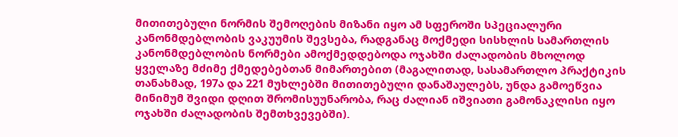მითითებული ნორმის შემოღების მიზანი იყო ამ სფეროში სპეციალური კანონმდებლობის ვაკუუმის შევსება, რადგანაც მოქმედი სისხლის სამართლის კანონმდებლობის ნორმები ამოქმედდებოდა ოჯახში ძალადობის მხოლოდ ყველაზე მძიმე ქმედებებთან მიმართებით (მაგალითად, სასამართლო პრაქტიკის თანახმად, 197ა და 221 მუხლებში მითითებული დანაშაულებს, უნდა გამოეწვია მინიმუმ შვიდი დღით შრომისუუნარობა, რაც ძალიან იშვიათი გამონაკლისი იყო ოჯახში ძალადობის შემთხვევებში).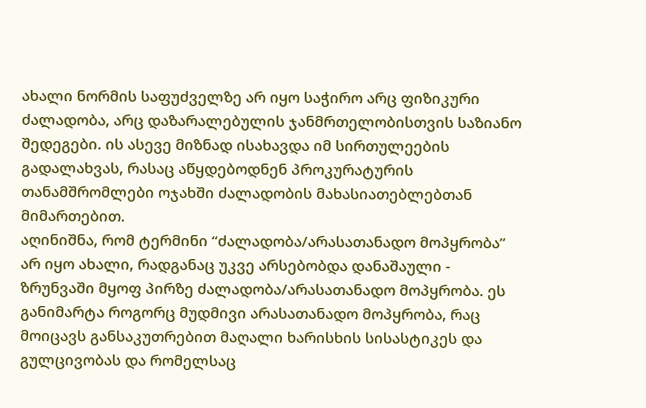ახალი ნორმის საფუძველზე არ იყო საჭირო არც ფიზიკური ძალადობა, არც დაზარალებულის ჯანმრთელობისთვის საზიანო შედეგები. ის ასევე მიზნად ისახავდა იმ სირთულეების გადალახვას, რასაც აწყდებოდნენ პროკურატურის თანამშრომლები ოჯახში ძალადობის მახასიათებლებთან მიმართებით.
აღინიშნა, რომ ტერმინი “ძალადობა/არასათანადო მოპყრობა” არ იყო ახალი, რადგანაც უკვე არსებობდა დანაშაული - ზრუნვაში მყოფ პირზე ძალადობა/არასათანადო მოპყრობა. ეს განიმარტა როგორც მუდმივი არასათანადო მოპყრობა, რაც მოიცავს განსაკუთრებით მაღალი ხარისხის სისასტიკეს და გულცივობას და რომელსაც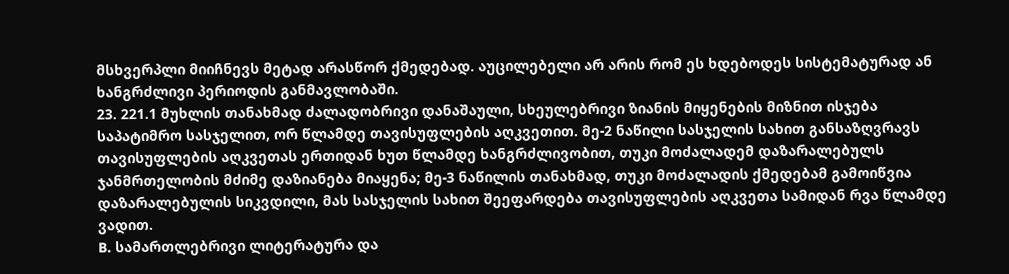მსხვერპლი მიიჩნევს მეტად არასწორ ქმედებად. აუცილებელი არ არის რომ ეს ხდებოდეს სისტემატურად ან ხანგრძლივი პერიოდის განმავლობაში.
23. 221.1 მუხლის თანახმად ძალადობრივი დანაშაული, სხეულებრივი ზიანის მიყენების მიზნით ისჯება საპატიმრო სასჯელით, ორ წლამდე თავისუფლების აღკვეთით. მე-2 ნაწილი სასჯელის სახით განსაზღვრავს თავისუფლების აღკვეთას ერთიდან ხუთ წლამდე ხანგრძლივობით, თუკი მოძალადემ დაზარალებულს ჯანმრთელობის მძიმე დაზიანება მიაყენა; მე-3 ნაწილის თანახმად, თუკი მოძალადის ქმედებამ გამოიწვია დაზარალებულის სიკვდილი, მას სასჯელის სახით შეეფარდება თავისუფლების აღკვეთა სამიდან რვა წლამდე ვადით.
B. სამართლებრივი ლიტერატურა და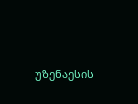უზენაესის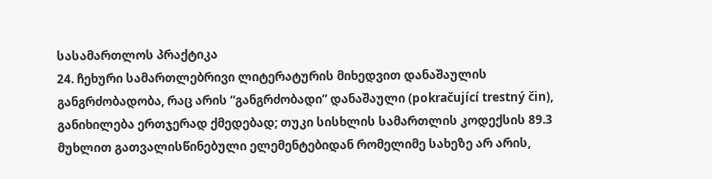სასამართლოს პრაქტიკა
24. ჩეხური სამართლებრივი ლიტერატურის მიხედვით დანაშაულის განგრძობადობა, რაც არის “განგრძობადი” დანაშაული (pokračující trestný čin), განიხილება ერთჯერად ქმედებად; თუკი სისხლის სამართლის კოდექსის 89.3 მუხლით გათვალისწინებული ელემენტებიდან რომელიმე სახეზე არ არის,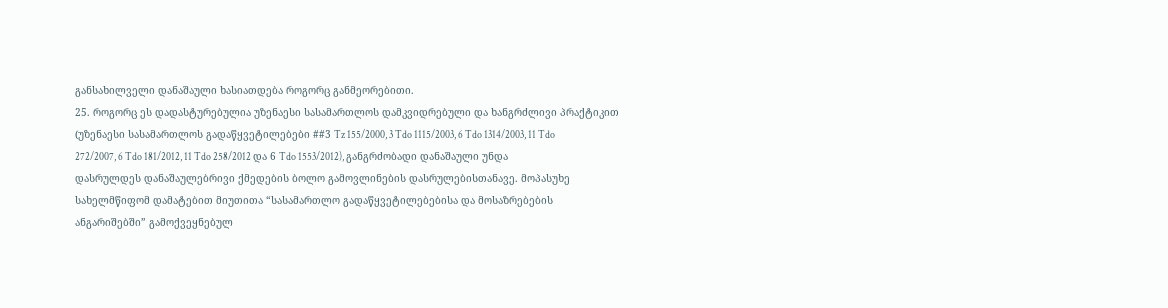განსახილველი დანაშაული ხასიათდება როგორც განმეორებითი.
25. როგორც ეს დადასტურებულია უზენაესი სასამართლოს დამკვიდრებული და ხანგრძლივი პრაქტიკით (უზენაესი სასამართლოს გადაწყვეტილებები ##3 Tz 155/2000, 3 Tdo 1115/2003, 6 Tdo 1314/2003, 11 Tdo 272/2007, 6 Tdo 181/2012, 11 Tdo 258/2012 და 6 Tdo 1553/2012), განგრძობადი დანაშაული უნდა დასრულდეს დანაშაულებრივი ქმედების ბოლო გამოვლინების დასრულებისთანავე. მოპასუხე სახელმწიფომ დამატებით მიუთითა “სასამართლო გადაწყვეტილებებისა და მოსაზრებების ანგარიშებში” გამოქვეყნებულ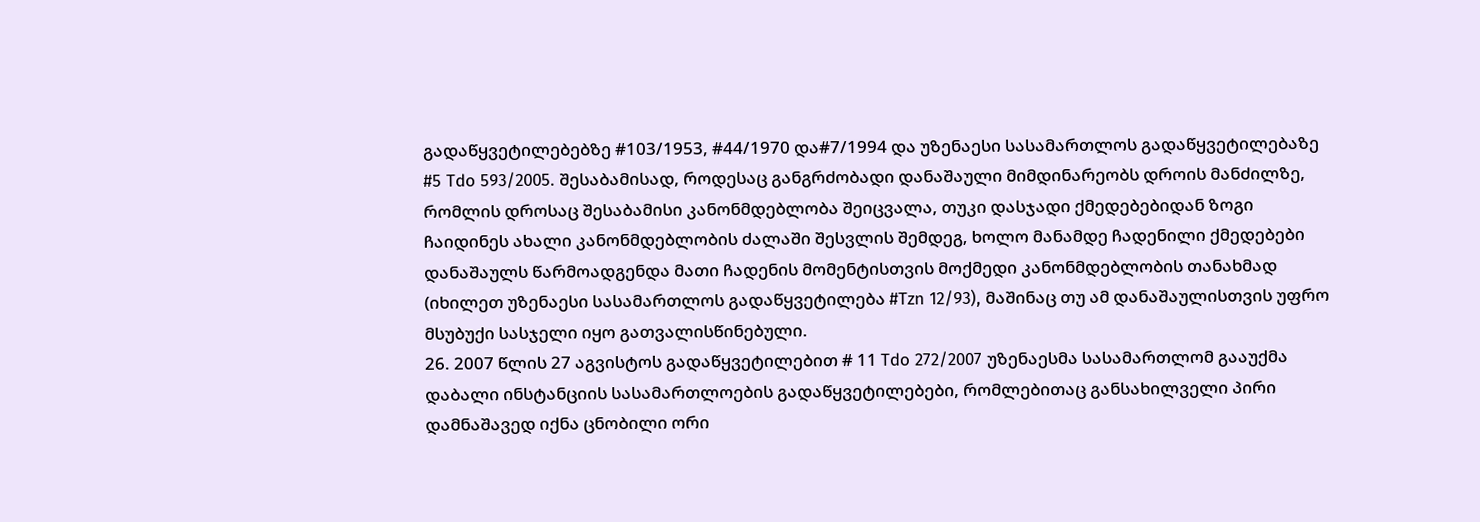გადაწყვეტილებებზე #103/1953, #44/1970 და#7/1994 და უზენაესი სასამართლოს გადაწყვეტილებაზე #5 Tdo 593/2005. შესაბამისად, როდესაც განგრძობადი დანაშაული მიმდინარეობს დროის მანძილზე, რომლის დროსაც შესაბამისი კანონმდებლობა შეიცვალა, თუკი დასჯადი ქმედებებიდან ზოგი ჩაიდინეს ახალი კანონმდებლობის ძალაში შესვლის შემდეგ, ხოლო მანამდე ჩადენილი ქმედებები დანაშაულს წარმოადგენდა მათი ჩადენის მომენტისთვის მოქმედი კანონმდებლობის თანახმად (იხილეთ უზენაესი სასამართლოს გადაწყვეტილება #Tzn 12/93), მაშინაც თუ ამ დანაშაულისთვის უფრო მსუბუქი სასჯელი იყო გათვალისწინებული.
26. 2007 წლის 27 აგვისტოს გადაწყვეტილებით # 11 Tdo 272/2007 უზენაესმა სასამართლომ გააუქმა დაბალი ინსტანციის სასამართლოების გადაწყვეტილებები, რომლებითაც განსახილველი პირი დამნაშავედ იქნა ცნობილი ორი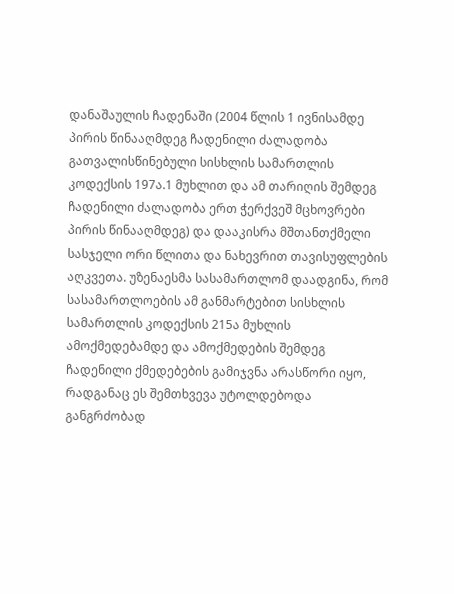დანაშაულის ჩადენაში (2004 წლის 1 ივნისამდე პირის წინააღმდეგ ჩადენილი ძალადობა გათვალისწინებული სისხლის სამართლის კოდექსის 197ა.1 მუხლით და ამ თარიღის შემდეგ ჩადენილი ძალადობა ერთ ჭერქვეშ მცხოვრები პირის წინააღმდეგ) და დააკისრა მშთანთქმელი სასჯელი ორი წლითა და ნახევრით თავისუფლების აღკვეთა. უზენაესმა სასამართლომ დაადგინა, რომ სასამართლოების ამ განმარტებით სისხლის სამართლის კოდექსის 215ა მუხლის ამოქმედებამდე და ამოქმედების შემდეგ ჩადენილი ქმედებების გამიჯვნა არასწორი იყო, რადგანაც ეს შემთხვევა უტოლდებოდა განგრძობად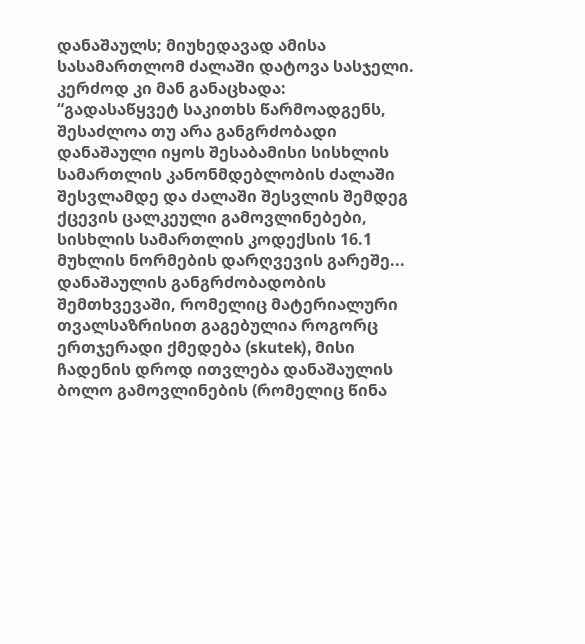დანაშაულს; მიუხედავად ამისა სასამართლომ ძალაში დატოვა სასჯელი. კერძოდ კი მან განაცხადა:
“გადასაწყვეტ საკითხს წარმოადგენს, შესაძლოა თუ არა განგრძობადი დანაშაული იყოს შესაბამისი სისხლის სამართლის კანონმდებლობის ძალაში შესვლამდე და ძალაში შესვლის შემდეგ ქცევის ცალკეული გამოვლინებები, სისხლის სამართლის კოდექსის 16.1 მუხლის ნორმების დარღვევის გარეშე... დანაშაულის განგრძობადობის შემთხვევაში, რომელიც მატერიალური თვალსაზრისით გაგებულია როგორც ერთჯერადი ქმედება (skutek), მისი ჩადენის დროდ ითვლება დანაშაულის ბოლო გამოვლინების (რომელიც წინა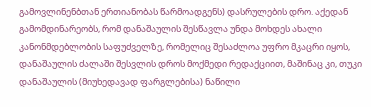გამოვლინენბთან ერთიანობას წარმოადგენს) დასრულების დრო. აქედან გამომდინარეობს, რომ დანაშაულის შესწავლა უნდა მოხდეს ახალი კანონმდებლობის საფუძველზე, რომელიც შესაძლოა უფრო მკაცრი იყოს, დანაშაულის ძალაში შესვლის დროს მოქმედი რედაქციით, მაშინაც კი, თუკი დანაშაულის (მიუხედავად ფარგლებისა) ნაწილი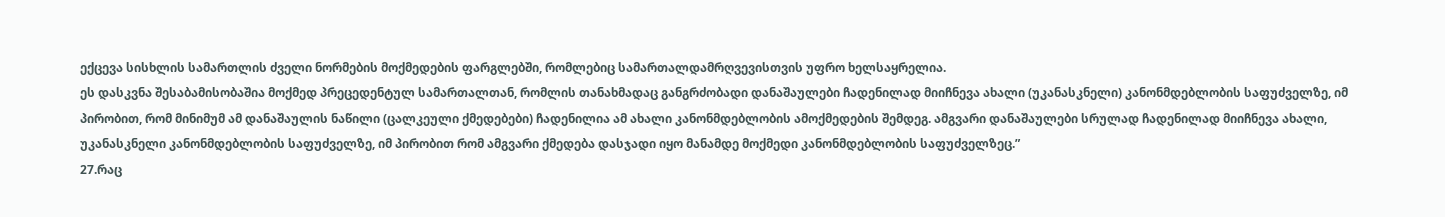ექცევა სისხლის სამართლის ძველი ნორმების მოქმედების ფარგლებში, რომლებიც სამართალდამრღვევისთვის უფრო ხელსაყრელია.
ეს დასკვნა შესაბამისობაშია მოქმედ პრეცედენტულ სამართალთან, რომლის თანახმადაც განგრძობადი დანაშაულები ჩადენილად მიიჩნევა ახალი (უკანასკნელი) კანონმდებლობის საფუძველზე, იმ პირობით, რომ მინიმუმ ამ დანაშაულის ნაწილი (ცალკეული ქმედებები) ჩადენილია ამ ახალი კანონმდებლობის ამოქმედების შემდეგ. ამგვარი დანაშაულები სრულად ჩადენილად მიიჩნევა ახალი, უკანასკნელი კანონმდებლობის საფუძველზე, იმ პირობით რომ ამგვარი ქმედება დასჯადი იყო მანამდე მოქმედი კანონმდებლობის საფუძველზეც.”
27.რაც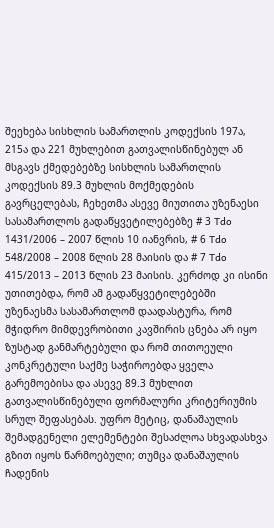შეეხება სისხლის სამართლის კოდექსის 197ა, 215ა და 221 მუხლებით გათვალისწინებულ ან მსგავს ქმედებებზე სისხლის სამართლის კოდექსის 89.3 მუხლის მოქმედების გავრცელებას, ჩეხეთმა ასევე მიუთითა უზენაესი სასამართლოს გადაწყვეტილებებზე # 3 Tdo 1431/2006 – 2007 წლის 10 იანვრის, # 6 Tdo 548/2008 – 2008 წლის 28 მაისის და # 7 Tdo 415/2013 – 2013 წლის 23 მაისის. კერძოდ კი ისინი უთითებდა, რომ ამ გადაწყვეტილებებში უზენაესმა სასამართლომ დაადასტურა, რომ მჭიდრო მიმდევრობითი კავშირის ცნება არ იყო ზუსტად განმარტებული და რომ თითოეული კონკრეტული საქმე საჭიროებდა ყველა გარემოებისა და ასევე 89.3 მუხლით გათვალისწინებული ფორმალური კრიტერიუმის სრულ შეფასებას. უფრო მეტიც, დანაშაულის შემადგენელი ელემენტები შესაძლოა სხვადასხვა გზით იყოს წარმოებული; თუმცა დანაშაულის ჩადენის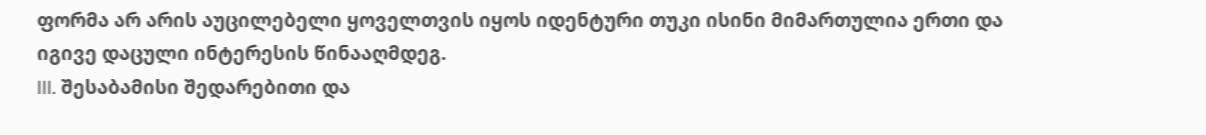ფორმა არ არის აუცილებელი ყოველთვის იყოს იდენტური თუკი ისინი მიმართულია ერთი და იგივე დაცული ინტერესის წინააღმდეგ.
III. შესაბამისი შედარებითი და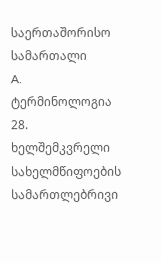საერთაშორისო სამართალი
A. ტერმინოლოგია
28. ხელშემკვრელი სახელმწიფოების სამართლებრივი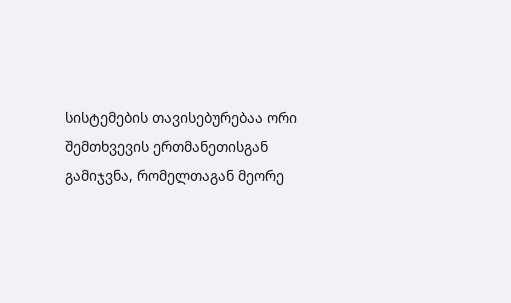სისტემების თავისებურებაა ორი შემთხვევის ერთმანეთისგან გამიჯვნა, რომელთაგან მეორე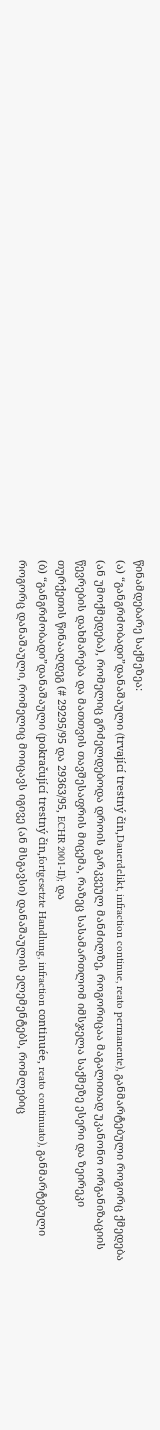წინამდებარე საქმეზეა:
(ა) “განგრძობადი”დანაშაული (trvající trestný čin,Dauerdelikt, infraction continue, reato permanente), განმარტებული როგორც ქმედება (ან უმოქმედება), რომელიც გრძელდებოდა დროის გარკვეულ მანძილზე, როგორიცაა მაგალითად უკანონო ორგანიზაციის წევრების დახმარება და მათთვის თავშესაფრის მიცემა, რაზეც სასამართლომ იმსჯელა საქმეზე ესერი და ზეირეკი თურქეთის წინააღდეგ (# 29295/95 და 29363/95, ECHR 2001‑II); და
(ბ) “განგრძობადი”დანაშაული (pokračující trestný čin,fortgesetzte Handlung, infraction continuée, reato continuato), განმარტებული როგორც დანაშაული, რომელიც მოიცავს იგივე (ან მსგავსი) დანაშაულის ელემენტებს, რომლებიც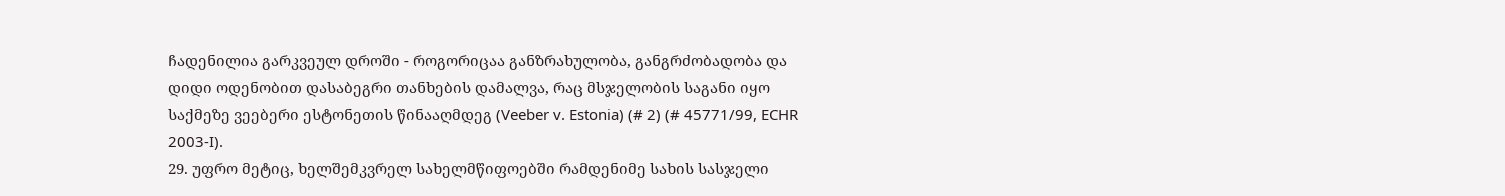ჩადენილია გარკვეულ დროში - როგორიცაა განზრახულობა, განგრძობადობა და დიდი ოდენობით დასაბეგრი თანხების დამალვა, რაც მსჯელობის საგანი იყო საქმეზე ვეებერი ესტონეთის წინააღმდეგ (Veeber v. Estonia) (# 2) (# 45771/99, ECHR 2003‑I).
29. უფრო მეტიც, ხელშემკვრელ სახელმწიფოებში რამდენიმე სახის სასჯელი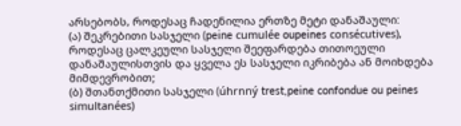არსებობს, როდესაც ჩადენილია ერთზე მეტი დანაშაული:
(ა) შეკრებითი სასჯელი (peine cumulée oupeines consécutives), როდესაც ცალკეული სასჯელი შეეფარდება თითოეული დანაშაულისთვის და ყველა ეს სასჯელი იკრიბება ან მოიხდება მიმდევრობით;
(ბ) შთანთქმითი სასჯელი (úhrnný trest,peine confondue ou peines simultanées)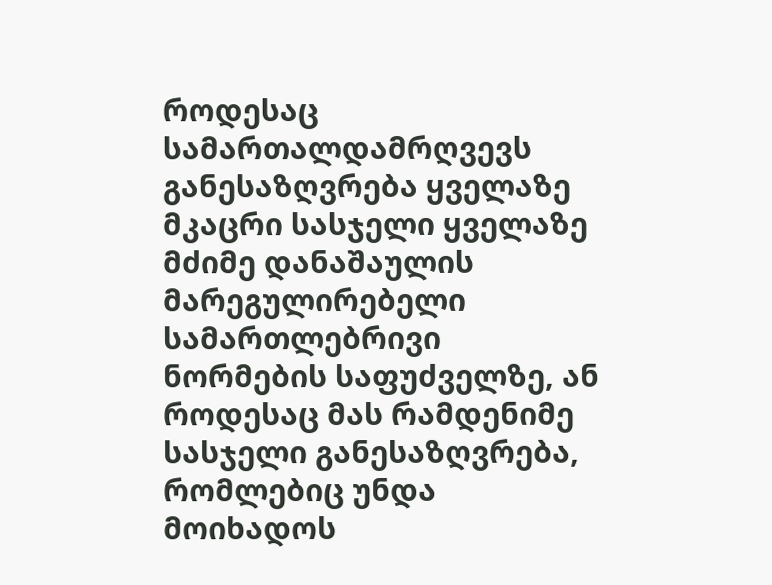როდესაც სამართალდამრღვევს განესაზღვრება ყველაზე მკაცრი სასჯელი ყველაზე მძიმე დანაშაულის მარეგულირებელი სამართლებრივი ნორმების საფუძველზე, ან როდესაც მას რამდენიმე სასჯელი განესაზღვრება, რომლებიც უნდა მოიხადოს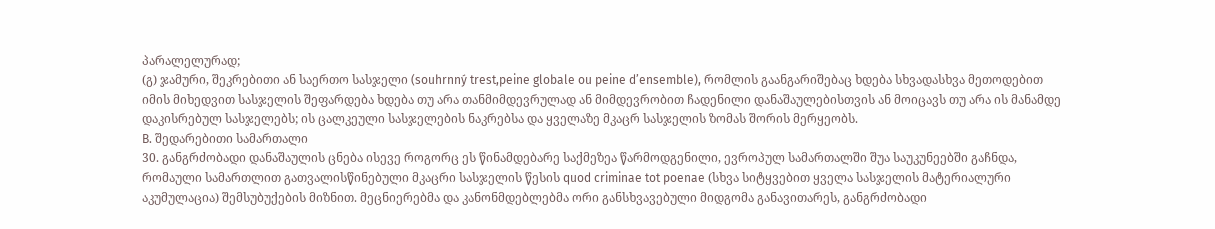პარალელურად;
(გ) ჯამური, შეკრებითი ან საერთო სასჯელი (souhrnný trest,peine globale ou peine d’ensemble), რომლის გაანგარიშებაც ხდება სხვადასხვა მეთოდებით იმის მიხედვით სასჯელის შეფარდება ხდება თუ არა თანმიმდევრულად ან მიმდევრობით ჩადენილი დანაშაულებისთვის ან მოიცავს თუ არა ის მანამდე დაკისრებულ სასჯელებს; ის ცალკეული სასჯელების ნაკრებსა და ყველაზე მკაცრ სასჯელის ზომას შორის მერყეობს.
B. შედარებითი სამართალი
30. განგრძობადი დანაშაულის ცნება ისევე როგორც ეს წინამდებარე საქმეზეა წარმოდგენილი, ევროპულ სამართალში შუა საუკუნეებში გაჩნდა, რომაული სამართლით გათვალისწინებული მკაცრი სასჯელის წესის quod criminae tot poenae (სხვა სიტყვებით ყველა სასჯელის მატერიალური აკუმულაცია) შემსუბუქების მიზნით. მეცნიერებმა და კანონმდებლებმა ორი განსხვავებული მიდგომა განავითარეს, განგრძობადი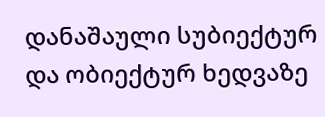დანაშაული სუბიექტურ და ობიექტურ ხედვაზე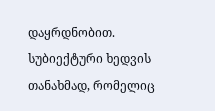დაყრდნობით. სუბიექტური ხედვის თანახმად, რომელიც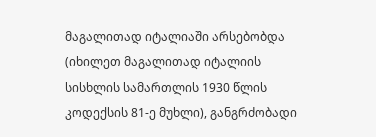მაგალითად იტალიაში არსებობდა (იხილეთ მაგალითად იტალიის სისხლის სამართლის 1930 წლის კოდექსის 81-ე მუხლი), განგრძობადი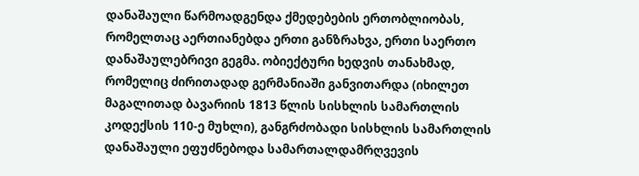დანაშაული წარმოადგენდა ქმედებების ერთობლიობას, რომელთაც აერთიანებდა ერთი განზრახვა, ერთი საერთო დანაშაულებრივი გეგმა. ობიექტური ხედვის თანახმად, რომელიც ძირითადად გერმანიაში განვითარდა (იხილეთ მაგალითად ბავარიის 1813 წლის სისხლის სამართლის კოდექსის 110-ე მუხლი), განგრძობადი სისხლის სამართლის დანაშაული ეფუძნებოდა სამართალდამრღვევის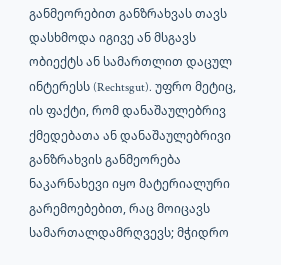განმეორებით განზრახვას თავს დასხმოდა იგივე ან მსგავს ობიექტს ან სამართლით დაცულ ინტერესს (Rechtsgut). უფრო მეტიც, ის ფაქტი, რომ დანაშაულებრივ ქმედებათა ან დანაშაულებრივი განზრახვის განმეორება ნაკარნახევი იყო მატერიალური გარემოებებით, რაც მოიცავს სამართალდამრღვევს; მჭიდრო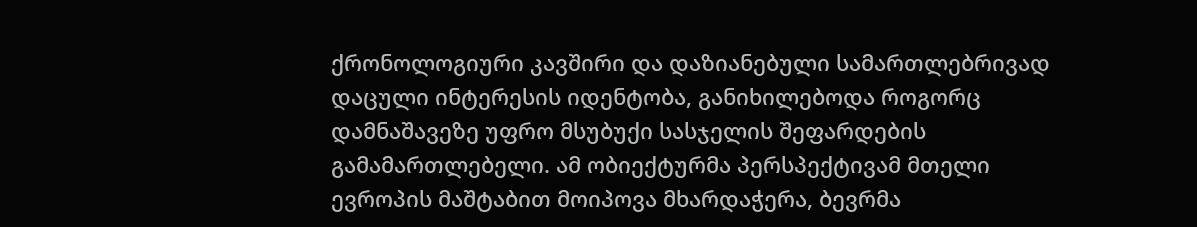ქრონოლოგიური კავშირი და დაზიანებული სამართლებრივად დაცული ინტერესის იდენტობა, განიხილებოდა როგორც დამნაშავეზე უფრო მსუბუქი სასჯელის შეფარდების გამამართლებელი. ამ ობიექტურმა პერსპექტივამ მთელი ევროპის მაშტაბით მოიპოვა მხარდაჭერა, ბევრმა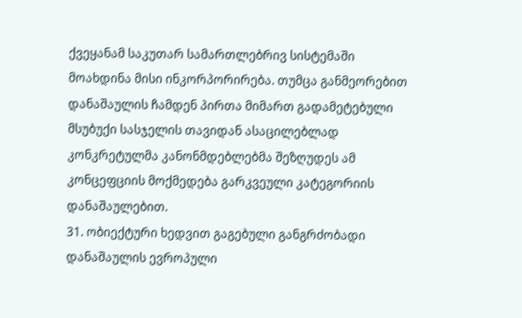ქვეყანამ საკუთარ სამართლებრივ სისტემაში მოახდინა მისი ინკორპორირება. თუმცა განმეორებით დანაშაულის ჩამდენ პირთა მიმართ გადამეტებული მსუბუქი სასჯელის თავიდან ასაცილებლად კონკრეტულმა კანონმდებლებმა შეზღუდეს ამ კონცეფციის მოქმედება გარკვეული კატეგორიის დანაშაულებით.
31. ობიექტური ხედვით გაგებული განგრძობადი დანაშაულის ევროპული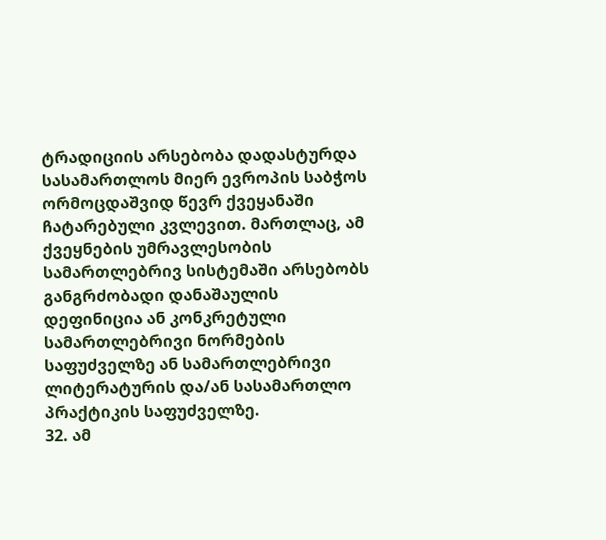ტრადიციის არსებობა დადასტურდა სასამართლოს მიერ ევროპის საბჭოს ორმოცდაშვიდ წევრ ქვეყანაში ჩატარებული კვლევით. მართლაც, ამ ქვეყნების უმრავლესობის სამართლებრივ სისტემაში არსებობს განგრძობადი დანაშაულის დეფინიცია ან კონკრეტული სამართლებრივი ნორმების საფუძველზე ან სამართლებრივი ლიტერატურის და/ან სასამართლო პრაქტიკის საფუძველზე.
32. ამ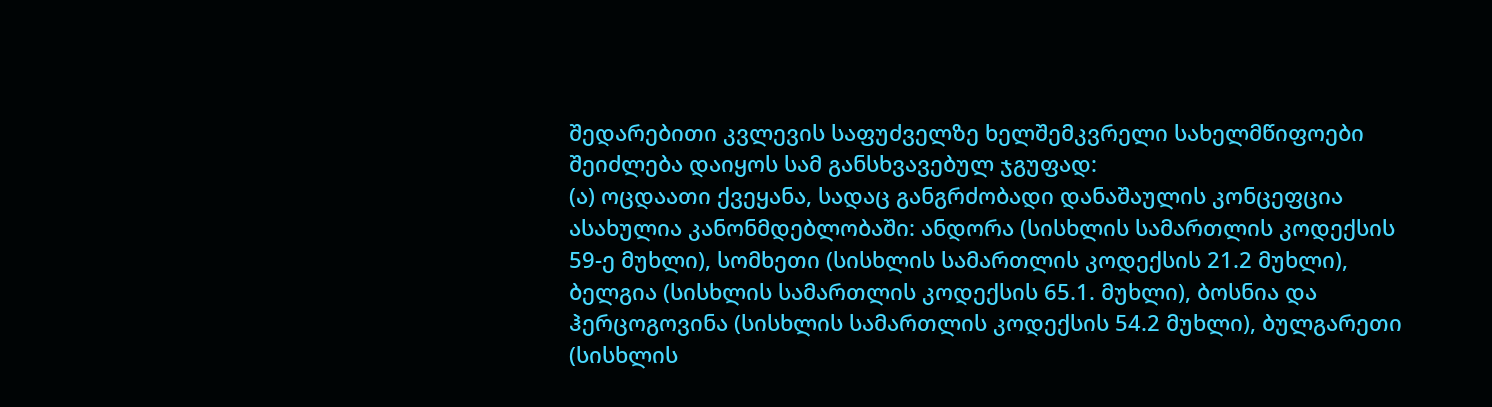შედარებითი კვლევის საფუძველზე ხელშემკვრელი სახელმწიფოები შეიძლება დაიყოს სამ განსხვავებულ ჯგუფად:
(ა) ოცდაათი ქვეყანა, სადაც განგრძობადი დანაშაულის კონცეფცია ასახულია კანონმდებლობაში: ანდორა (სისხლის სამართლის კოდექსის 59-ე მუხლი), სომხეთი (სისხლის სამართლის კოდექსის 21.2 მუხლი), ბელგია (სისხლის სამართლის კოდექსის 65.1. მუხლი), ბოსნია და ჰერცოგოვინა (სისხლის სამართლის კოდექსის 54.2 მუხლი), ბულგარეთი (სისხლის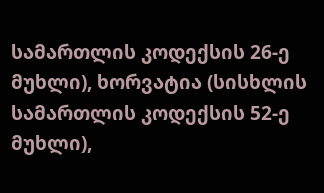სამართლის კოდექსის 26-ე მუხლი), ხორვატია (სისხლის სამართლის კოდექსის 52-ე მუხლი),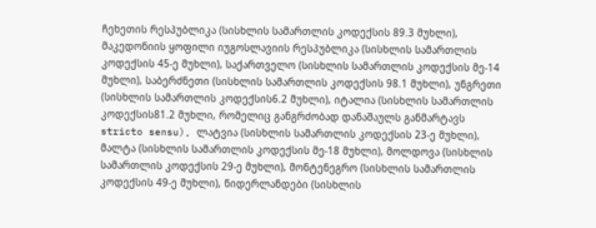ჩეხეთის რესპუბლიკა (სისხლის სამართლის კოდექსის 89.3 მუხლი), მაკედონიის ყოფილი იუგოსლავიის რესპუბლიკა (სისხლის სამართლის კოდექსის 45-ე მუხლი), საქართველო (სისხლის სამართლის კოდექსის მე-14 მუხლი), საბერძნეთი (სისხლის სამართლის კოდექსის 98.1 მუხლი), უნგრეთი (სისხლის სამართლის კოდექსის6.2 მუხლი), იტალია (სისხლის სამართლის კოდექსის81.2 მუხლი, რომელიც განგრძობად დანაშაულს განმარტავს stricto sensu), ლატვია (სისხლის სამართლის კოდექსის 23-ე მუხლი), მალტა (სისხლის სამართლის კოდექსის მე-18 მუხლი), მოლდოვა (სისხლის სამართლის კოდექსის 29-ე მუხლი), მონტენეგრო (სისხლის სამართლის კოდექსის 49-ე მუხლი), ნიდერლანდები (სისხლის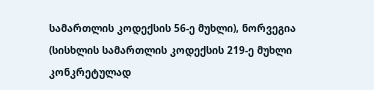სამართლის კოდექსის 56-ე მუხლი), ნორვეგია (სისხლის სამართლის კოდექსის 219-ე მუხლი კონკრეტულად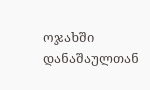ოჯახში დანაშაულთან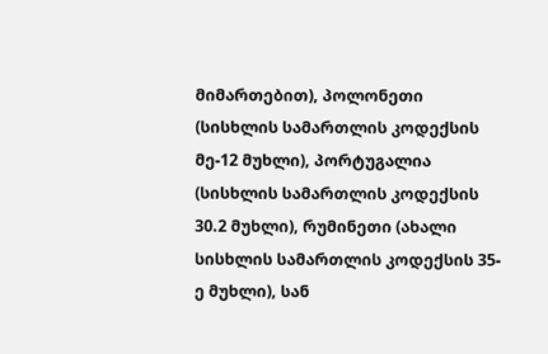მიმართებით), პოლონეთი (სისხლის სამართლის კოდექსის მე-12 მუხლი), პორტუგალია (სისხლის სამართლის კოდექსის 30.2 მუხლი), რუმინეთი (ახალი სისხლის სამართლის კოდექსის 35-ე მუხლი), სან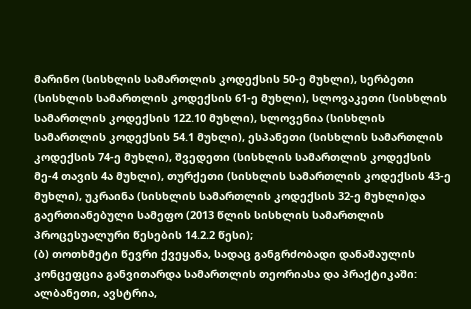მარინო (სისხლის სამართლის კოდექსის 50-ე მუხლი), სერბეთი (სისხლის სამართლის კოდექსის 61-ე მუხლი), სლოვაკეთი (სისხლის სამართლის კოდექსის 122.10 მუხლი), სლოვენია (სისხლის სამართლის კოდექსის 54.1 მუხლი), ესპანეთი (სისხლის სამართლის კოდექსის 74-ე მუხლი), შვედეთი (სისხლის სამართლის კოდექსის მე-4 თავის 4ა მუხლი), თურქეთი (სისხლის სამართლის კოდექსის 43-ე მუხლი), უკრაინა (სისხლის სამართლის კოდექსის 32-ე მუხლი)და გაერთიანებული სამეფო (2013 წლის სისხლის სამართლის პროცესუალური წესების 14.2.2 წესი);
(ბ) თოთხმეტი წევრი ქვეყანა, სადაც განგრძობადი დანაშაულის კონცეფცია განვითარდა სამართლის თეორიასა და პრაქტიკაში: ალბანეთი, ავსტრია,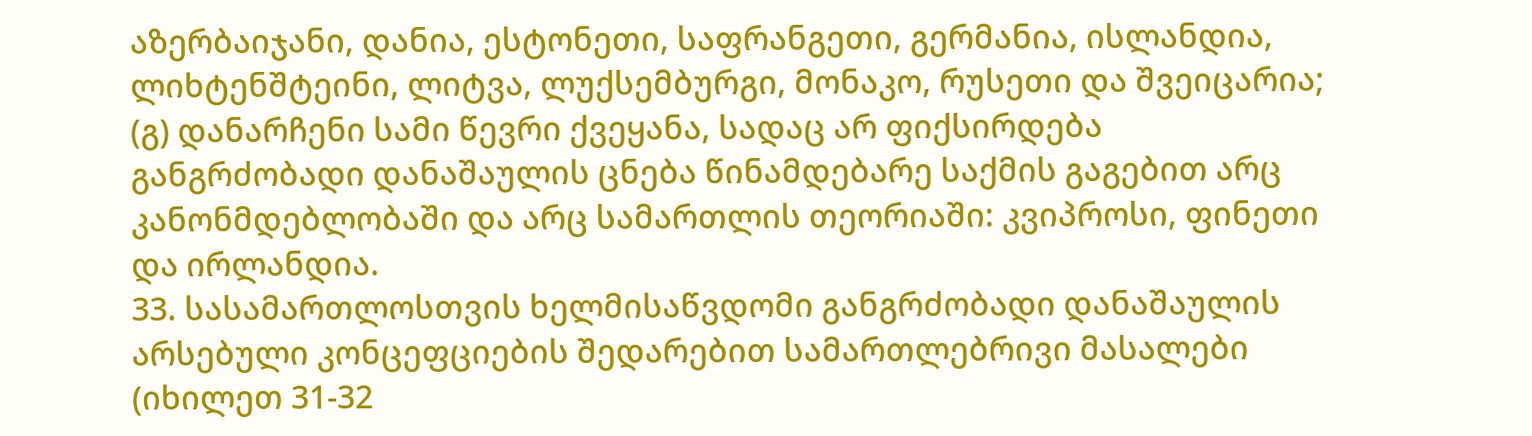აზერბაიჯანი, დანია, ესტონეთი, საფრანგეთი, გერმანია, ისლანდია, ლიხტენშტეინი, ლიტვა, ლუქსემბურგი, მონაკო, რუსეთი და შვეიცარია;
(გ) დანარჩენი სამი წევრი ქვეყანა, სადაც არ ფიქსირდება განგრძობადი დანაშაულის ცნება წინამდებარე საქმის გაგებით არც კანონმდებლობაში და არც სამართლის თეორიაში: კვიპროსი, ფინეთი და ირლანდია.
33. სასამართლოსთვის ხელმისაწვდომი განგრძობადი დანაშაულის არსებული კონცეფციების შედარებით სამართლებრივი მასალები (იხილეთ 31-32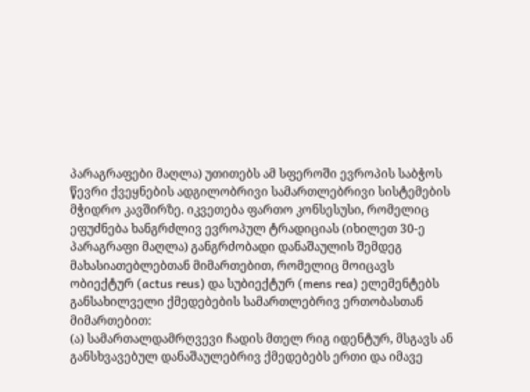პარაგრაფები მაღლა) უთითებს ამ სფეროში ევროპის საბჭოს წევრი ქვეყნების ადგილობრივი სამართლებრივი სისტემების მჭიდრო კავშირზე. იკვეთება ფართო კონსესუსი, რომელიც ეფუძნება ხანგრძლივ ევროპულ ტრადიციას (იხილეთ 30-ე პარაგრაფი მაღლა) განგრძობადი დანაშაულის შემდეგ მახასიათებლებთან მიმართებით, რომელიც მოიცავს ობიექტურ (actus reus) და სუბიექტურ (mens rea) ელემენტებს განსახილველი ქმედებების სამართლებრივ ერთობასთან მიმართებით:
(ა) სამართალდამრღვევი ჩადის მთელ რიგ იდენტურ, მსგავს ან განსხვავებულ დანაშაულებრივ ქმედებებს ერთი და იმავე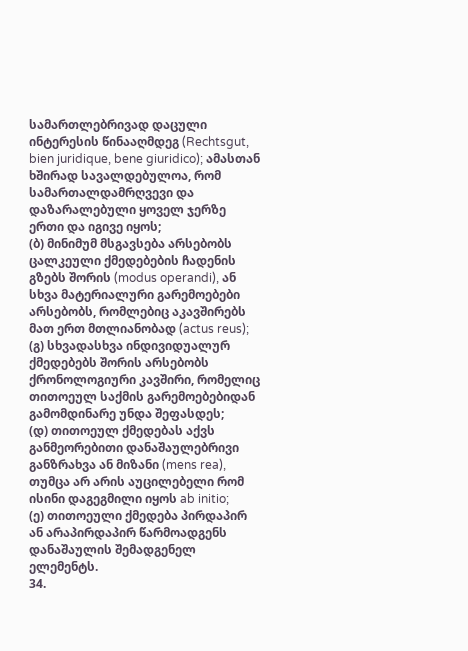სამართლებრივად დაცული ინტერესის წინააღმდეგ (Rechtsgut, bien juridique, bene giuridico); ამასთან ხშირად სავალდებულოა, რომ სამართალდამრღვევი და დაზარალებული ყოველ ჯერზე ერთი და იგივე იყოს;
(ბ) მინიმუმ მსგავსება არსებობს ცალკეული ქმედებების ჩადენის გზებს შორის (modus operandi), ან სხვა მატერიალური გარემოებები არსებობს, რომლებიც აკავშირებს მათ ერთ მთლიანობად (actus reus);
(გ) სხვადასხვა ინდივიდუალურ ქმედებებს შორის არსებობს ქრონოლოგიური კავშირი, რომელიც თითოეულ საქმის გარემოებებიდან გამომდინარე უნდა შეფასდეს;
(დ) თითოეულ ქმედებას აქვს განმეორებითი დანაშაულებრივი განზრახვა ან მიზანი (mens rea), თუმცა არ არის აუცილებელი რომ ისინი დაგეგმილი იყოს ab initio;
(ე) თითოეული ქმედება პირდაპირ ან არაპირდაპირ წარმოადგენს დანაშაულის შემადგენელ ელემენტს.
34.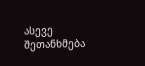ასევე შეთანხმება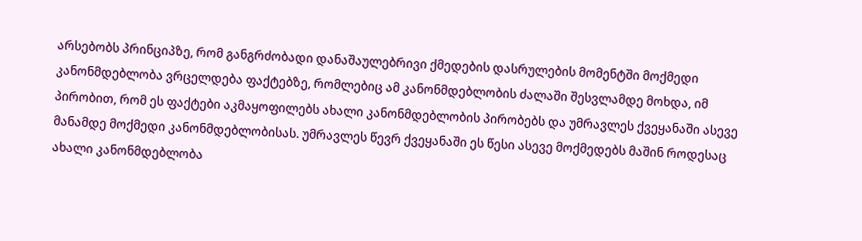არსებობს პრინციპზე, რომ განგრძობადი დანაშაულებრივი ქმედების დასრულების მომენტში მოქმედი კანონმდებლობა ვრცელდება ფაქტებზე, რომლებიც ამ კანონმდებლობის ძალაში შესვლამდე მოხდა, იმ პირობით, რომ ეს ფაქტები აკმაყოფილებს ახალი კანონმდებლობის პირობებს და უმრავლეს ქვეყანაში ასევე მანამდე მოქმედი კანონმდებლობისას. უმრავლეს წევრ ქვეყანაში ეს წესი ასევე მოქმედებს მაშინ როდესაც ახალი კანონმდებლობა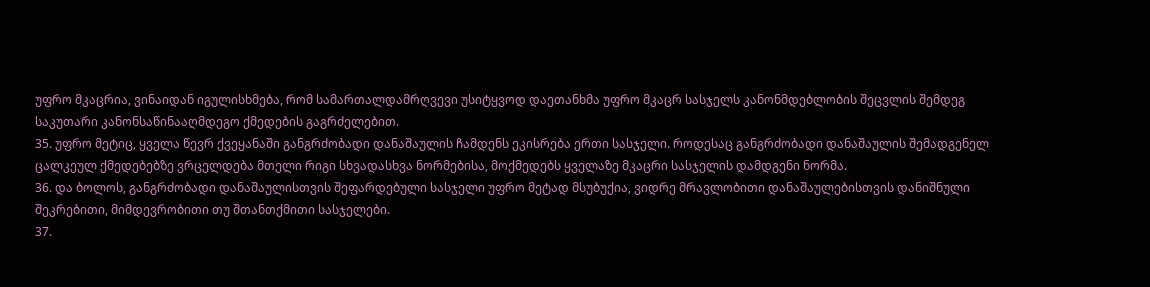უფრო მკაცრია, ვინაიდან იგულისხმება, რომ სამართალდამრღვევი უსიტყვოდ დაეთანხმა უფრო მკაცრ სასჯელს კანონმდებლობის შეცვლის შემდეგ საკუთარი კანონსაწინააღმდეგო ქმედების გაგრძელებით.
35. უფრო მეტიც, ყველა წევრ ქვეყანაში განგრძობადი დანაშაულის ჩამდენს ეკისრება ერთი სასჯელი. როდესაც განგრძობადი დანაშაულის შემადგენელ ცალკეულ ქმედებებზე ვრცელდება მთელი რიგი სხვადასხვა ნორმებისა, მოქმედებს ყველაზე მკაცრი სასჯელის დამდგენი ნორმა.
36. და ბოლოს, განგრძობადი დანაშაულისთვის შეფარდებული სასჯელი უფრო მეტად მსუბუქია, ვიდრე მრავლობითი დანაშაულებისთვის დანიშნული შეკრებითი, მიმდევრობითი თუ შთანთქმითი სასჯელები.
37.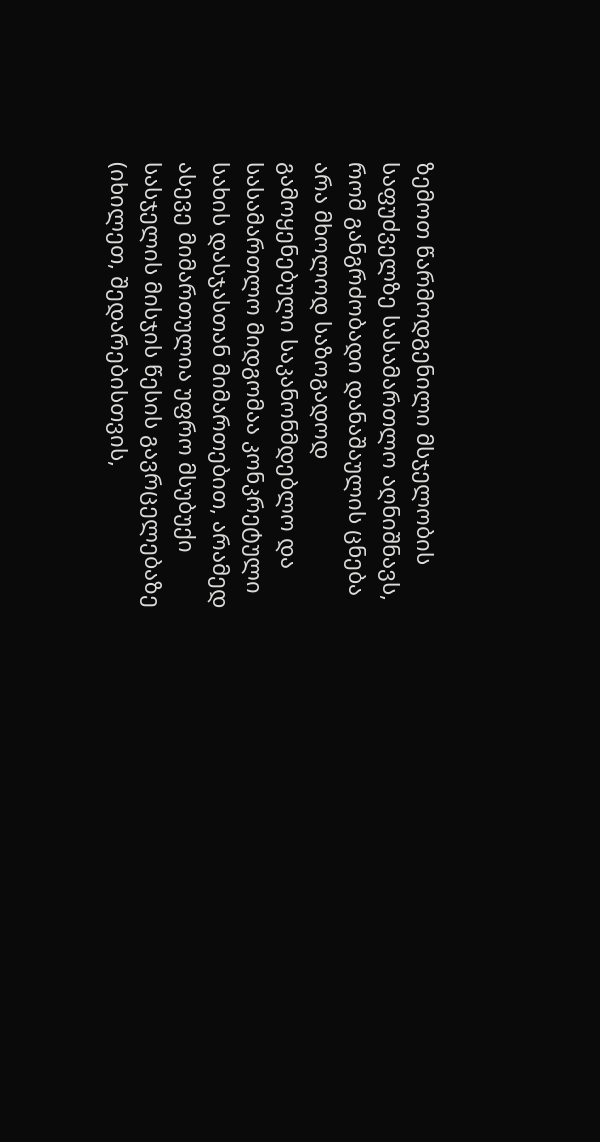ზემოთ წარმოდგენილი მსჯელობის საფუძველზე სასამართლო აღნიშნავს, რომ განგრძობადი დანაშაულის ცნება არა მხოლოდ საზოგადოდ გამოყენებული საკანონმდებლო და სასამართლო მიდგომაა კონკრეტული სახის დასჯასთან მიმართებით, არამედ ასევე მიმართულია უფრო მსუბუქი სასჯელის მისჯის წესის გავრცელებაზე (იხილეთ, შედარებისთვის,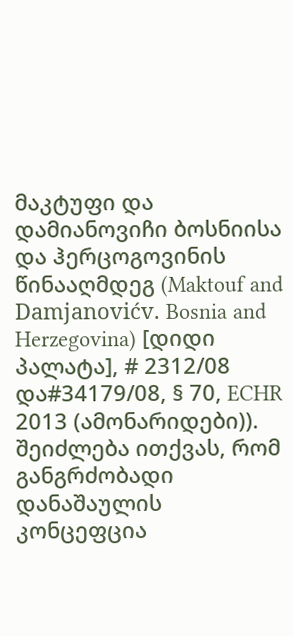მაკტუფი და დამიანოვიჩი ბოსნიისა და ჰერცოგოვინის წინააღმდეგ (Maktouf and Damjanovićv. Bosnia and Herzegovina) [დიდი პალატა], # 2312/08 და#34179/08, § 70, ECHR 2013 (ამონარიდები)). შეიძლება ითქვას, რომ განგრძობადი დანაშაულის კონცეფცია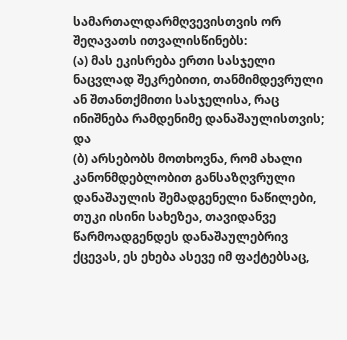სამართალდარმღვევისთვის ორ შეღავათს ითვალისწინებს:
(ა) მას ეკისრება ერთი სასჯელი ნაცვლად შეკრებითი, თანმიმდევრული ან შთანთქმითი სასჯელისა, რაც ინიშნება რამდენიმე დანაშაულისთვის; და
(ბ) არსებობს მოთხოვნა, რომ ახალი კანონმდებლობით განსაზღვრული დანაშაულის შემადგენელი ნაწილები, თუკი ისინი სახეზეა, თავიდანვე წარმოადგენდეს დანაშაულებრივ ქცევას, ეს ეხება ასევე იმ ფაქტებსაც,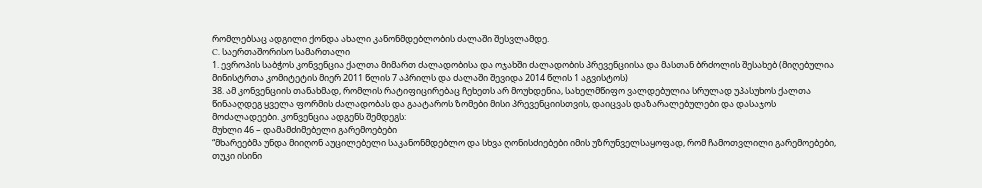რომლებსაც ადგილი ქონდა ახალი კანონმდებლობის ძალაში შესვლამდე.
C. საერთაშორისო სამართალი
1. ევროპის საბჭოს კონვენცია ქალთა მიმართ ძალადობისა და ოჯახში ძალადობის პრევენციისა და მასთან ბრძოლის შესახებ (მიღებულია მინისტრთა კომიტეტის მიერ 2011 წლის 7 აპრილს და ძალაში შევიდა 2014 წლის 1 აგვისტოს)
38. ამ კონვენციის თანახმად, რომლის რატიფიცირებაც ჩეხეთს არ მოუხდენია, სახელმწიფო ვალდებულია სრულად უპასუხოს ქალთა წინააღდეგ ყველა ფორმის ძალადობას და გაატაროს ზომები მისი პრევენციისთვის, დაიცვას დაზარალებულები და დასაჯოს მოძალადეები. კონვენცია ადგენს შემდეგს:
მუხლი 46 – დამამძიმებელი გარემოებები
“მხარეებმა უნდა მიიღონ აუცილებელი საკანონმდებლო და სხვა ღონისძიებები იმის უზრუნველსაყოფად, რომ ჩამოთვლილი გარემოებები, თუკი ისინი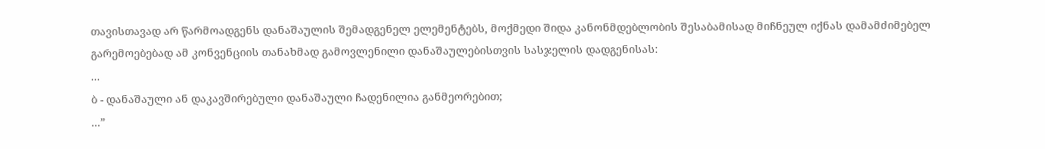თავისთავად არ წარმოადგენს დანაშაულის შემადგენელ ელემენტებს, მოქმედი შიდა კანონმდებლობის შესაბამისად მიჩნეულ იქნას დამამძიმებელ გარემოებებად ამ კონვენციის თანახმად გამოვლენილი დანაშაულებისთვის სასჯელის დადგენისას:
...
ბ - დანაშაული ან დაკავშირებული დანაშაული ჩადენილია განმეორებით;
...”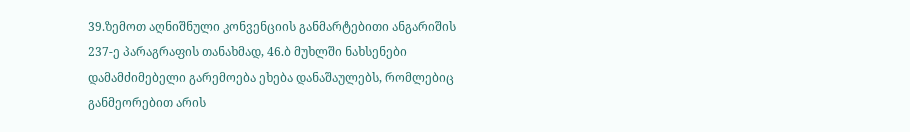39.ზემოთ აღნიშნული კონვენციის განმარტებითი ანგარიშის 237-ე პარაგრაფის თანახმად, 46.ბ მუხლში ნახსენები დამამძიმებელი გარემოება ეხება დანაშაულებს, რომლებიც განმეორებით არის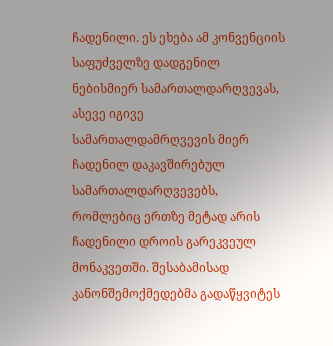ჩადენილი. ეს ეხება ამ კონვენციის საფუძველზე დადგენილ ნებისმიერ სამართალდარღვევას, ასევე იგივე სამართალდამრღვევის მიერ ჩადენილ დაკავშირებულ სამართალდარღვევებს, რომლებიც ერთზე მეტად არის ჩადენილი დროის გარეკვეულ მონაკვეთში. შესაბამისად კანონშემოქმედებმა გადაწყვიტეს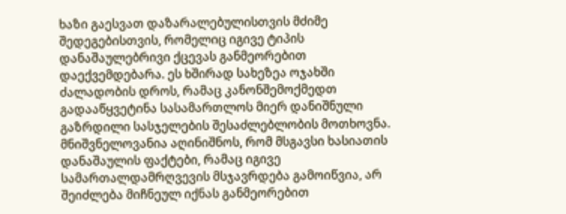ხაზი გაესვათ დაზარალებულისთვის მძიმე შედეგებისთვის, რომელიც იგივე ტიპის დანაშაულებრივი ქცევას განმეორებით დაექვემდებარა. ეს ხშირად სახეზეა ოჯახში ძალადობის დროს, რამაც კანონშემოქმედთ გადააწყვეტინა სასამართლოს მიერ დანიშნული გაზრდილი სასჯელების შესაძლებლობის მოთხოვნა. მნიშვნელოვანია აღინიშნოს, რომ მსგავსი ხასიათის დანაშაულის ფაქტები, რამაც იგივე სამართალდამრღვევის მსჯავრდება გამოიწვია, არ შეიძლება მიჩნეულ იქნას განმეორებით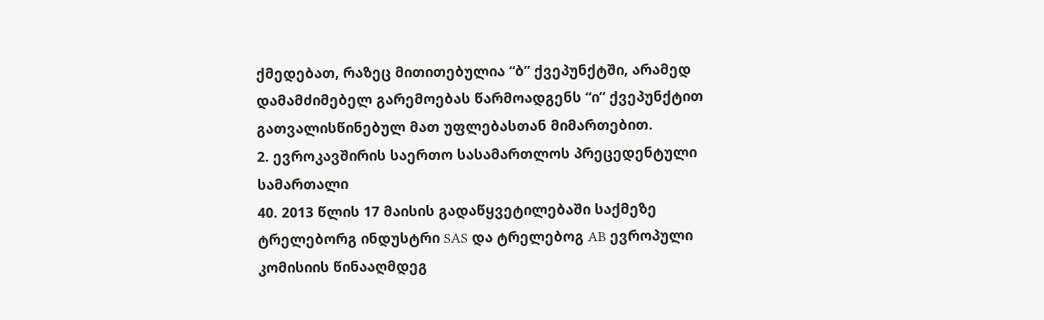ქმედებათ, რაზეც მითითებულია “ბ” ქვეპუნქტში, არამედ დამამძიმებელ გარემოებას წარმოადგენს “ი” ქვეპუნქტით გათვალისწინებულ მათ უფლებასთან მიმართებით.
2. ევროკავშირის საერთო სასამართლოს პრეცედენტული სამართალი
40. 2013 წლის 17 მაისის გადაწყვეტილებაში საქმეზე ტრელებორგ ინდუსტრი SAS და ტრელებოგ AB ევროპული კომისიის წინააღმდეგ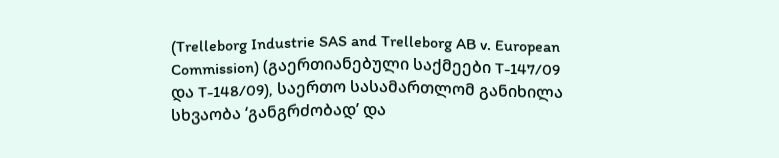(Trelleborg Industrie SAS and Trelleborg AB v. European Commission) (გაერთიანებული საქმეები T-147/09 და T-148/09), საერთო სასამართლომ განიხილა სხვაობა ‘განგრძობად’ და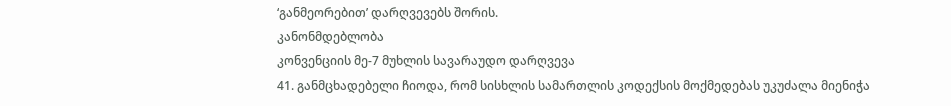‘განმეორებით’ დარღვევებს შორის.
კანონმდებლობა
კონვენციის მე-7 მუხლის სავარაუდო დარღვევა
41. განმცხადებელი ჩიოდა, რომ სისხლის სამართლის კოდექსის მოქმედებას უკუძალა მიენიჭა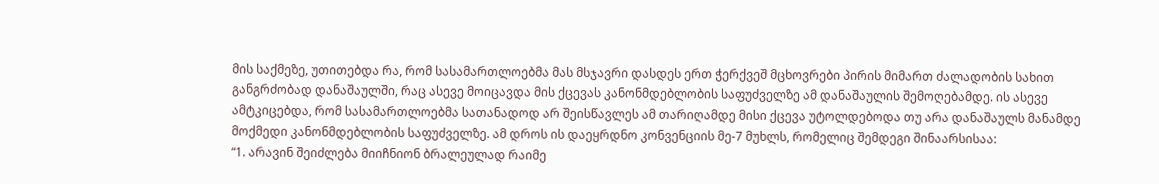მის საქმეზე, უთითებდა რა, რომ სასამართლოებმა მას მსჯავრი დასდეს ერთ ჭერქვეშ მცხოვრები პირის მიმართ ძალადობის სახით განგრძობად დანაშაულში, რაც ასევე მოიცავდა მის ქცევას კანონმდებლობის საფუძველზე ამ დანაშაულის შემოღებამდე. ის ასევე ამტკიცებდა, რომ სასამართლოებმა სათანადოდ არ შეისწავლეს ამ თარიღამდე მისი ქცევა უტოლდებოდა თუ არა დანაშაულს მანამდე მოქმედი კანონმდებლობის საფუძველზე. ამ დროს ის დაეყრდნო კონვენციის მე-7 მუხლს, რომელიც შემდეგი შინაარსისაა:
“1. არავინ შეიძლება მიიჩნიონ ბრალეულად რაიმე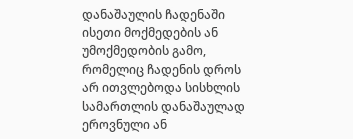დანაშაულის ჩადენაში ისეთი მოქმედების ან უმოქმედობის გამო, რომელიც ჩადენის დროს არ ითვლებოდა სისხლის სამართლის დანაშაულად ეროვნული ან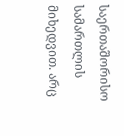საერთაშორისო სამართლის მიხედვით. არც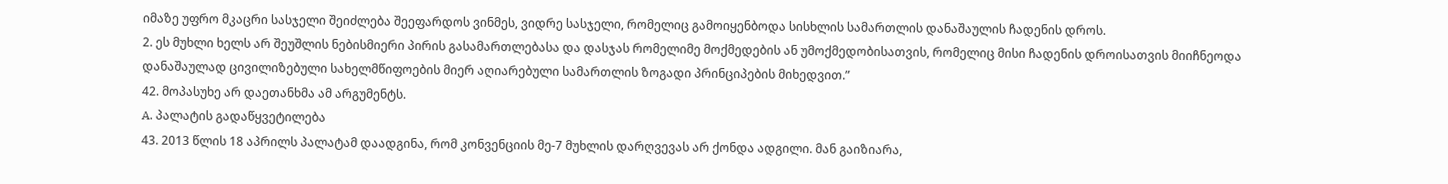იმაზე უფრო მკაცრი სასჯელი შეიძლება შეეფარდოს ვინმეს, ვიდრე სასჯელი, რომელიც გამოიყენბოდა სისხლის სამართლის დანაშაულის ჩადენის დროს.
2. ეს მუხლი ხელს არ შეუშლის ნებისმიერი პირის გასამართლებასა და დასჯას რომელიმე მოქმედების ან უმოქმედობისათვის, რომელიც მისი ჩადენის დროისათვის მიიჩნეოდა დანაშაულად ცივილიზებული სახელმწიფოების მიერ აღიარებული სამართლის ზოგადი პრინციპების მიხედვით.”
42. მოპასუხე არ დაეთანხმა ამ არგუმენტს.
A. პალატის გადაწყვეტილება
43. 2013 წლის 18 აპრილს პალატამ დაადგინა, რომ კონვენციის მე-7 მუხლის დარღვევას არ ქონდა ადგილი. მან გაიზიარა,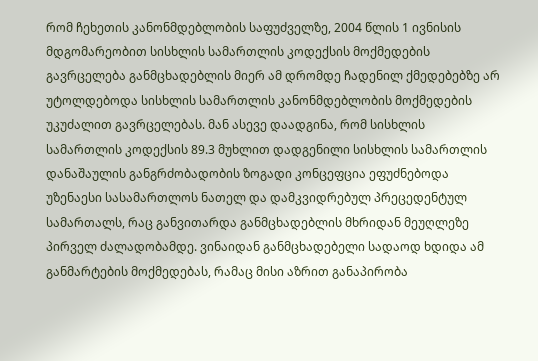რომ ჩეხეთის კანონმდებლობის საფუძველზე, 2004 წლის 1 ივნისის მდგომარეობით სისხლის სამართლის კოდექსის მოქმედების გავრცელება განმცხადებლის მიერ ამ დრომდე ჩადენილ ქმედებებზე არ უტოლდებოდა სისხლის სამართლის კანონმდებლობის მოქმედების უკუძალით გავრცელებას. მან ასევე დაადგინა, რომ სისხლის სამართლის კოდექსის 89.3 მუხლით დადგენილი სისხლის სამართლის დანაშაულის განგრძობადობის ზოგადი კონცეფცია ეფუძნებოდა უზენაესი სასამართლოს ნათელ და დამკვიდრებულ პრეცედენტულ სამართალს, რაც განვითარდა განმცხადებლის მხრიდან მეუღლეზე პირველ ძალადობამდე. ვინაიდან განმცხადებელი სადაოდ ხდიდა ამ განმარტების მოქმედებას, რამაც მისი აზრით განაპირობა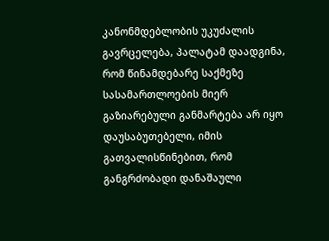კანონმდებლობის უკუძალის გავრცელება, პალატამ დაადგინა, რომ წინამდებარე საქმეზე სასამართლოების მიერ გაზიარებული განმარტება არ იყო დაუსაბუთებელი, იმის გათვალისწინებით, რომ განგრძობადი დანაშაული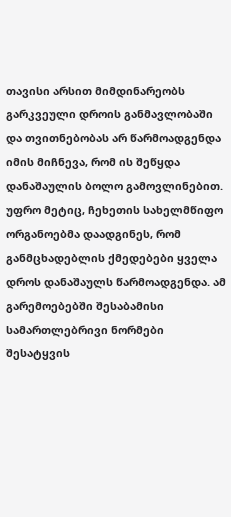თავისი არსით მიმდინარეობს გარკვეული დროის განმავლობაში და თვითნებობას არ წარმოადგენდა იმის მიჩნევა, რომ ის შეწყდა დანაშაულის ბოლო გამოვლინებით. უფრო მეტიც, ჩეხეთის სახელმწიფო ორგანოებმა დაადგინეს, რომ განმცხადებლის ქმედებები ყველა დროს დანაშაულს წარმოადგენდა. ამ გარემოებებში შესაბამისი სამართლებრივი ნორმები შესატყვის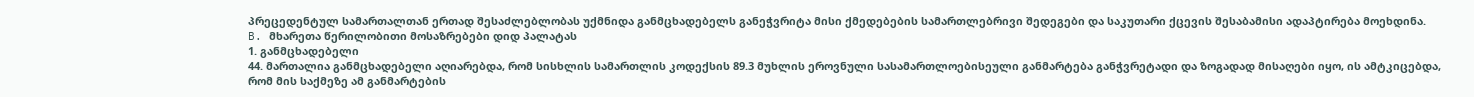პრეცედენტულ სამართალთან ერთად შესაძლებლობას უქმნიდა განმცხადებელს განეჭვრიტა მისი ქმედებების სამართლებრივი შედეგები და საკუთარი ქცევის შესაბამისი ადაპტირება მოეხდინა.
B. მხარეთა წერილობითი მოსაზრებები დიდ პალატას
1. განმცხადებელი
44. მართალია განმცხადებელი აღიარებდა, რომ სისხლის სამართლის კოდექსის 89.3 მუხლის ეროვნული სასამართლოებისეული განმარტება განჭვრეტადი და ზოგადად მისაღები იყო, ის ამტკიცებდა, რომ მის საქმეზე ამ განმარტების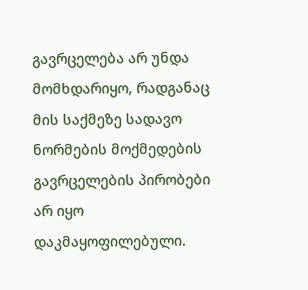გავრცელება არ უნდა მომხდარიყო, რადგანაც მის საქმეზე სადავო ნორმების მოქმედების გავრცელების პირობები არ იყო დაკმაყოფილებული.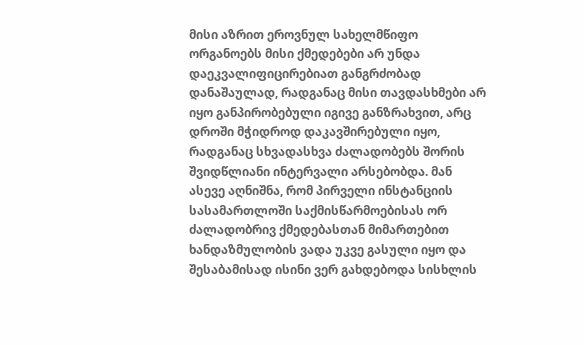მისი აზრით ეროვნულ სახელმწიფო ორგანოებს მისი ქმედებები არ უნდა დაეკვალიფიცირებიათ განგრძობად დანაშაულად, რადგანაც მისი თავდასხმები არ იყო განპირობებული იგივე განზრახვით, არც დროში მჭიდროდ დაკავშირებული იყო, რადგანაც სხვადასხვა ძალადობებს შორის შვიდწლიანი ინტერვალი არსებობდა. მან ასევე აღნიშნა, რომ პირველი ინსტანციის სასამართლოში საქმისწარმოებისას ორ ძალადობრივ ქმედებასთან მიმართებით ხანდაზმულობის ვადა უკვე გასული იყო და შესაბამისად ისინი ვერ გახდებოდა სისხლის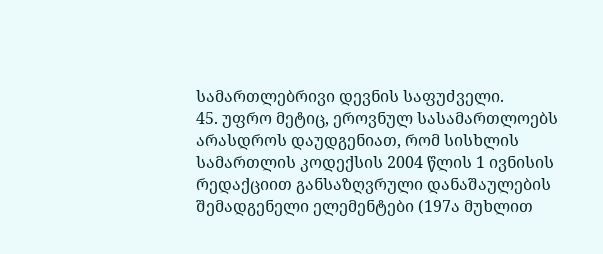სამართლებრივი დევნის საფუძველი.
45. უფრო მეტიც, ეროვნულ სასამართლოებს არასდროს დაუდგენიათ, რომ სისხლის სამართლის კოდექსის 2004 წლის 1 ივნისის რედაქციით განსაზღვრული დანაშაულების შემადგენელი ელემენტები (197ა მუხლით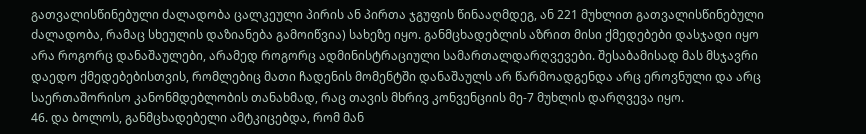გათვალისწინებული ძალადობა ცალკეული პირის ან პირთა ჯგუფის წინააღმდეგ, ან 221 მუხლით გათვალისწინებული ძალადობა, რამაც სხეულის დაზიანება გამოიწვია) სახეზე იყო. განმცხადებლის აზრით მისი ქმედებები დასჯადი იყო არა როგორც დანაშაულები, არამედ როგორც ადმინისტრაციული სამართალდარღვევები. შესაბამისად მას მსჯავრი დაედო ქმედებებისთვის, რომლებიც მათი ჩადენის მომენტში დანაშაულს არ წარმოადგენდა არც ეროვნული და არც საერთაშორისო კანონმდებლობის თანახმად, რაც თავის მხრივ კონვენციის მე-7 მუხლის დარღვევა იყო.
46. და ბოლოს, განმცხადებელი ამტკიცებდა, რომ მან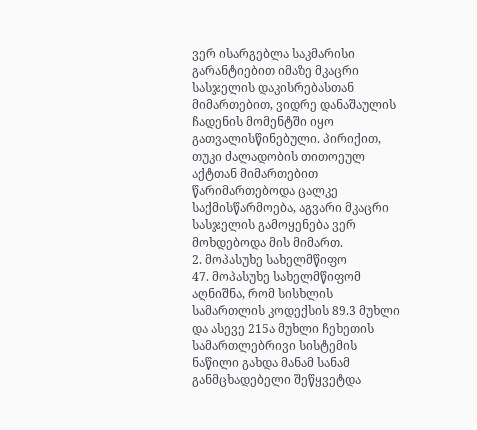ვერ ისარგებლა საკმარისი გარანტიებით იმაზე მკაცრი სასჯელის დაკისრებასთან მიმართებით, ვიდრე დანაშაულის ჩადენის მომენტში იყო გათვალისწინებული. პირიქით, თუკი ძალადობის თითოეულ აქტთან მიმართებით წარიმართებოდა ცალკე საქმისწარმოება, აგვარი მკაცრი სასჯელის გამოყენება ვერ მოხდებოდა მის მიმართ.
2. მოპასუხე სახელმწიფო
47. მოპასუხე სახელმწიფომ აღნიშნა, რომ სისხლის სამართლის კოდექსის 89.3 მუხლი და ასევე 215ა მუხლი ჩეხეთის სამართლებრივი სისტემის ნაწილი გახდა მანამ სანამ განმცხადებელი შეწყვეტდა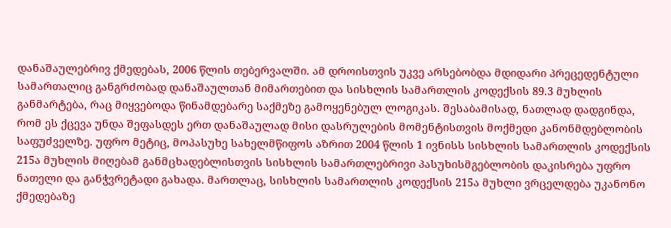დანაშაულებრივ ქმედებას, 2006 წლის თებერვალში. ამ დროისთვის უკვე არსებობდა მდიდარი პრეცედენტული სამართალიც განგრძობად დანაშაულთან მიმართებით და სისხლის სამართლის კოდექსის 89.3 მუხლის განმარტება, რაც მიყვებოდა წინამდებარე საქმეზე გამოყენებულ ლოგიკას. შესაბამისად, ნათლად დადგინდა, რომ ეს ქცევა უნდა შეფასდეს ერთ დანაშაულად მისი დასრულების მომენტისთვის მოქმედი კანონმდებლობის საფუძველზე. უფრო მეტიც, მოპასუხე სახელმწიფოს აზრით 2004 წლის 1 ივნისს სისხლის სამართლის კოდექსის 215ა მუხლის მიღებამ განმცხადებლისთვის სისხლის სამართლებრივი პასუხისმგებლობის დაკისრება უფრო ნათელი და განჭვრეტადი გახადა. მართლაც, სისხლის სამართლის კოდექსის 215ა მუხლი ვრცელდება უკანონო ქმედებაზე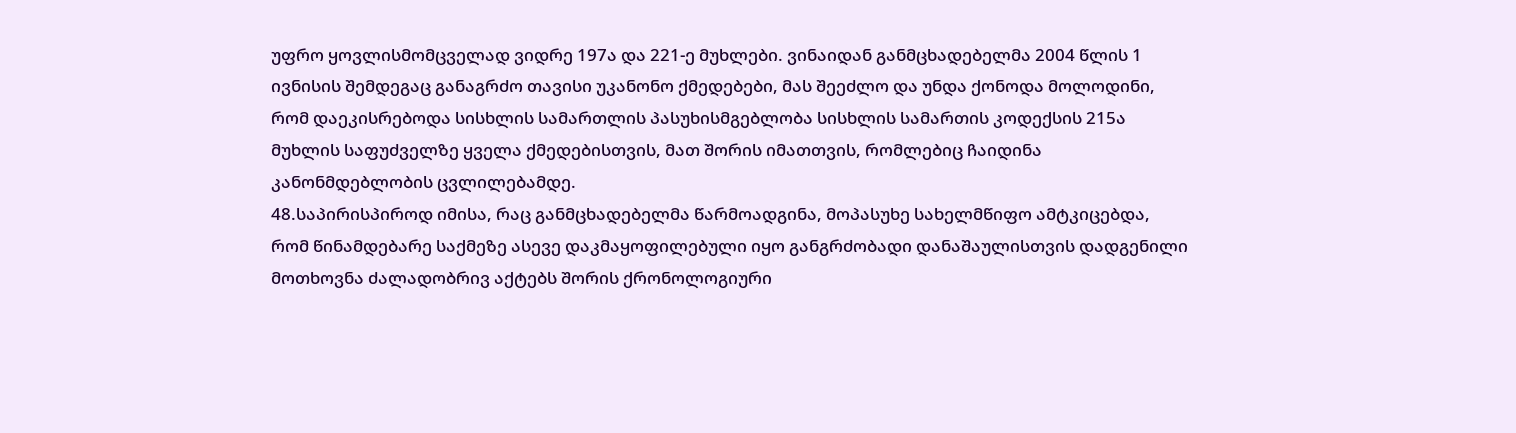უფრო ყოვლისმომცველად ვიდრე 197ა და 221-ე მუხლები. ვინაიდან განმცხადებელმა 2004 წლის 1 ივნისის შემდეგაც განაგრძო თავისი უკანონო ქმედებები, მას შეეძლო და უნდა ქონოდა მოლოდინი, რომ დაეკისრებოდა სისხლის სამართლის პასუხისმგებლობა სისხლის სამართის კოდექსის 215ა მუხლის საფუძველზე ყველა ქმედებისთვის, მათ შორის იმათთვის, რომლებიც ჩაიდინა კანონმდებლობის ცვლილებამდე.
48.საპირისპიროდ იმისა, რაც განმცხადებელმა წარმოადგინა, მოპასუხე სახელმწიფო ამტკიცებდა, რომ წინამდებარე საქმეზე ასევე დაკმაყოფილებული იყო განგრძობადი დანაშაულისთვის დადგენილი მოთხოვნა ძალადობრივ აქტებს შორის ქრონოლოგიური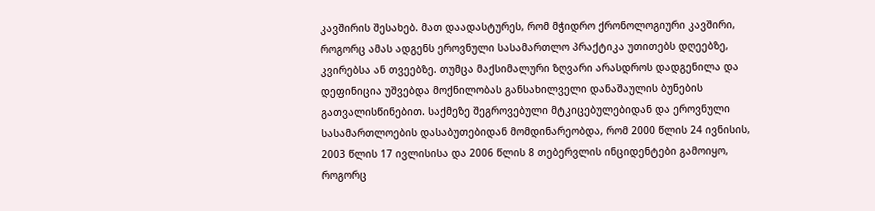კავშირის შესახებ. მათ დაადასტურეს, რომ მჭიდრო ქრონოლოგიური კავშირი, როგორც ამას ადგენს ეროვნული სასამართლო პრაქტიკა უთითებს დღეებზე, კვირებსა ან თვეებზე. თუმცა მაქსიმალური ზღვარი არასდროს დადგენილა და დეფინიცია უშვებდა მოქნილობას განსახილველი დანაშაულის ბუნების გათვალისწინებით. საქმეზე შეგროვებული მტკიცებულებიდან და ეროვნული სასამართლოების დასაბუთებიდან მომდინარეობდა, რომ 2000 წლის 24 ივნისის, 2003 წლის 17 ივლისისა და 2006 წლის 8 თებერვლის ინციდენტები გამოიყო, როგორც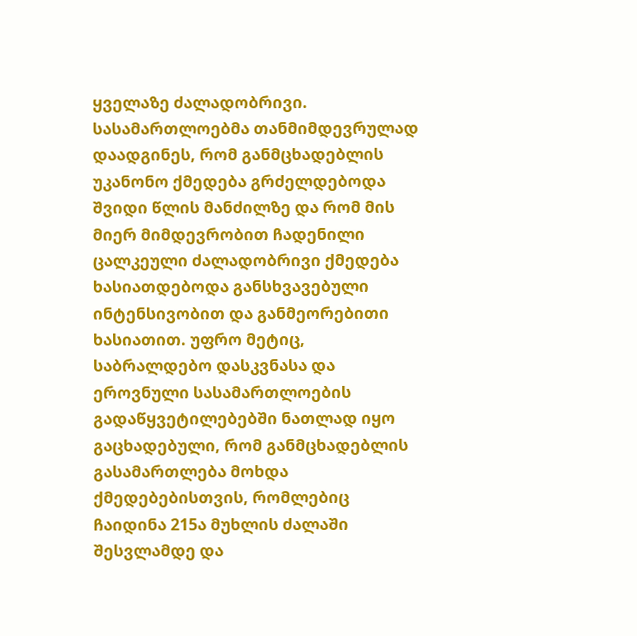ყველაზე ძალადობრივი. სასამართლოებმა თანმიმდევრულად დაადგინეს, რომ განმცხადებლის უკანონო ქმედება გრძელდებოდა შვიდი წლის მანძილზე და რომ მის მიერ მიმდევრობით ჩადენილი ცალკეული ძალადობრივი ქმედება ხასიათდებოდა განსხვავებული ინტენსივობით და განმეორებითი ხასიათით. უფრო მეტიც, საბრალდებო დასკვნასა და ეროვნული სასამართლოების გადაწყვეტილებებში ნათლად იყო გაცხადებული, რომ განმცხადებლის გასამართლება მოხდა ქმედებებისთვის, რომლებიც ჩაიდინა 215ა მუხლის ძალაში შესვლამდე და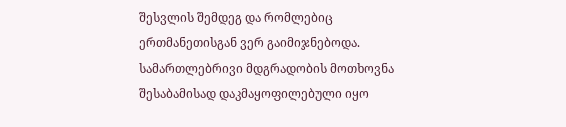შესვლის შემდეგ და რომლებიც ერთმანეთისგან ვერ გაიმიჯნებოდა. სამართლებრივი მდგრადობის მოთხოვნა შესაბამისად დაკმაყოფილებული იყო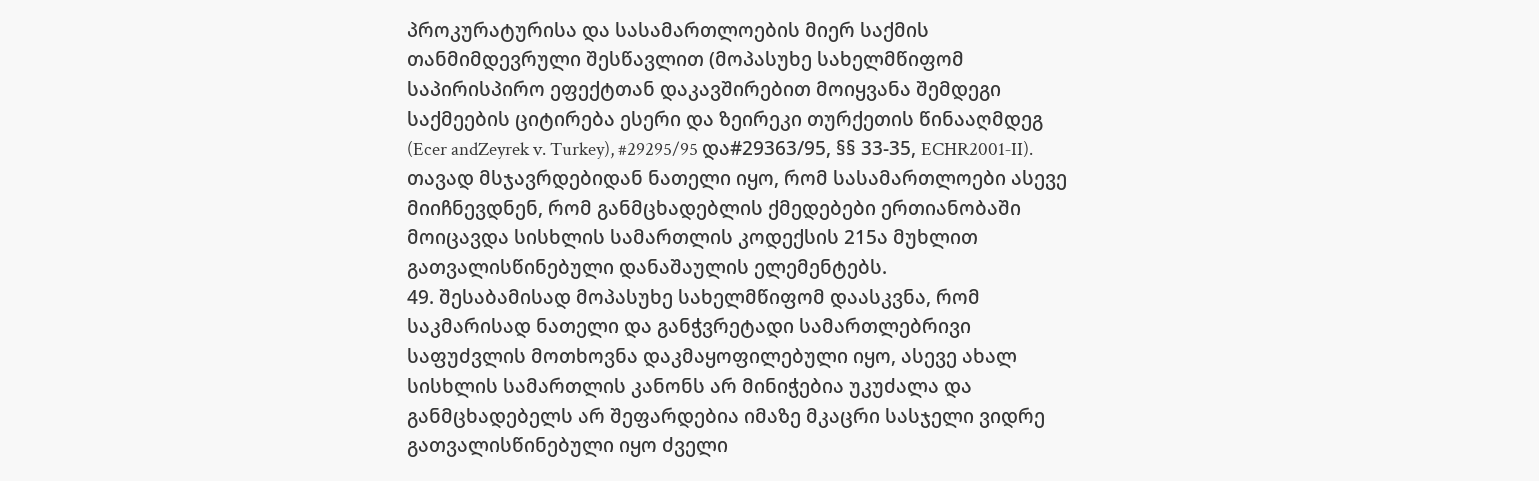პროკურატურისა და სასამართლოების მიერ საქმის თანმიმდევრული შესწავლით (მოპასუხე სახელმწიფომ საპირისპირო ეფექტთან დაკავშირებით მოიყვანა შემდეგი საქმეების ციტირება ესერი და ზეირეკი თურქეთის წინააღმდეგ (Ecer andZeyrek v. Turkey), #29295/95 და#29363/95, §§ 33-35, ECHR2001‑II). თავად მსჯავრდებიდან ნათელი იყო, რომ სასამართლოები ასევე მიიჩნევდნენ, რომ განმცხადებლის ქმედებები ერთიანობაში მოიცავდა სისხლის სამართლის კოდექსის 215ა მუხლით გათვალისწინებული დანაშაულის ელემენტებს.
49. შესაბამისად მოპასუხე სახელმწიფომ დაასკვნა, რომ საკმარისად ნათელი და განჭვრეტადი სამართლებრივი საფუძვლის მოთხოვნა დაკმაყოფილებული იყო, ასევე ახალ სისხლის სამართლის კანონს არ მინიჭებია უკუძალა და განმცხადებელს არ შეფარდებია იმაზე მკაცრი სასჯელი ვიდრე გათვალისწინებული იყო ძველი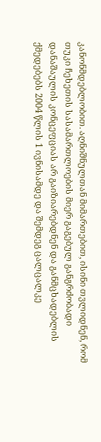კანონმდებლობით. აღნიშნულთან მიმართებით, ისინი თვლიდნენ, რომ თუკი ჩეხეთის სასამართლოების მიერ გაგებულ განგრძობადი დანაშაულის კონცეფციას არ გაიზიარებდნენ და განმცხადებლის ქმედებებს 2004 წლის 1 ივნისამდე და შემდეგ ცალცალკე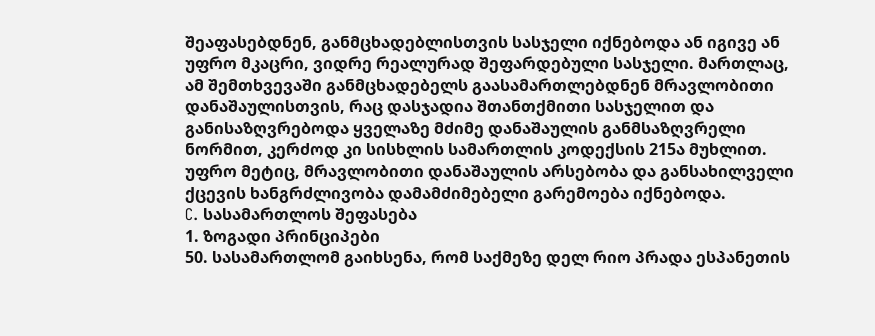შეაფასებდნენ, განმცხადებლისთვის სასჯელი იქნებოდა ან იგივე ან უფრო მკაცრი, ვიდრე რეალურად შეფარდებული სასჯელი. მართლაც, ამ შემთხვევაში განმცხადებელს გაასამართლებდნენ მრავლობითი დანაშაულისთვის, რაც დასჯადია შთანთქმითი სასჯელით და განისაზღვრებოდა ყველაზე მძიმე დანაშაულის განმსაზღვრელი ნორმით, კერძოდ კი სისხლის სამართლის კოდექსის 215ა მუხლით. უფრო მეტიც, მრავლობითი დანაშაულის არსებობა და განსახილველი ქცევის ხანგრძლივობა დამამძიმებელი გარემოება იქნებოდა.
C. სასამართლოს შეფასება
1. ზოგადი პრინციპები
50. სასამართლომ გაიხსენა, რომ საქმეზე დელ რიო პრადა ესპანეთის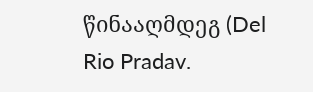წინააღმდეგ (Del Rio Pradav.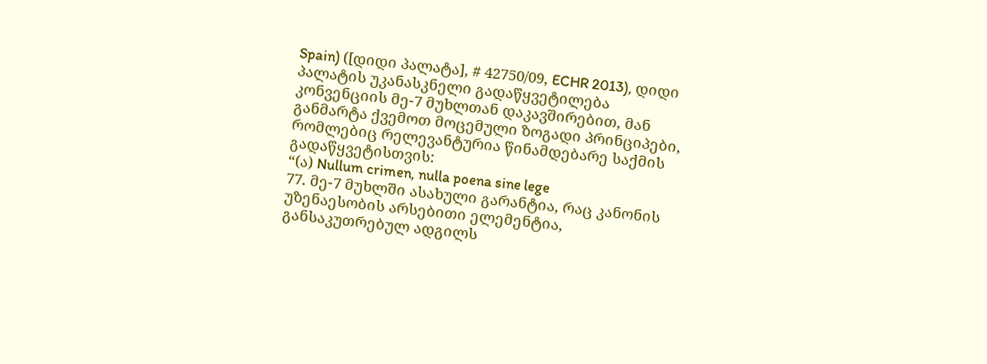Spain) ([დიდი პალატა], # 42750/09, ECHR 2013), დიდი პალატის უკანასკნელი გადაწყვეტილება კონვენციის მე-7 მუხლთან დაკავშირებით, მან განმარტა ქვემოთ მოცემული ზოგადი პრინციპები, რომლებიც რელევანტურია წინამდებარე საქმის გადაწყვეტისთვის:
“(ა) Nullum crimen, nulla poena sine lege
77. მე-7 მუხლში ასახული გარანტია, რაც კანონის უზენაესობის არსებითი ელემენტია, განსაკუთრებულ ადგილს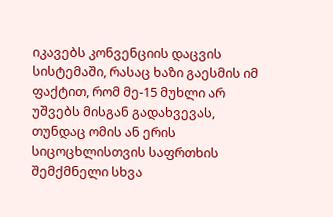იკავებს კონვენციის დაცვის სისტემაში, რასაც ხაზი გაესმის იმ ფაქტით, რომ მე-15 მუხლი არ უშვებს მისგან გადახვევას, თუნდაც ომის ან ერის სიცოცხლისთვის საფრთხის შემქმნელი სხვა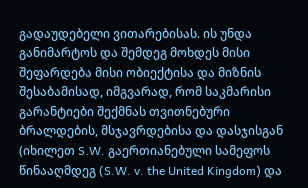გადაუდებელი ვითარებისას. ის უნდა განიმარტოს და შემდეგ მოხდეს მისი შეფარდება მისი ობიექტისა და მიზნის შესაბამისად, იმგვარად, რომ საკმარისი გარანტიები შექმნას თვითნებური ბრალდების, მსჯავრდებისა და დასჯისგან (იხილეთ S.W. გაერთიანებული სამეფოს წინააღმდეგ (S.W. v. the United Kingdom) და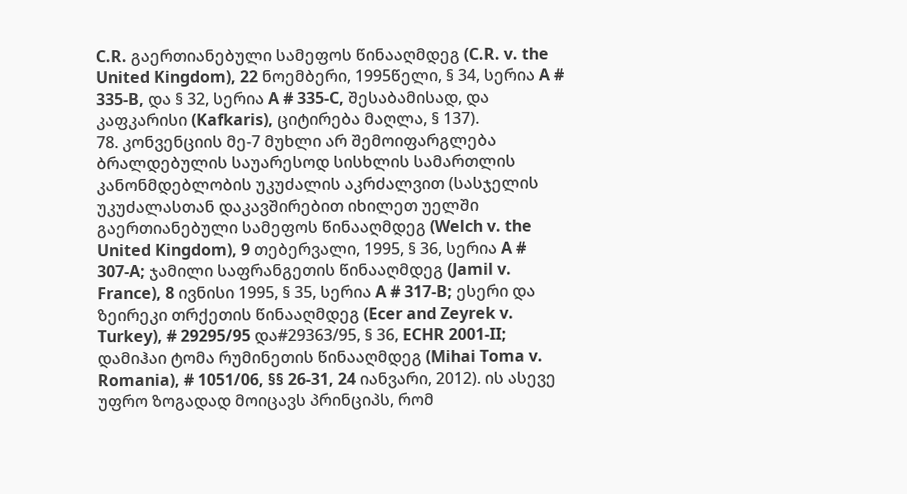C.R. გაერთიანებული სამეფოს წინააღმდეგ (C.R. v. the United Kingdom), 22 ნოემბერი, 1995წელი, § 34, სერია A # 335-B, და § 32, სერია A # 335-C, შესაბამისად, და კაფკარისი (Kafkaris), ციტირება მაღლა, § 137).
78. კონვენციის მე-7 მუხლი არ შემოიფარგლება ბრალდებულის საუარესოდ სისხლის სამართლის კანონმდებლობის უკუძალის აკრძალვით (სასჯელის უკუძალასთან დაკავშირებით იხილეთ უელში გაერთიანებული სამეფოს წინააღმდეგ (Welch v. the United Kingdom), 9 თებერვალი, 1995, § 36, სერია A # 307‑A; ჯამილი საფრანგეთის წინააღმდეგ (Jamil v. France), 8 ივნისი 1995, § 35, სერია A # 317‑B; ესერი და ზეირეკი თრქეთის წინააღმდეგ (Ecer and Zeyrek v. Turkey), # 29295/95 და#29363/95, § 36, ECHR 2001‑II; დამიჰაი ტომა რუმინეთის წინააღმდეგ (Mihai Toma v. Romania), # 1051/06, §§ 26-31, 24 იანვარი, 2012). ის ასევე უფრო ზოგადად მოიცავს პრინციპს, რომ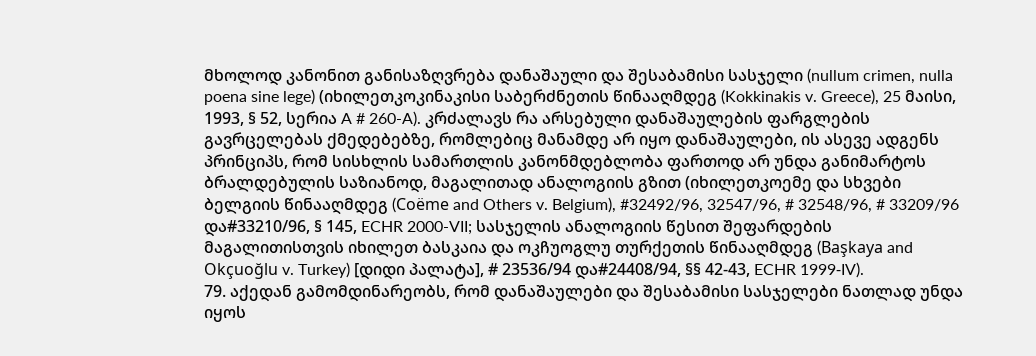მხოლოდ კანონით განისაზღვრება დანაშაული და შესაბამისი სასჯელი (nullum crimen, nulla poena sine lege) (იხილეთკოკინაკისი საბერძნეთის წინააღმდეგ (Kokkinakis v. Greece), 25 მაისი, 1993, § 52, სერია A # 260-A). კრძალავს რა არსებული დანაშაულების ფარგლების გავრცელებას ქმედებებზე, რომლებიც მანამდე არ იყო დანაშაულები, ის ასევე ადგენს პრინციპს, რომ სისხლის სამართლის კანონმდებლობა ფართოდ არ უნდა განიმარტოს ბრალდებულის საზიანოდ, მაგალითად ანალოგიის გზით (იხილეთკოემე და სხვები ბელგიის წინააღმდეგ (Coëme and Others v. Belgium), #32492/96, 32547/96, # 32548/96, # 33209/96 და#33210/96, § 145, ECHR 2000-VII; სასჯელის ანალოგიის წესით შეფარდების მაგალითისთვის იხილეთ ბასკაია და ოკჩუოგლუ თურქეთის წინააღმდეგ (Başkaya and Okçuoğlu v. Turkey) [დიდი პალატა], # 23536/94 და#24408/94, §§ 42‑43, ECHR 1999‑IV).
79. აქედან გამომდინარეობს, რომ დანაშაულები და შესაბამისი სასჯელები ნათლად უნდა იყოს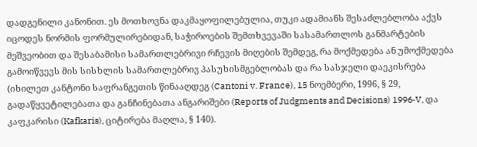დადგენილი კანონით. ეს მოთხოვნა დაკმაყოფილებულია, თუკი ადამიანს შესაძლებლობა აქვს იცოდეს ნორმის ფორმულირებიდან, საჭიროების შემთხვევაში სასამართლოს განმარტების მეშვეობით და შესაბამისი სამართლებრივი რჩევის მიღების შემდეგ, რა მოქმედება ან უმოქმედება გამოიწვევს მის სისხლის სამართლებრივ პასუხისმგებლობას და რა სასჯელი დაეკისრება (იხილეთ კანტონი საფრანგეთის წინააღდეგ (Cantoni v. France), 15 ნოემბერი, 1996, § 29, გადაწყვეტილებათა და განჩინებათა ანგარიშები (Reports of Judgments and Decisions) 1996‑V, და კაფკარისი (Kafkaris), ციტირება მაღლა, § 140).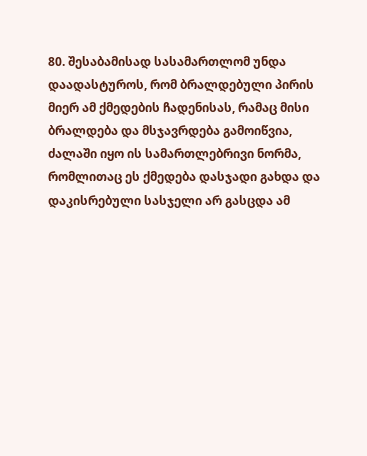80. შესაბამისად სასამართლომ უნდა დაადასტუროს, რომ ბრალდებული პირის მიერ ამ ქმედების ჩადენისას, რამაც მისი ბრალდება და მსჯავრდება გამოიწვია, ძალაში იყო ის სამართლებრივი ნორმა, რომლითაც ეს ქმედება დასჯადი გახდა და დაკისრებული სასჯელი არ გასცდა ამ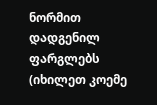ნორმით დადგენილ ფარგლებს (იხილეთ კოემე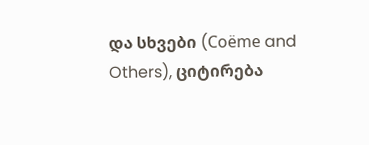და სხვები (Coëme and Others), ციტირება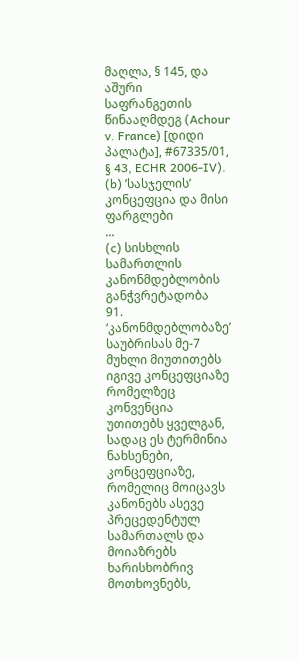მაღლა, § 145, და აშური საფრანგეთის წინააღმდეგ (Achour v. France) [დიდი პალატა], #67335/01, § 43, ECHR 2006‑IV).
(b) ’სასჯელის’ კონცეფცია და მისი ფარგლები
...
(c) სისხლის სამართლის კანონმდებლობის განჭვრეტადობა
91. ‘კანონმდებლობაზე’ საუბრისას მე-7 მუხლი მიუთითებს იგივე კონცეფციაზე რომელზეც კონვენცია უთითებს ყველგან, სადაც ეს ტერმინია ნახსენები, კონცეფციაზე, რომელიც მოიცავს კანონებს ასევე პრეცედენტულ სამართალს და მოიაზრებს ხარისხობრივ მოთხოვნებს,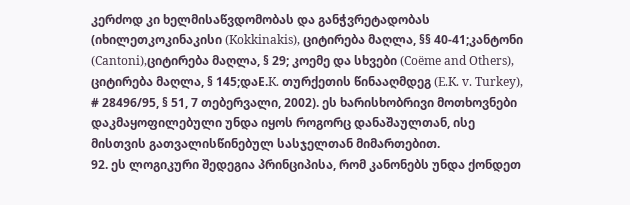კერძოდ კი ხელმისაწვდომობას და განჭვრეტადობას (იხილეთკოკინაკისი (Kokkinakis), ციტირება მაღლა, §§ 40-41;კანტონი (Cantoni),ციტირება მაღლა, § 29; კოემე და სხვები (Coëme and Others), ციტირება მაღლა, § 145;დაE.K. თურქეთის წინააღმდეგ (E.K. v. Turkey), # 28496/95, § 51, 7 თებერვალი, 2002). ეს ხარისხობრივი მოთხოვნები დაკმაყოფილებული უნდა იყოს როგორც დანაშაულთან, ისე მისთვის გათვალისწინებულ სასჯელთან მიმართებით.
92. ეს ლოგიკური შედეგია პრინციპისა, რომ კანონებს უნდა ქონდეთ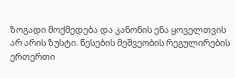ზოგადი მოქმედება და კანონის ენა ყოველთვის არ არის ზუსტი. წესების მეშვეობის რეგულირების ერთერთი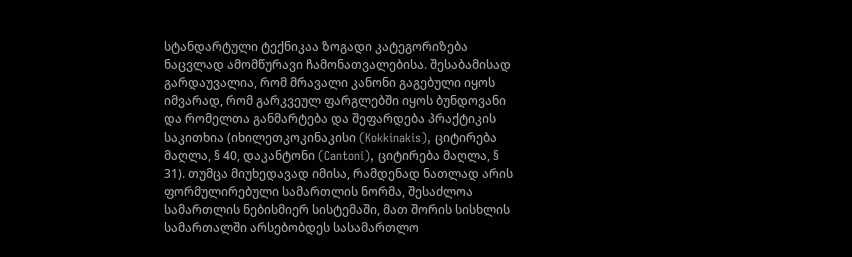სტანდარტული ტექნიკაა ზოგადი კატეგორიზება ნაცვლად ამომწურავი ჩამონათვალებისა. შესაბამისად გარდაუვალია, რომ მრავალი კანონი გაგებული იყოს იმვარად, რომ გარკვეულ ფარგლებში იყოს ბუნდოვანი და რომელთა განმარტება და შეფარდება პრაქტიკის საკითხია (იხილეთკოკინაკისი (Kokkinakis), ციტირება მაღლა, § 40, დაკანტონი (Cantoni), ციტირება მაღლა, § 31). თუმცა მიუხედავად იმისა, რამდენად ნათლად არის ფორმულირებული სამართლის ნორმა, შესაძლოა სამართლის ნებისმიერ სისტემაში, მათ შორის სისხლის სამართალში არსებობდეს სასამართლო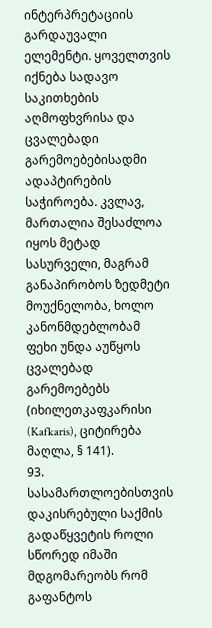ინტერპრეტაციის გარდაუვალი ელემენტი. ყოველთვის იქნება სადავო საკითხების აღმოფხვრისა და ცვალებადი გარემოებებისადმი ადაპტირების საჭიროება. კვლავ, მართალია შესაძლოა იყოს მეტად სასურველი, მაგრამ განაპირობოს ზედმეტი მოუქნელობა, ხოლო კანონმდებლობამ ფეხი უნდა აუწყოს ცვალებად გარემოებებს (იხილეთკაფკარისი (Kafkaris), ციტირება მაღლა, § 141).
93. სასამართლოებისთვის დაკისრებული საქმის გადაწყვეტის როლი სწორედ იმაში მდგომარეობს რომ გაფანტოს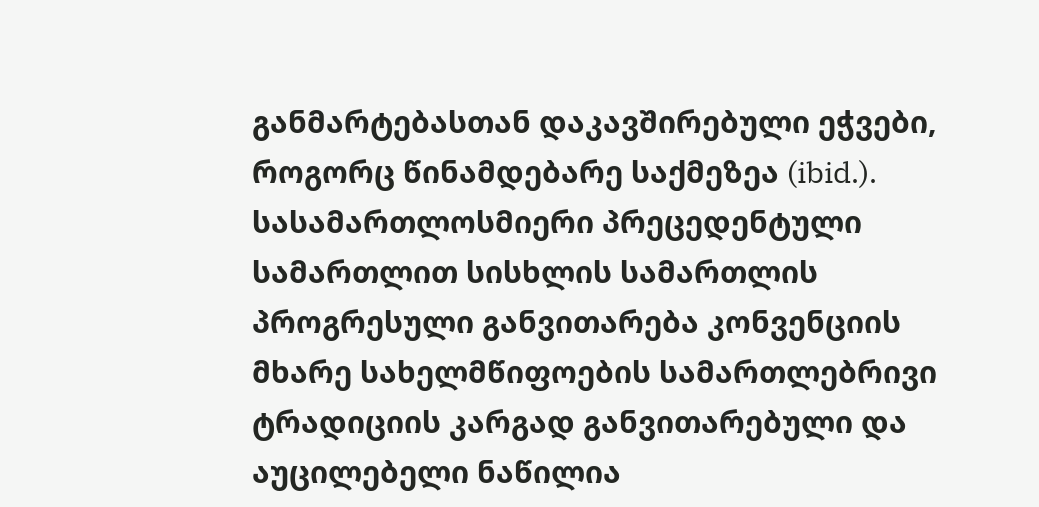განმარტებასთან დაკავშირებული ეჭვები, როგორც წინამდებარე საქმეზეა (ibid.). სასამართლოსმიერი პრეცედენტული სამართლით სისხლის სამართლის პროგრესული განვითარება კონვენციის მხარე სახელმწიფოების სამართლებრივი ტრადიციის კარგად განვითარებული და აუცილებელი ნაწილია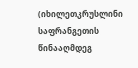(იხილეთკრუსლინი საფრანგეთის წინააღმდეგ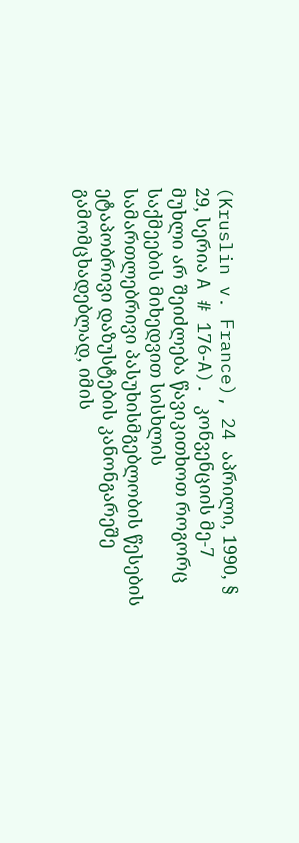(Kruslin v. France), 24 აპრილი, 1990, § 29, სერია A # 176‑A). კონვენციის მე-7 მუხლი არ შეიძლება წავიკითხოთ როგორც საქმეების მიხედვით სისხლის სამართლებრივი პასუხისმგებლობის წესების ეტაპობრივი დაზუსტების კანონგარეშე გამომცხადებლად, იმის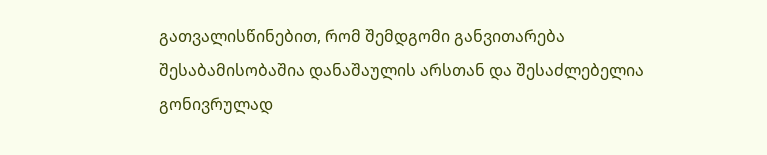გათვალისწინებით, რომ შემდგომი განვითარება შესაბამისობაშია დანაშაულის არსთან და შესაძლებელია გონივრულად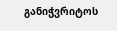განიჭვრიტოს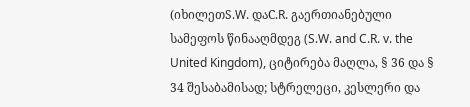(იხილეთS.W. დაC.R. გაერთიანებული სამეფოს წინააღმდეგ (S.W. and C.R. v. the United Kingdom), ციტირება მაღლა, § 36 და § 34 შესაბამისად; სტრელეცი, კესლერი და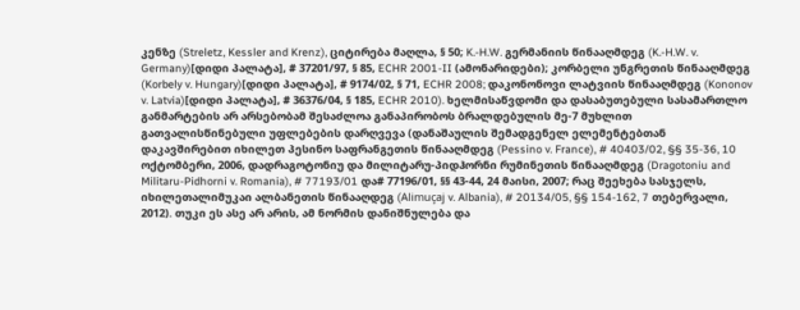კენზე (Streletz, Kessler and Krenz), ციტირება მაღლა, § 50; K.-H.W. გერმანიის წინააღმდეგ (K.-H.W. v. Germany)[დიდი პალატა], # 37201/97, § 85, ECHR 2001-II (ამონარიდები); კორბელი უნგრეთის წინააღმდეგ (Korbely v. Hungary)[დიდი პალატა], # 9174/02, § 71, ECHR 2008; დაკონონოვი ლატვიის წინააღმდეგ (Kononov v. Latvia)[დიდი პალატა], # 36376/04, § 185, ECHR 2010). ხელმისაწვდომი და დასაბუთებული სასამართლო განმარტების არ არსებობამ შესაძლოა განაპირობოს ბრალდებულის მე-7 მუხლით გათვალისწინებული უფლებების დარღვევა (დანაშაულის შემადგენელ ელემენტებთან დაკავშირებით იხილეთ პესინო საფრანგეთის წინააღმდეგ (Pessino v. France), # 40403/02, §§ 35-36, 10 ოქტომბერი, 2006, დადრაგოტონიუ და მილიტარუ-პიდჰორნი რუმინეთის წინააღმდეგ (Dragotoniu and Militaru-Pidhorni v. Romania), # 77193/01 და# 77196/01, §§ 43-44, 24 მაისი, 2007; რაც შეეხება სასჯელს, იხილეთალიმუკაი ალბანეთის წინააღდეგ (Alimuçaj v. Albania), # 20134/05, §§ 154-162, 7 თებერვალი, 2012). თუკი ეს ასე არ არის, ამ ნორმის დანიშნულება და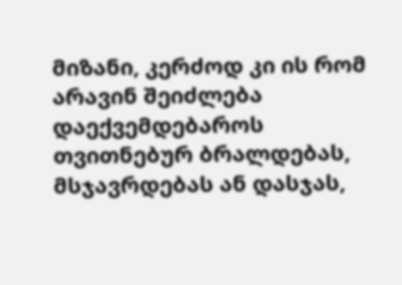მიზანი, კერძოდ კი ის რომ არავინ შეიძლება დაექვემდებაროს თვითნებურ ბრალდებას, მსჯავრდებას ან დასჯას,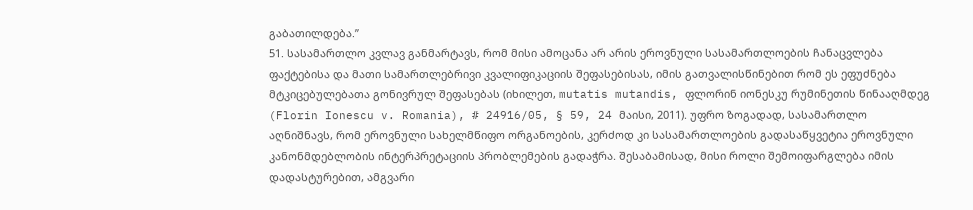გაბათილდება.”
51. სასამართლო კვლავ განმარტავს, რომ მისი ამოცანა არ არის ეროვნული სასამართლოების ჩანაცვლება ფაქტებისა და მათი სამართლებრივი კვალიფიკაციის შეფასებისას, იმის გათვალისწინებით რომ ეს ეფუძნება მტკიცებულებათა გონივრულ შეფასებას (იხილეთ, mutatis mutandis, ფლორინ იონესკუ რუმინეთის წინააღმდეგ (Florin Ionescu v. Romania), # 24916/05, § 59, 24 მაისი, 2011). უფრო ზოგადად, სასამართლო აღნიშნავს, რომ ეროვნული სახელმწიფო ორგანოების, კერძოდ კი სასამართლოების გადასაწყვეტია ეროვნული კანონმდებლობის ინტერპრეტაციის პრობლემების გადაჭრა. შესაბამისად, მისი როლი შემოიფარგლება იმის დადასტურებით, ამგვარი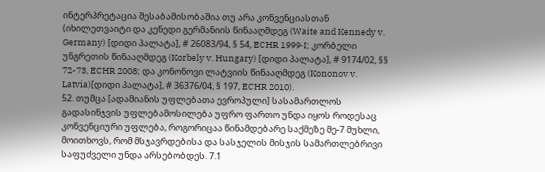ინტერპრეტაცია შესაბამისობაშია თუ არა კონვენციასთან (იხილეთვაიტი და კენედი გერმანიის წინააღმდეგ (Waite and Kennedy v. Germany) [დიდი პალატა], # 26083/94, § 54, ECHR 1999‑I; კორბელი უნგრეთის წინააღმდეგ (Korbely v. Hungary) [დიდი პალატა], # 9174/02, §§ 72-73, ECHR 2008; და კონონოვი ლატვიის წინააღმდეგ (Kononov v. Latvia)[დიდი პალატა], # 36376/04, § 197, ECHR 2010).
52. თუმცა [ადამიანის უფლებათა ევროპული] სასამართლოს გადასინჯვის უფლებამოსილება უფრო ფართო უნდა იყოს როდესაც კონვენციური უფლება, როგორიცაა წინამდებარე საქმეზე მე-7 მუხლი, მოითხოვს, რომ მსჯავრდებისა და სასჯელის მისჯის სამართლებრივი საფუძველი უნდა არსებობდეს. 7.1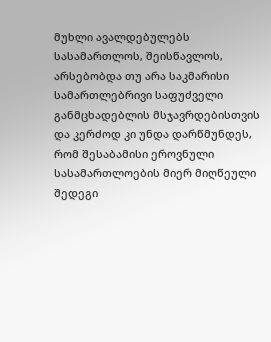მუხლი ავალდებულებს სასამართლოს, შეისწავლოს, არსებობდა თუ არა საკმარისი სამართლებრივი საფუძველი განმცხადებლის მსჯავრდებისთვის და კერძოდ კი უნდა დარწმუნდეს, რომ შესაბამისი ეროვნული სასამართლოების მიერ მიღწეული შედეგი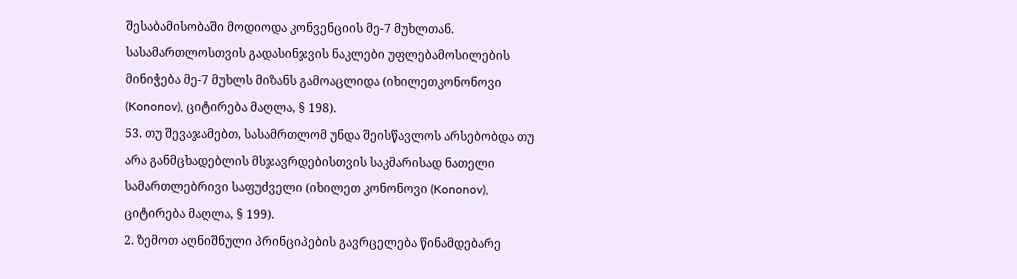შესაბამისობაში მოდიოდა კონვენციის მე-7 მუხლთან. სასამართლოსთვის გადასინჯვის ნაკლები უფლებამოსილების მინიჭება მე-7 მუხლს მიზანს გამოაცლიდა (იხილეთკონონოვი (Kononov), ციტირება მაღლა, § 198).
53. თუ შევაჯამებთ, სასამრთლომ უნდა შეისწავლოს არსებობდა თუ არა განმცხადებლის მსჯავრდებისთვის საკმარისად ნათელი სამართლებრივი საფუძველი (იხილეთ კონონოვი (Kononov), ციტირება მაღლა, § 199).
2. ზემოთ აღნიშნული პრინციპების გავრცელება წინამდებარე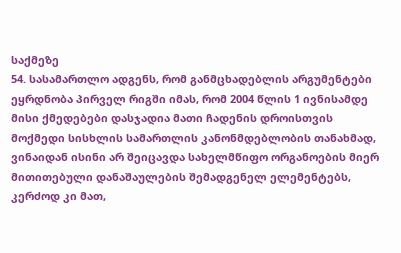საქმეზე
54. სასამართლო ადგენს, რომ განმცხადებლის არგუმენტები ეყრდნობა პირველ რიგში იმას, რომ 2004 წლის 1 ივნისამდე მისი ქმედებები დასჯადია მათი ჩადენის დროისთვის მოქმედი სისხლის სამართლის კანონმდებლობის თანახმად, ვინაიდან ისინი არ შეიცავდა სახელმწიფო ორგანოების მიერ მითითებული დანაშაულების შემადგენელ ელემენტებს, კერძოდ კი მათ,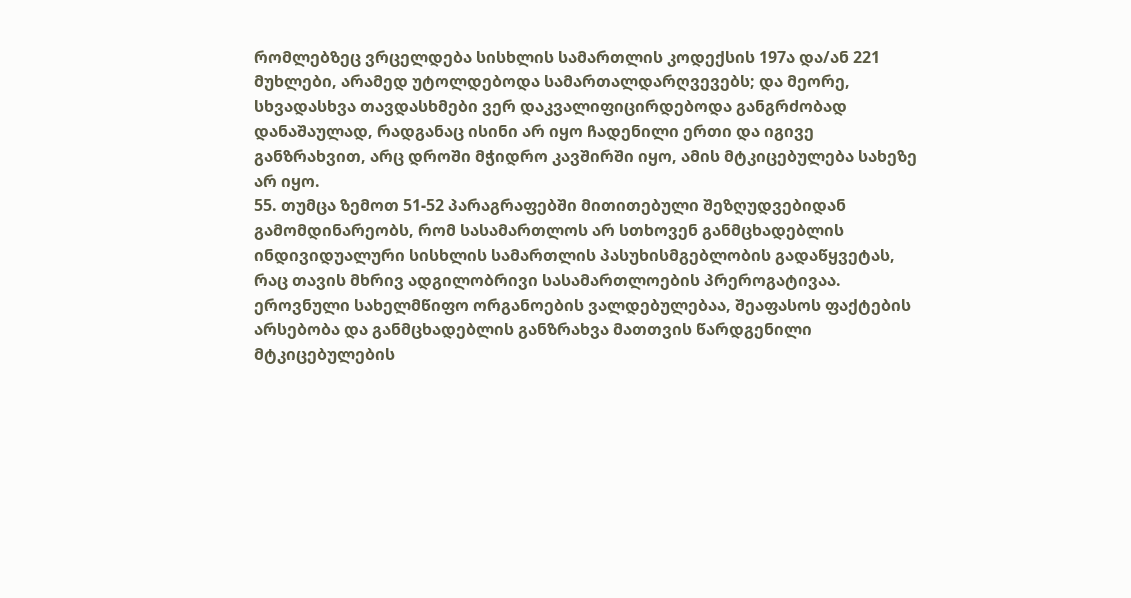რომლებზეც ვრცელდება სისხლის სამართლის კოდექსის 197ა და/ან 221 მუხლები, არამედ უტოლდებოდა სამართალდარღვევებს; და მეორე, სხვადასხვა თავდასხმები ვერ დაკვალიფიცირდებოდა განგრძობად დანაშაულად, რადგანაც ისინი არ იყო ჩადენილი ერთი და იგივე განზრახვით, არც დროში მჭიდრო კავშირში იყო, ამის მტკიცებულება სახეზე არ იყო.
55. თუმცა ზემოთ 51-52 პარაგრაფებში მითითებული შეზღუდვებიდან გამომდინარეობს, რომ სასამართლოს არ სთხოვენ განმცხადებლის ინდივიდუალური სისხლის სამართლის პასუხისმგებლობის გადაწყვეტას, რაც თავის მხრივ ადგილობრივი სასამართლოების პრეროგატივაა. ეროვნული სახელმწიფო ორგანოების ვალდებულებაა, შეაფასოს ფაქტების არსებობა და განმცხადებლის განზრახვა მათთვის წარდგენილი მტკიცებულების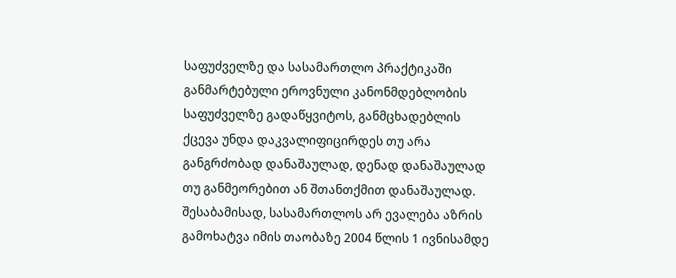საფუძველზე და სასამართლო პრაქტიკაში განმარტებული ეროვნული კანონმდებლობის საფუძველზე გადაწყვიტოს, განმცხადებლის ქცევა უნდა დაკვალიფიცირდეს თუ არა განგრძობად დანაშაულად, დენად დანაშაულად თუ განმეორებით ან შთანთქმით დანაშაულად. შესაბამისად, სასამართლოს არ ევალება აზრის გამოხატვა იმის თაობაზე 2004 წლის 1 ივნისამდე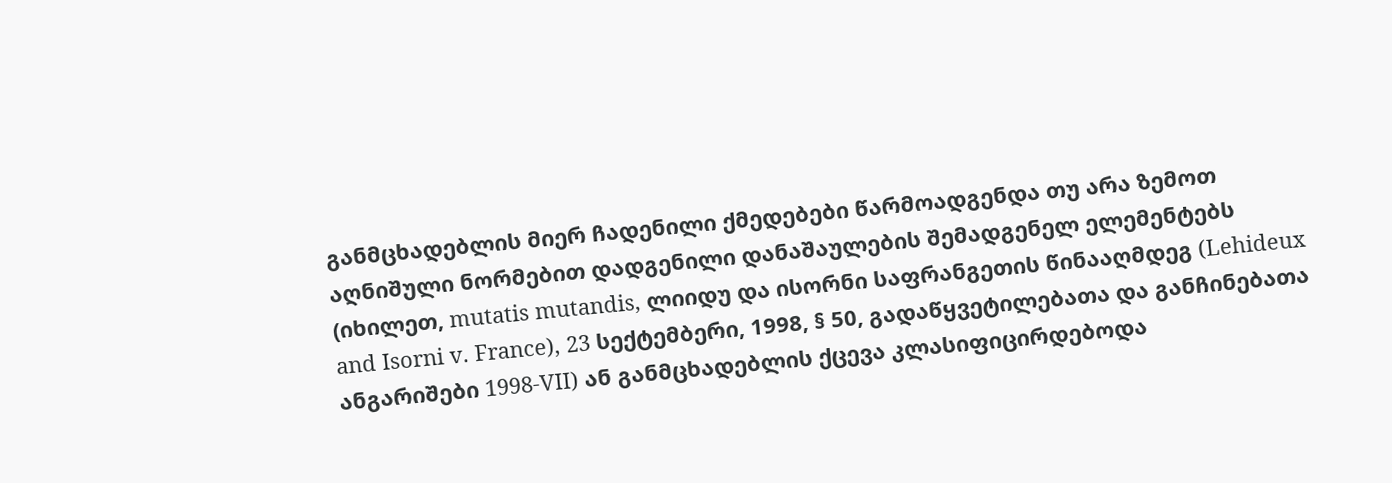განმცხადებლის მიერ ჩადენილი ქმედებები წარმოადგენდა თუ არა ზემოთ აღნიშული ნორმებით დადგენილი დანაშაულების შემადგენელ ელემენტებს (იხილეთ, mutatis mutandis, ლიიდუ და ისორნი საფრანგეთის წინააღმდეგ (Lehideux and Isorni v. France), 23 სექტემბერი, 1998, § 50, გადაწყვეტილებათა და განჩინებათა ანგარიშები 1998‑VII) ან განმცხადებლის ქცევა კლასიფიცირდებოდა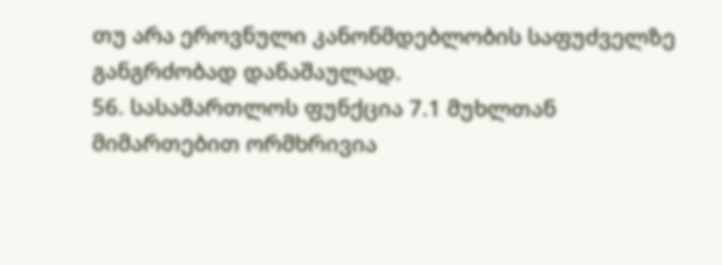თუ არა ეროვნული კანონმდებლობის საფუძველზე განგრძობად დანაშაულად.
56. სასამართლოს ფუნქცია 7.1 მუხლთან მიმართებით ორმხრივია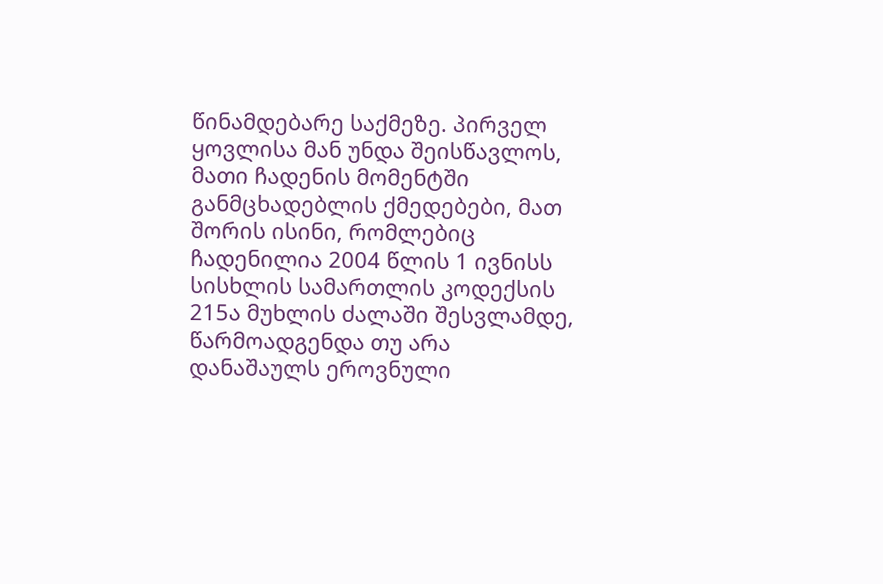წინამდებარე საქმეზე. პირველ ყოვლისა მან უნდა შეისწავლოს, მათი ჩადენის მომენტში განმცხადებლის ქმედებები, მათ შორის ისინი, რომლებიც ჩადენილია 2004 წლის 1 ივნისს სისხლის სამართლის კოდექსის 215ა მუხლის ძალაში შესვლამდე, წარმოადგენდა თუ არა დანაშაულს ეროვნული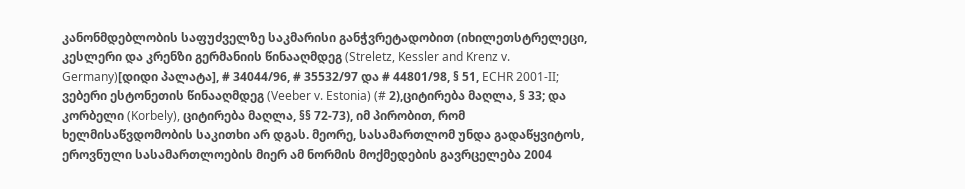კანონმდებლობის საფუძველზე საკმარისი განჭვრეტადობით (იხილეთსტრელეცი, კესლერი და კრენზი გერმანიის წინააღმდეგ (Streletz, Kessler and Krenz v. Germany)[დიდი პალატა], # 34044/96, # 35532/97 და # 44801/98, § 51, ECHR 2001‑II; ვებერი ესტონეთის წინააღმდეგ (Veeber v. Estonia) (# 2),ციტირება მაღლა, § 33; და კორბელი (Korbely), ციტირება მაღლა, §§ 72-73), იმ პირობით, რომ ხელმისაწვდომობის საკითხი არ დგას. მეორე, სასამართლომ უნდა გადაწყვიტოს, ეროვნული სასამართლოების მიერ ამ ნორმის მოქმედების გავრცელება 2004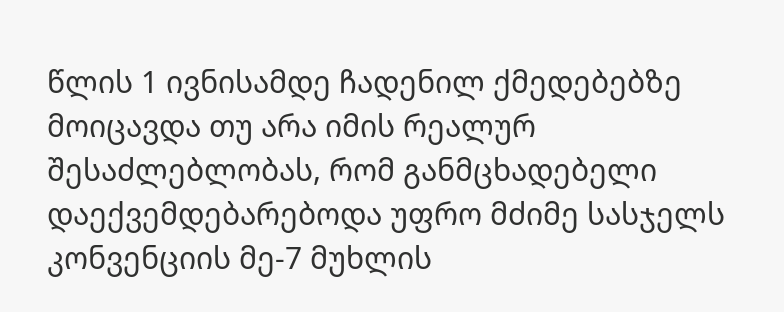წლის 1 ივნისამდე ჩადენილ ქმედებებზე მოიცავდა თუ არა იმის რეალურ შესაძლებლობას, რომ განმცხადებელი დაექვემდებარებოდა უფრო მძიმე სასჯელს კონვენციის მე-7 მუხლის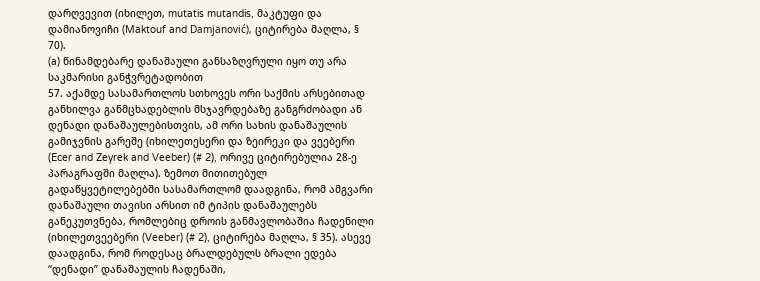დარღვევით (იხილეთ, mutatis mutandis, მაკტუფი და დამიანოვიჩი (Maktouf and Damjanović), ციტირება მაღლა, § 70).
(a) წინამდებარე დანაშაული განსაზღვრული იყო თუ არა საკმარისი განჭვრეტადობით
57. აქამდე სასამართლოს სთხოვეს ორი საქმის არსებითად განხილვა განმცხადებლის მსჯავრდებაზე განგრძობადი ან დენადი დანაშაულებისთვის, ამ ორი სახის დანაშაულის გამიჯვნის გარეშე (იხილეთესერი და ზეირეკი და ვეებერი (Ecer and Zeyrek and Veeber) (# 2), ორივე ციტირებულია 28-ე პარაგრაფში მაღლა). ზემოთ მითითებულ გადაწყვეტილებებში სასამართლომ დაადგინა, რომ ამგვარი დანაშაული თავისი არსით იმ ტიპის დანაშაულებს განეკუთვნება, რომლებიც დროის განმავლობაშია ჩადენილი (იხილეთვეებერი (Veeber) (# 2), ციტირება მაღლა, § 35). ასევე დაადგინა, რომ როდესაც ბრალდებულს ბრალი ედება “დენადი” დანაშაულის ჩადენაში,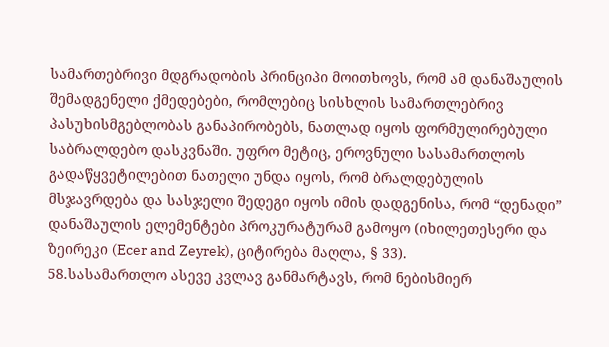სამართებრივი მდგრადობის პრინციპი მოითხოვს, რომ ამ დანაშაულის შემადგენელი ქმედებები, რომლებიც სისხლის სამართლებრივ პასუხისმგებლობას განაპირობებს, ნათლად იყოს ფორმულირებული საბრალდებო დასკვნაში. უფრო მეტიც, ეროვნული სასამართლოს გადაწყვეტილებით ნათელი უნდა იყოს, რომ ბრალდებულის მსჯავრდება და სასჯელი შედეგი იყოს იმის დადგენისა, რომ “დენადი” დანაშაულის ელემენტები პროკურატურამ გამოყო (იხილეთესერი და ზეირეკი (Ecer and Zeyrek), ციტირება მაღლა, § 33).
58.სასამართლო ასევე კვლავ განმარტავს, რომ ნებისმიერ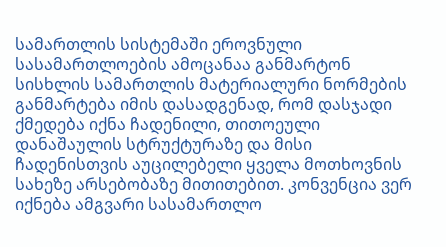სამართლის სისტემაში ეროვნული სასამართლოების ამოცანაა განმარტონ სისხლის სამართლის მატერიალური ნორმების განმარტება იმის დასადგენად, რომ დასჯადი ქმედება იქნა ჩადენილი, თითოეული დანაშაულის სტრუქტურაზე და მისი ჩადენისთვის აუცილებელი ყველა მოთხოვნის სახეზე არსებობაზე მითითებით. კონვენცია ვერ იქნება ამგვარი სასამართლო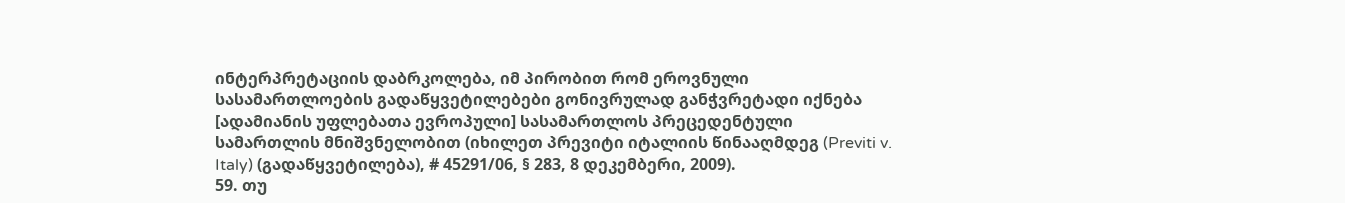ინტერპრეტაციის დაბრკოლება, იმ პირობით რომ ეროვნული სასამართლოების გადაწყვეტილებები გონივრულად განჭვრეტადი იქნება [ადამიანის უფლებათა ევროპული] სასამართლოს პრეცედენტული სამართლის მნიშვნელობით (იხილეთ პრევიტი იტალიის წინააღმდეგ (Previti v. Italy) (გადაწყვეტილება), # 45291/06, § 283, 8 დეკემბერი, 2009).
59. თუ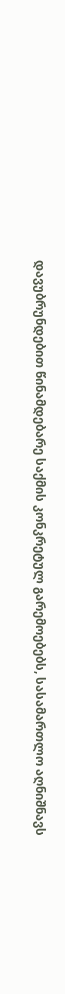დავუბრუნდებით წინამდებარე საქმის კონკრეტულ გარემოებებს, სასამართლო აღნიშნავს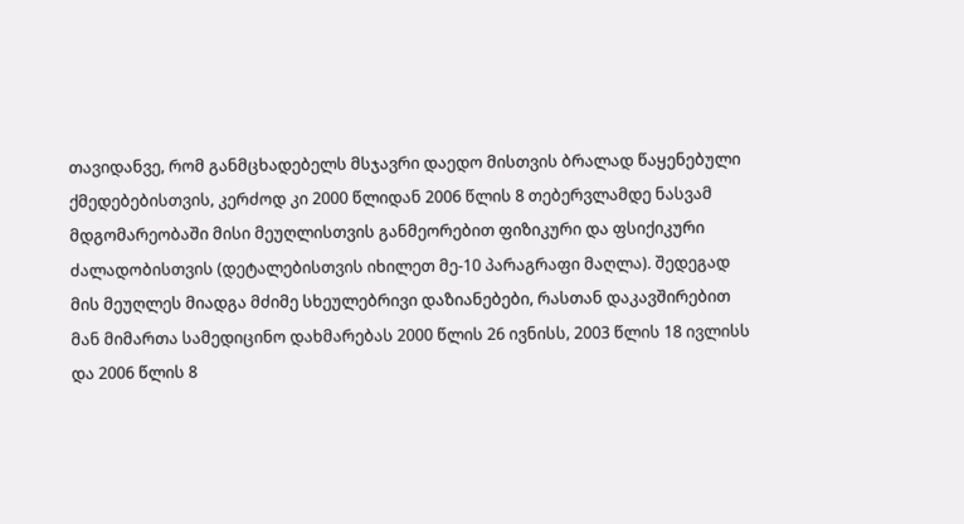თავიდანვე, რომ განმცხადებელს მსჯავრი დაედო მისთვის ბრალად წაყენებული ქმედებებისთვის, კერძოდ კი 2000 წლიდან 2006 წლის 8 თებერვლამდე ნასვამ მდგომარეობაში მისი მეუღლისთვის განმეორებით ფიზიკური და ფსიქიკური ძალადობისთვის (დეტალებისთვის იხილეთ მე-10 პარაგრაფი მაღლა). შედეგად მის მეუღლეს მიადგა მძიმე სხეულებრივი დაზიანებები, რასთან დაკავშირებით მან მიმართა სამედიცინო დახმარებას 2000 წლის 26 ივნისს, 2003 წლის 18 ივლისს და 2006 წლის 8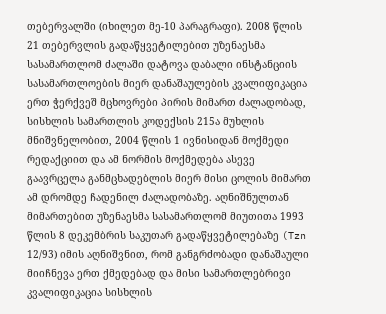თებერვალში (იხილეთ მე-10 პარაგრაფი). 2008 წლის 21 თებერვლის გადაწყვეტილებით უზენაესმა სასამართლომ ძალაში დატოვა დაბალი ინსტანციის სასამართლოების მიერ დანაშაულების კვალიფიკაცია ერთ ჭერქვეშ მცხოვრები პირის მიმართ ძალადობად, სისხლის სამართლის კოდექსის 215ა მუხლის მნიშვნელობით, 2004 წლის 1 ივნისიდან მოქმედი რედაქციით და ამ ნორმის მოქმედება ასევე გაავრცელა განმცხადებლის მიერ მისი ცოლის მიმართ ამ დრომდე ჩადენილ ძალადობაზე. აღნიშნულთან მიმართებით უზენაესმა სასამართლომ მიუთითა 1993 წლის 8 დეკემბრის საკუთარ გადაწყვეტილებაზე (Tzn 12/93) იმის აღნიშვნით, რომ განგრძობადი დანაშაული მიიჩნევა ერთ ქმედებად და მისი სამართლებრივი კვალიფიკაცია სისხლის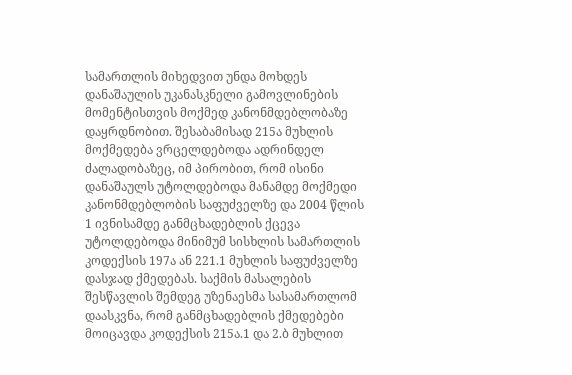სამართლის მიხედვით უნდა მოხდეს დანაშაულის უკანასკნელი გამოვლინების მომენტისთვის მოქმედ კანონმდებლობაზე დაყრდნობით. შესაბამისად 215ა მუხლის მოქმედება ვრცელდებოდა ადრინდელ ძალადობაზეც, იმ პირობით, რომ ისინი დანაშაულს უტოლდებოდა მანამდე მოქმედი კანონმდებლობის საფუძველზე და 2004 წლის 1 ივნისამდე განმცხადებლის ქცევა უტოლდებოდა მინიმუმ სისხლის სამართლის კოდექსის 197ა ან 221.1 მუხლის საფუძველზე დასჯად ქმედებას. საქმის მასალების შესწავლის შემდეგ უზენაესმა სასამართლომ დაასკვნა, რომ განმცხადებლის ქმედებები მოიცავდა კოდექსის 215ა.1 და 2.ბ მუხლით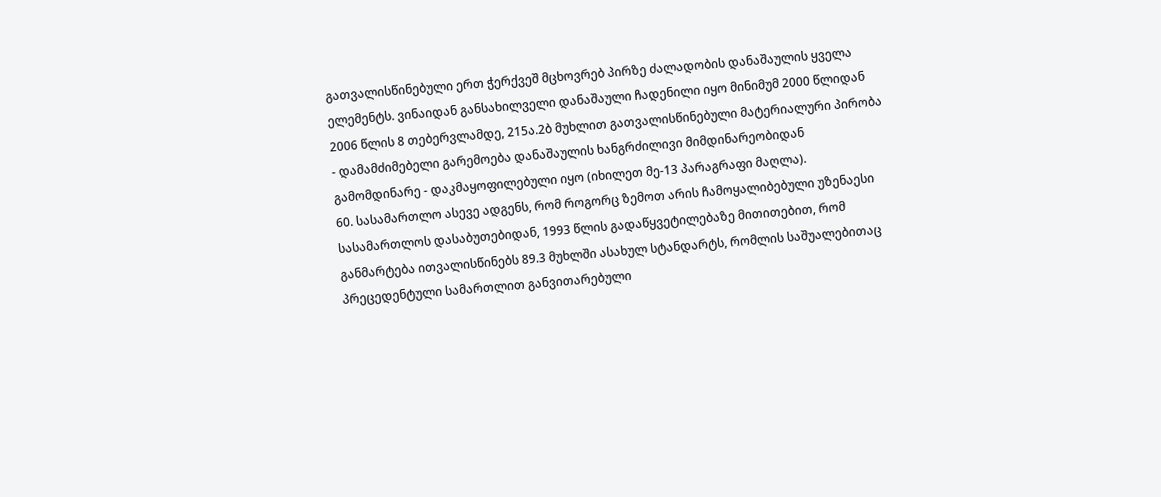გათვალისწინებული ერთ ჭერქვეშ მცხოვრებ პირზე ძალადობის დანაშაულის ყველა ელემენტს. ვინაიდან განსახილველი დანაშაული ჩადენილი იყო მინიმუმ 2000 წლიდან 2006 წლის 8 თებერვლამდე, 215ა.2ბ მუხლით გათვალისწინებული მატერიალური პირობა - დამამძიმებელი გარემოება დანაშაულის ხანგრძილივი მიმდინარეობიდან გამომდინარე - დაკმაყოფილებული იყო (იხილეთ მე-13 პარაგრაფი მაღლა).
60. სასამართლო ასევე ადგენს, რომ როგორც ზემოთ არის ჩამოყალიბებული უზენაესი სასამართლოს დასაბუთებიდან, 1993 წლის გადაწყვეტილებაზე მითითებით, რომ განმარტება ითვალისწინებს 89.3 მუხლში ასახულ სტანდარტს, რომლის საშუალებითაც პრეცედენტული სამართლით განვითარებული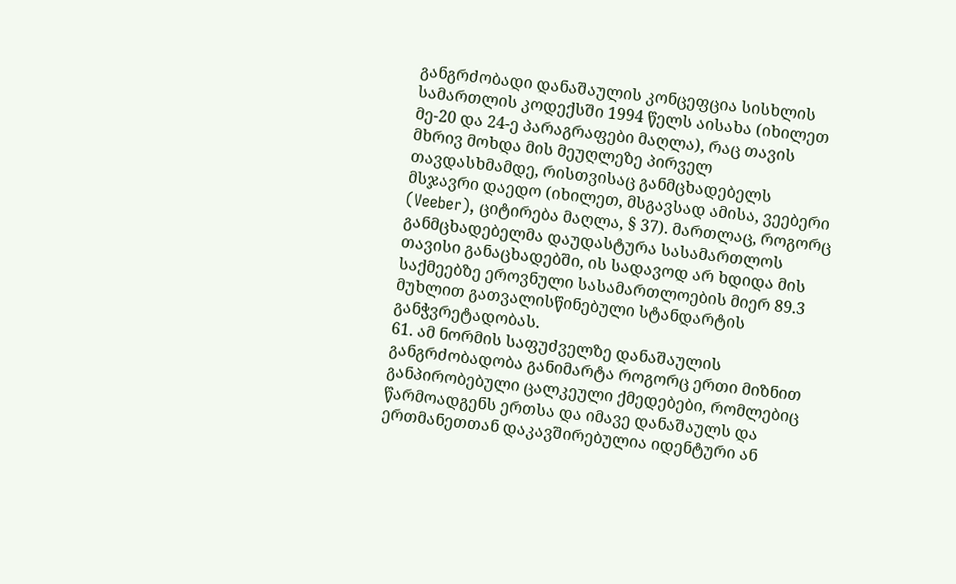განგრძობადი დანაშაულის კონცეფცია სისხლის სამართლის კოდექსში 1994 წელს აისახა (იხილეთ მე-20 და 24-ე პარაგრაფები მაღლა), რაც თავის მხრივ მოხდა მის მეუღლეზე პირველ თავდასხმამდე, რისთვისაც განმცხადებელს მსჯავრი დაედო (იხილეთ, მსგავსად ამისა, ვეებერი (Veeber), ციტირება მაღლა, § 37). მართლაც, როგორც განმცხადებელმა დაუდასტურა სასამართლოს თავისი განაცხადებში, ის სადავოდ არ ხდიდა მის საქმეებზე ეროვნული სასამართლოების მიერ 89.3 მუხლით გათვალისწინებული სტანდარტის განჭვრეტადობას.
61. ამ ნორმის საფუძველზე დანაშაულის განგრძობადობა განიმარტა როგორც ერთი მიზნით განპირობებული ცალკეული ქმედებები, რომლებიც წარმოადგენს ერთსა და იმავე დანაშაულს და ერთმანეთთან დაკავშირებულია იდენტური ან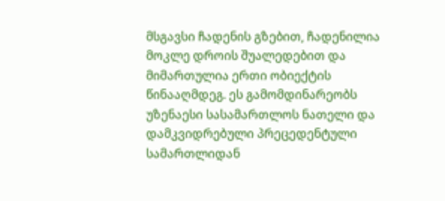მსგავსი ჩადენის გზებით, ჩადენილია მოკლე დროის შუალედებით და მიმართულია ერთი ობიექტის წინააღმდეგ. ეს გამომდინარეობს უზენაესი სასამართლოს ნათელი და დამკვიდრებული პრეცედენტული სამართლიდან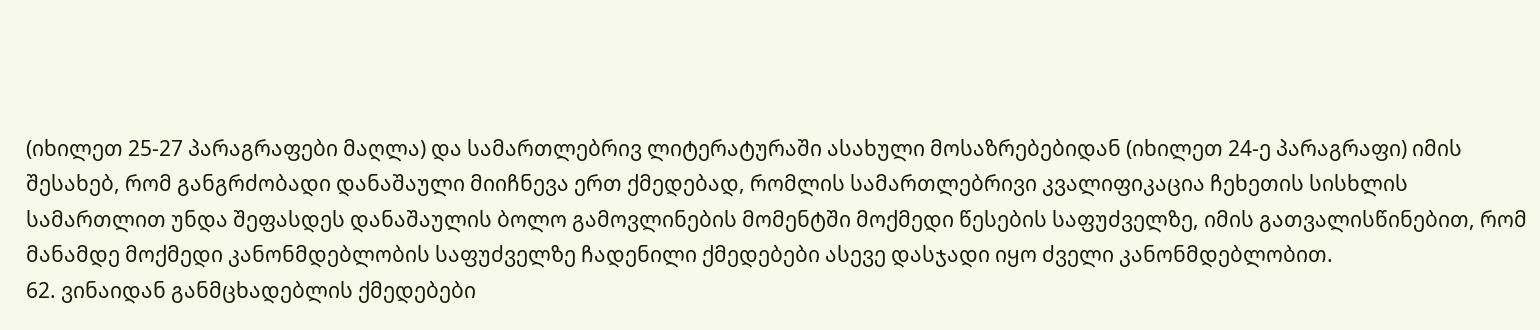(იხილეთ 25-27 პარაგრაფები მაღლა) და სამართლებრივ ლიტერატურაში ასახული მოსაზრებებიდან (იხილეთ 24-ე პარაგრაფი) იმის შესახებ, რომ განგრძობადი დანაშაული მიიჩნევა ერთ ქმედებად, რომლის სამართლებრივი კვალიფიკაცია ჩეხეთის სისხლის სამართლით უნდა შეფასდეს დანაშაულის ბოლო გამოვლინების მომენტში მოქმედი წესების საფუძველზე, იმის გათვალისწინებით, რომ მანამდე მოქმედი კანონმდებლობის საფუძველზე ჩადენილი ქმედებები ასევე დასჯადი იყო ძველი კანონმდებლობით.
62. ვინაიდან განმცხადებლის ქმედებები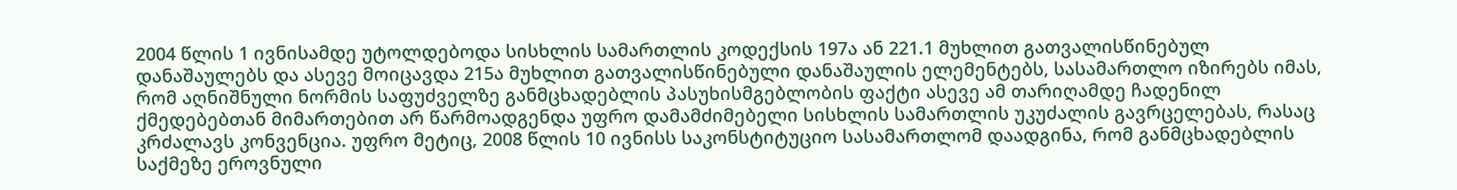2004 წლის 1 ივნისამდე უტოლდებოდა სისხლის სამართლის კოდექსის 197ა ან 221.1 მუხლით გათვალისწინებულ დანაშაულებს და ასევე მოიცავდა 215ა მუხლით გათვალისწინებული დანაშაულის ელემენტებს, სასამართლო იზირებს იმას, რომ აღნიშნული ნორმის საფუძველზე განმცხადებლის პასუხისმგებლობის ფაქტი ასევე ამ თარიღამდე ჩადენილ ქმედებებთან მიმართებით არ წარმოადგენდა უფრო დამამძიმებელი სისხლის სამართლის უკუძალის გავრცელებას, რასაც კრძალავს კონვენცია. უფრო მეტიც, 2008 წლის 10 ივნისს საკონსტიტუციო სასამართლომ დაადგინა, რომ განმცხადებლის საქმეზე ეროვნული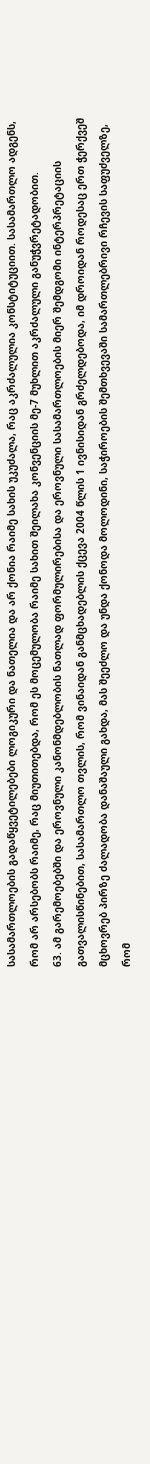სასამართლოების გადაწყვეტილებები ლოგიკური და ნათელია და არ ქონია რაიმე სახის უკუძალა, რაც აკრძალულია კონსტიტუციით. სასამართლო ადგენს, რომ არ არსებობს რაიმე, რაც მიუთითებდა, რომ ეს მოცემულობა რაიმე სახით შეილახა კონვენციის მე-7 მუხლით აკრძალული განუჭვრეტადობით.
63. ამ გარემოებებში და ეროვნული კანონმდებლობის ნათლად ფორმულირებისა და ეროვნული სასამართლოების მიერ შემდგომი ინტერპრეტაციის გათვალისწინებით, სასამართლო თვლის, რომ ვინაიდან განმცხადებლის ქცევა 2004 წლის 1 ივნისიდან გრძელდებოდა, იმ დროიდან როდესაც ერთ ჭერქვეშ მცხოვრებ პირზე ძალადობა დანაშაული გახდა, მას შეეძლო და უნდა ქონოდა მოლოდინი, საჭიროების შემთხვევაში სამართლებრივი რჩევის საფუძველზე, რომ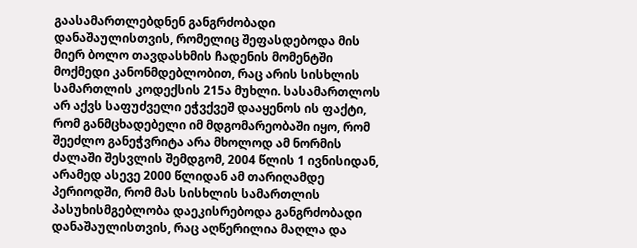გაასამართლებდნენ განგრძობადი დანაშაულისთვის, რომელიც შეფასდებოდა მის მიერ ბოლო თავდასხმის ჩადენის მომენტში მოქმედი კანონმდებლობით, რაც არის სისხლის სამართლის კოდექსის 215ა მუხლი. სასამართლოს არ აქვს საფუძველი ეჭვქვეშ დააყენოს ის ფაქტი, რომ განმცხადებელი იმ მდგომარეობაში იყო, რომ შეეძლო განეჭვრიტა არა მხოლოდ ამ ნორმის ძალაში შესვლის შემდგომ, 2004 წლის 1 ივნისიდან, არამედ ასევე 2000 წლიდან ამ თარიღამდე პერიოდში, რომ მას სისხლის სამართლის პასუხისმგებლობა დაეკისრებოდა განგრძობადი დანაშაულისთვის, რაც აღწერილია მაღლა და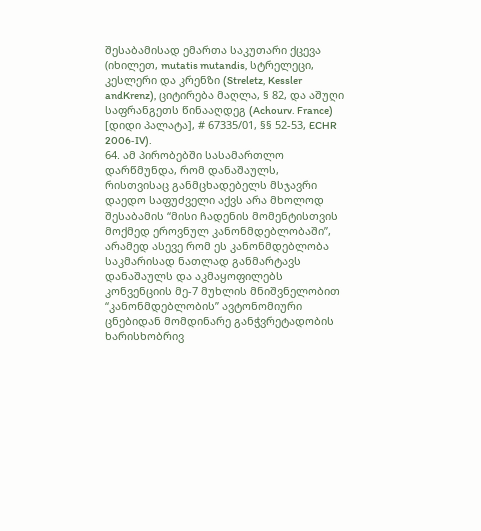შესაბამისად ემართა საკუთარი ქცევა (იხილეთ, mutatis mutandis, სტრელეცი, კესლერი და კრენზი (Streletz, Kessler andKrenz), ციტირება მაღლა, § 82, და აშუღი საფრანგეთს წინააღდეგ (Achourv. France) [დიდი პალატა], # 67335/01, §§ 52-53, ECHR 2006‑IV).
64. ამ პირობებში სასამართლო დარწმუნდა, რომ დანაშაულს, რისთვისაც განმცხადებელს მსჯავრი დაედო საფუძველი აქვს არა მხოლოდ შესაბამის “მისი ჩადენის მომენტისთვის მოქმედ ეროვნულ კანონმდებლობაში”, არამედ ასევე რომ ეს კანონმდებლობა საკმარისად ნათლად განმარტავს დანაშაულს და აკმაყოფილებს კონვენციის მე-7 მუხლის მნიშვნელობით “კანონმდებლობის” ავტონომიური ცნებიდან მომდინარე განჭვრეტადობის ხარისხობრივ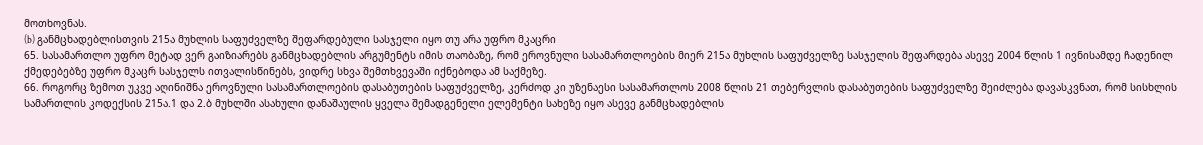მოთხოვნას.
(b) განმცხადებლისთვის 215ა მუხლის საფუძველზე შეფარდებული სასჯელი იყო თუ არა უფრო მკაცრი
65. სასამართლო უფრო მეტად ვერ გაიზიარებს განმცხადებლის არგუმენტს იმის თაობაზე, რომ ეროვნული სასამართლოების მიერ 215ა მუხლის საფუძველზე სასჯელის შეფარდება ასევე 2004 წლის 1 ივნისამდე ჩადენილ ქმედებებზე უფრო მკაცრ სასჯელს ითვალისწინებს, ვიდრე სხვა შემთხვევაში იქნებოდა ამ საქმეზე.
66. როგორც ზემოთ უკვე აღინიშნა ეროვნული სასამართლოების დასაბუთების საფუძველზე, კერძოდ კი უზენაესი სასამართლოს 2008 წლის 21 თებერვლის დასაბუთების საფუძველზე შეიძლება დავასკვნათ, რომ სისხლის სამართლის კოდექსის 215ა.1 და 2.ბ მუხლში ასახული დანაშაულის ყველა შემადგენელი ელემენტი სახეზე იყო ასევე განმცხადებლის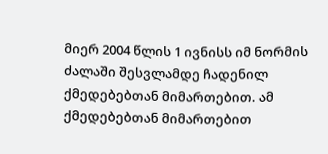მიერ 2004 წლის 1 ივნისს იმ ნორმის ძალაში შესვლამდე ჩადენილ ქმედებებთან მიმართებით. ამ ქმედებებთან მიმართებით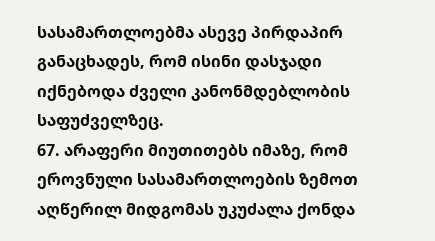სასამართლოებმა ასევე პირდაპირ განაცხადეს, რომ ისინი დასჯადი იქნებოდა ძველი კანონმდებლობის საფუძველზეც.
67. არაფერი მიუთითებს იმაზე, რომ ეროვნული სასამართლოების ზემოთ აღწერილ მიდგომას უკუძალა ქონდა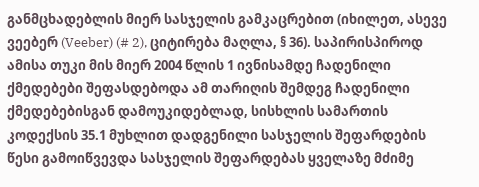განმცხადებლის მიერ სასჯელის გამკაცრებით (იხილეთ, ასევე ვეებერ (Veeber) (# 2), ციტირება მაღლა, § 36). საპირისპიროდ ამისა თუკი მის მიერ 2004 წლის 1 ივნისამდე ჩადენილი ქმედებები შეფასდებოდა ამ თარიღის შემდეგ ჩადენილი ქმედებებისგან დამოუკიდებლად, სისხლის სამართის კოდექსის 35.1 მუხლით დადგენილი სასჯელის შეფარდების წესი გამოიწვევდა სასჯელის შეფარდებას ყველაზე მძიმე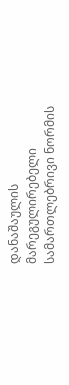დანაშაულის მარეგულირებელი სამართლებრივი ნორმის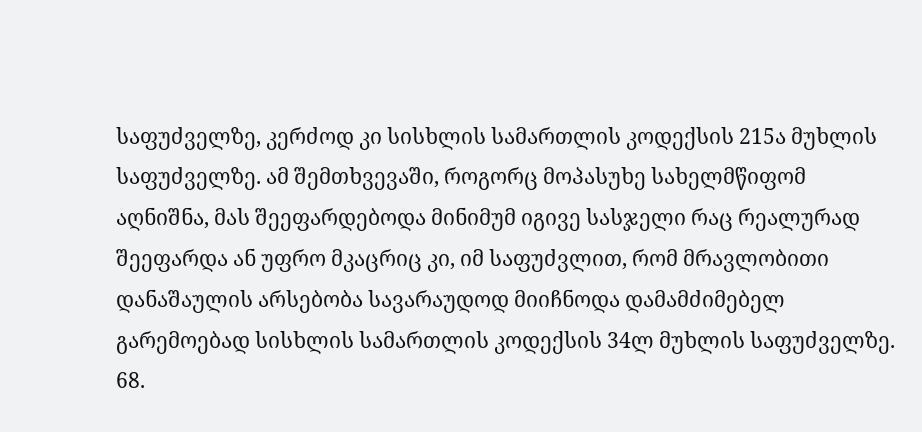საფუძველზე, კერძოდ კი სისხლის სამართლის კოდექსის 215ა მუხლის საფუძველზე. ამ შემთხვევაში, როგორც მოპასუხე სახელმწიფომ აღნიშნა, მას შეეფარდებოდა მინიმუმ იგივე სასჯელი რაც რეალურად შეეფარდა ან უფრო მკაცრიც კი, იმ საფუძვლით, რომ მრავლობითი დანაშაულის არსებობა სავარაუდოდ მიიჩნოდა დამამძიმებელ გარემოებად სისხლის სამართლის კოდექსის 34ლ მუხლის საფუძველზე.
68.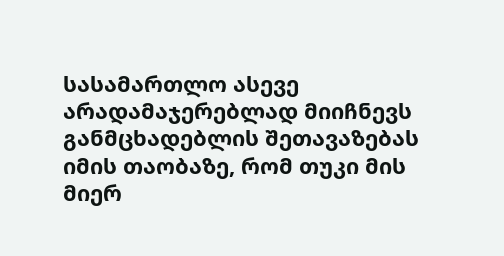სასამართლო ასევე არადამაჯერებლად მიიჩნევს განმცხადებლის შეთავაზებას იმის თაობაზე, რომ თუკი მის მიერ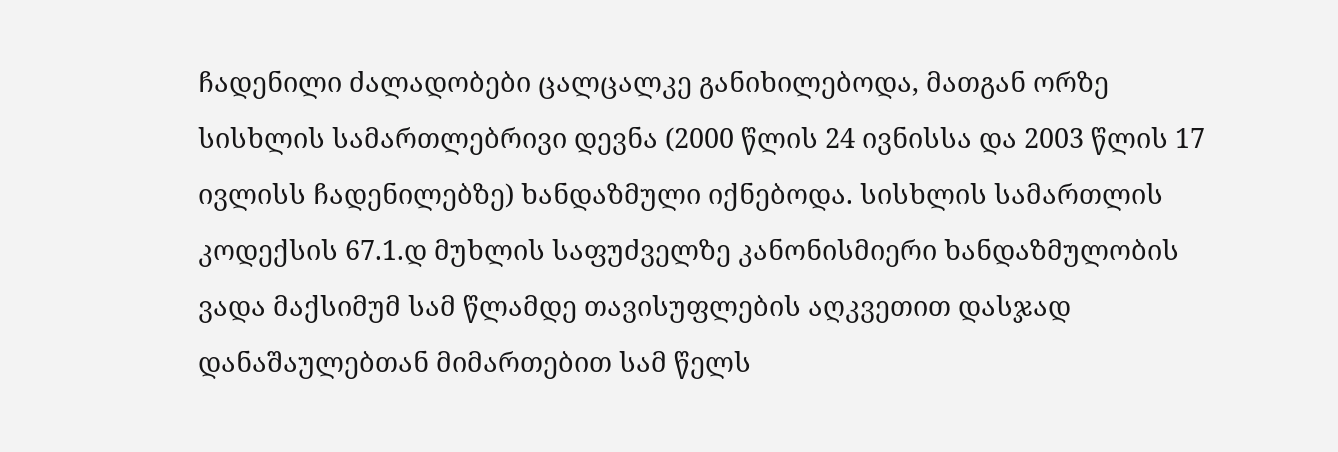ჩადენილი ძალადობები ცალცალკე განიხილებოდა, მათგან ორზე სისხლის სამართლებრივი დევნა (2000 წლის 24 ივნისსა და 2003 წლის 17 ივლისს ჩადენილებზე) ხანდაზმული იქნებოდა. სისხლის სამართლის კოდექსის 67.1.დ მუხლის საფუძველზე კანონისმიერი ხანდაზმულობის ვადა მაქსიმუმ სამ წლამდე თავისუფლების აღკვეთით დასჯად დანაშაულებთან მიმართებით სამ წელს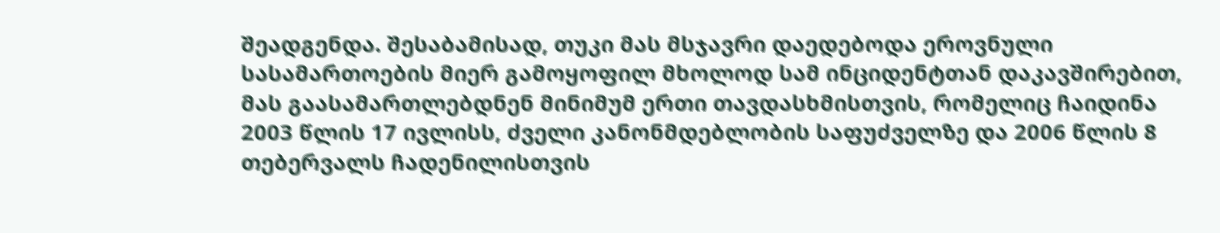შეადგენდა. შესაბამისად, თუკი მას მსჯავრი დაედებოდა ეროვნული სასამართოების მიერ გამოყოფილ მხოლოდ სამ ინციდენტთან დაკავშირებით, მას გაასამართლებდნენ მინიმუმ ერთი თავდასხმისთვის, რომელიც ჩაიდინა 2003 წლის 17 ივლისს, ძველი კანონმდებლობის საფუძველზე და 2006 წლის 8 თებერვალს ჩადენილისთვის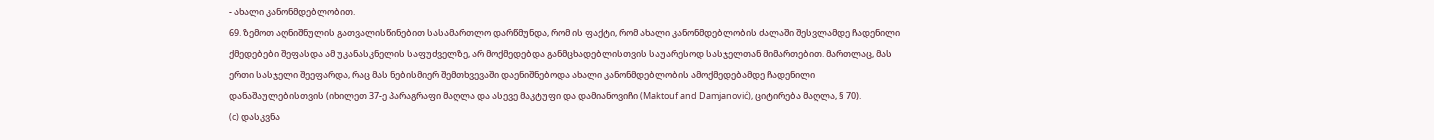- ახალი კანონმდებლობით.
69. ზემოთ აღნიშნულის გათვალისწინებით სასამართლო დარწმუნდა, რომ ის ფაქტი, რომ ახალი კანონმდებლობის ძალაში შესვლამდე ჩადენილი ქმედებები შეფასდა ამ უკანასკნელის საფუძველზე, არ მოქმედებდა განმცხადებლისთვის საუარესოდ სასჯელთან მიმართებით. მართლაც, მას ერთი სასჯელი შეეფარდა, რაც მას ნებისმიერ შემთხვევაში დაენიშნებოდა ახალი კანონმდებლობის ამოქმედებამდე ჩადენილი დანაშაულებისთვის (იხილეთ 37-ე პარაგრაფი მაღლა და ასევე მაკტუფი და დამიანოვიჩი (Maktouf and Damjanović), ციტირება მაღლა, § 70).
(c) დასკვნა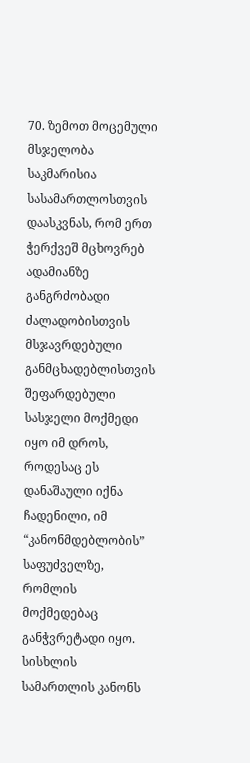70. ზემოთ მოცემული მსჯელობა საკმარისია სასამართლოსთვის დაასკვნას, რომ ერთ ჭერქვეშ მცხოვრებ ადამიანზე განგრძობადი ძალადობისთვის მსჯავრდებული განმცხადებლისთვის შეფარდებული სასჯელი მოქმედი იყო იმ დროს, როდესაც ეს დანაშაული იქნა ჩადენილი, იმ “კანონმდებლობის” საფუძველზე, რომლის მოქმედებაც განჭვრეტადი იყო. სისხლის სამართლის კანონს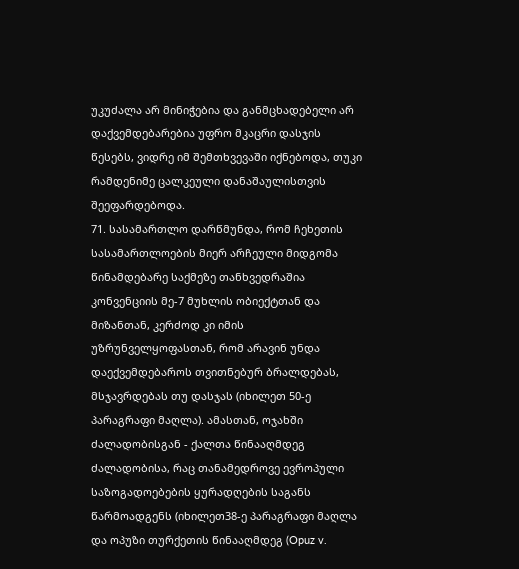უკუძალა არ მინიჭებია და განმცხადებელი არ დაქვემდებარებია უფრო მკაცრი დასჯის წესებს, ვიდრე იმ შემთხვევაში იქნებოდა, თუკი რამდენიმე ცალკეული დანაშაულისთვის შეეფარდებოდა.
71. სასამართლო დარწმუნდა, რომ ჩეხეთის სასამართლოების მიერ არჩეული მიდგომა წინამდებარე საქმეზე თანხვედრაშია კონვენციის მე-7 მუხლის ობიექტთან და მიზანთან, კერძოდ კი იმის უზრუნველყოფასთან, რომ არავინ უნდა დაექვემდებაროს თვითნებურ ბრალდებას, მსჯავრდებას თუ დასჯას (იხილეთ 50-ე პარაგრაფი მაღლა). ამასთან, ოჯახში ძალადობისგან - ქალთა წინააღმდეგ ძალადობისა, რაც თანამედროვე ევროპული საზოგადოებების ყურადღების საგანს წარმოადგენს (იხილეთ38-ე პარაგრაფი მაღლა და ოპუზი თურქეთის წინააღმდეგ (Opuz v.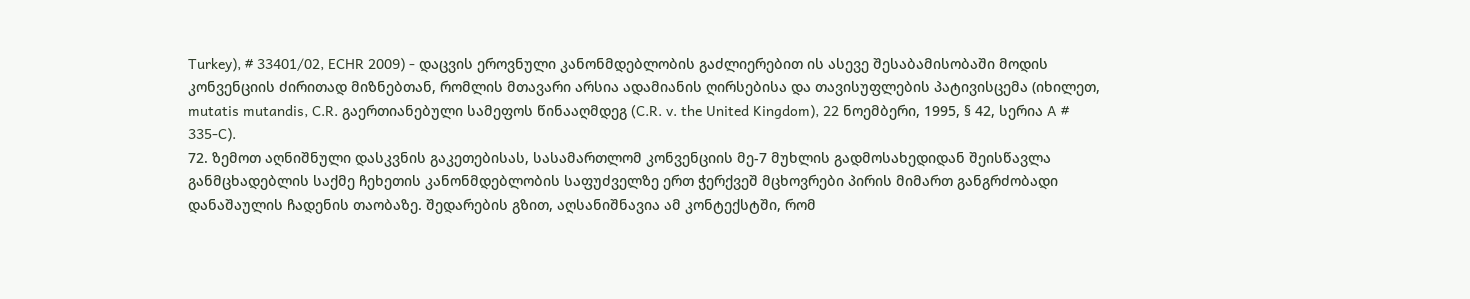Turkey), # 33401/02, ECHR 2009) - დაცვის ეროვნული კანონმდებლობის გაძლიერებით ის ასევე შესაბამისობაში მოდის კონვენციის ძირითად მიზნებთან, რომლის მთავარი არსია ადამიანის ღირსებისა და თავისუფლების პატივისცემა (იხილეთ, mutatis mutandis, C.R. გაერთიანებული სამეფოს წინააღმდეგ (C.R. v. the United Kingdom), 22 ნოემბერი, 1995, § 42, სერია A # 335‑C).
72. ზემოთ აღნიშნული დასკვნის გაკეთებისას, სასამართლომ კონვენციის მე-7 მუხლის გადმოსახედიდან შეისწავლა განმცხადებლის საქმე ჩეხეთის კანონმდებლობის საფუძველზე ერთ ჭერქვეშ მცხოვრები პირის მიმართ განგრძობადი დანაშაულის ჩადენის თაობაზე. შედარების გზით, აღსანიშნავია ამ კონტექსტში, რომ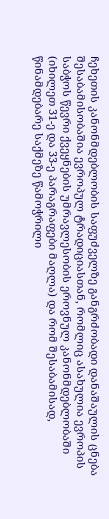ჩეხეთის კანონმდებლობის საფუძველზე განგრძობადი დანაშაულის ცნება შესაბამისობაშია ევროპულ ტრადიციასთან, რომლიც ასახულია ევროპის საბჭოს წევრი ქვეყნების უმრავლესობის ეროვნულ კანონმდებლობაში (იხილეთ 31-ე და 33-ე პარაგრაფები მაღლა) და რომ შესაბამისად, წინამდებარე საქმეზე წამოჭრილი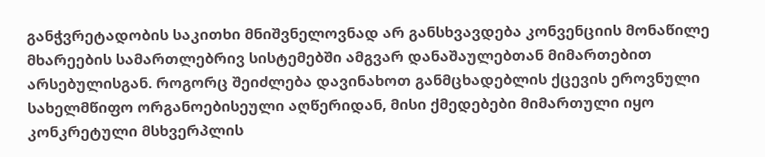განჭვრეტადობის საკითხი მნიშვნელოვნად არ განსხვავდება კონვენციის მონაწილე მხარეების სამართლებრივ სისტემებში ამგვარ დანაშაულებთან მიმართებით არსებულისგან. როგორც შეიძლება დავინახოთ განმცხადებლის ქცევის ეროვნული სახელმწიფო ორგანოებისეული აღწერიდან, მისი ქმედებები მიმართული იყო კონკრეტული მსხვერპლის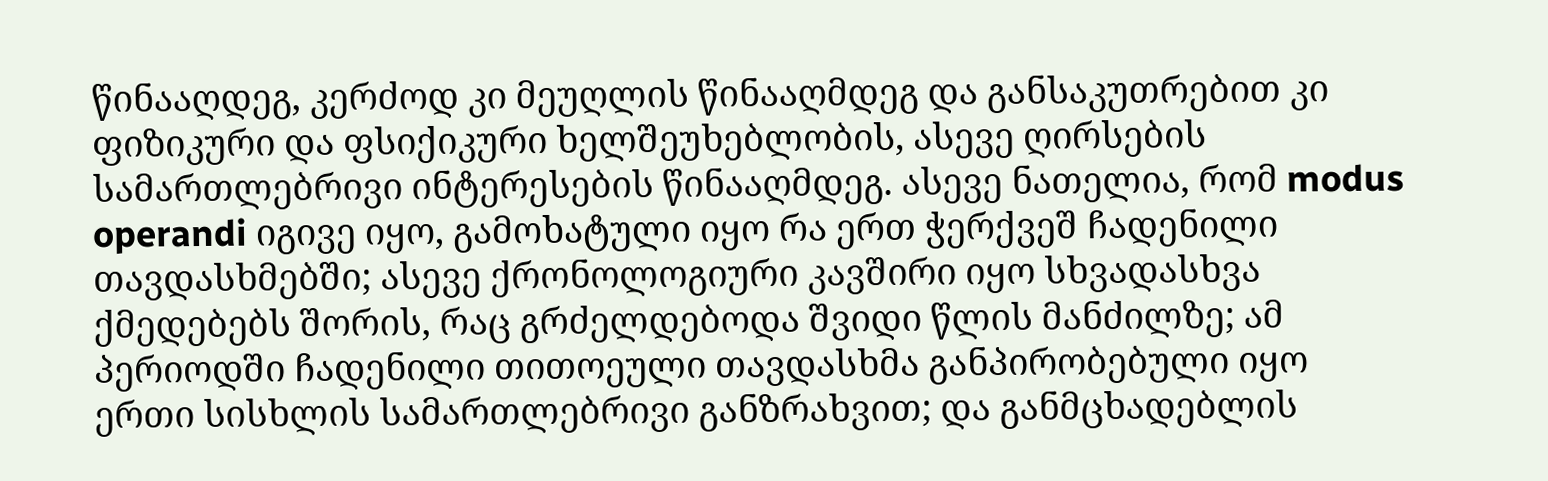წინააღდეგ, კერძოდ კი მეუღლის წინააღმდეგ და განსაკუთრებით კი ფიზიკური და ფსიქიკური ხელშეუხებლობის, ასევე ღირსების სამართლებრივი ინტერესების წინააღმდეგ. ასევე ნათელია, რომ modus operandi იგივე იყო, გამოხატული იყო რა ერთ ჭერქვეშ ჩადენილი თავდასხმებში; ასევე ქრონოლოგიური კავშირი იყო სხვადასხვა ქმედებებს შორის, რაც გრძელდებოდა შვიდი წლის მანძილზე; ამ პერიოდში ჩადენილი თითოეული თავდასხმა განპირობებული იყო ერთი სისხლის სამართლებრივი განზრახვით; და განმცხადებლის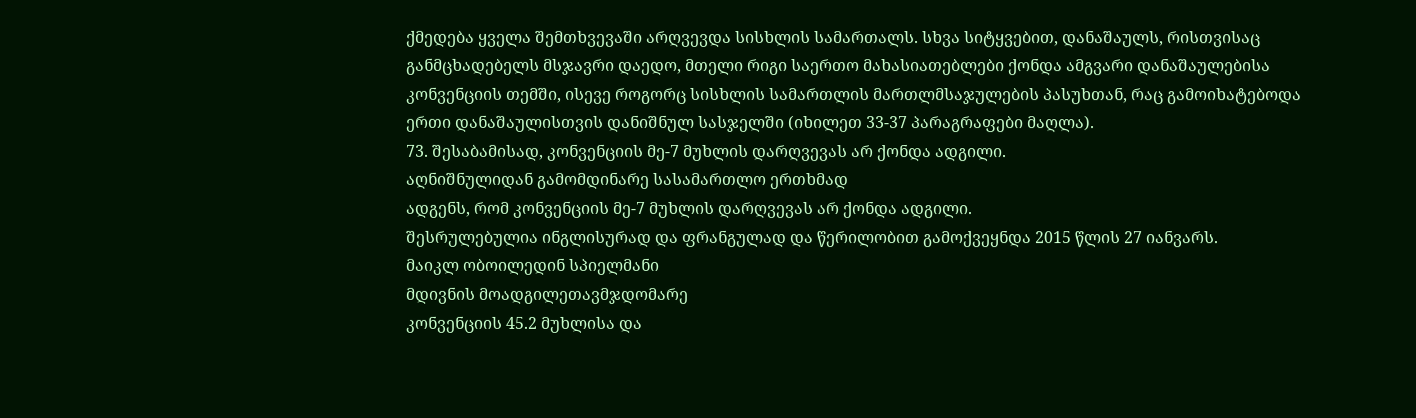ქმედება ყველა შემთხვევაში არღვევდა სისხლის სამართალს. სხვა სიტყვებით, დანაშაულს, რისთვისაც განმცხადებელს მსჯავრი დაედო, მთელი რიგი საერთო მახასიათებლები ქონდა ამგვარი დანაშაულებისა კონვენციის თემში, ისევე როგორც სისხლის სამართლის მართლმსაჯულების პასუხთან, რაც გამოიხატებოდა ერთი დანაშაულისთვის დანიშნულ სასჯელში (იხილეთ 33-37 პარაგრაფები მაღლა).
73. შესაბამისად, კონვენციის მე-7 მუხლის დარღვევას არ ქონდა ადგილი.
აღნიშნულიდან გამომდინარე სასამართლო ერთხმად
ადგენს, რომ კონვენციის მე-7 მუხლის დარღვევას არ ქონდა ადგილი.
შესრულებულია ინგლისურად და ფრანგულად და წერილობით გამოქვეყნდა 2015 წლის 27 იანვარს.
მაიკლ ობოილედინ სპიელმანი
მდივნის მოადგილეთავმჯდომარე
კონვენციის 45.2 მუხლისა და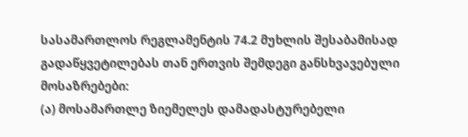სასამართლოს რეგლამენტის 74.2 მუხლის შესაბამისად გადაწყვეტილებას თან ერთვის შემდეგი განსხვავებული მოსაზრებები:
(ა) მოსამართლე ზიემელეს დამადასტურებელი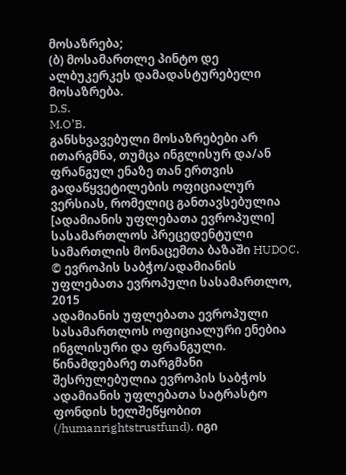მოსაზრება;
(ბ) მოსამართლე პინტო დე ალბუკერკეს დამადასტურებელი მოსაზრება.
D.S.
M.O’B.
განსხვავებული მოსაზრებები არ ითარგმნა, თუმცა ინგლისურ და/ან ფრანგულ ენაზე თან ერთვის გადაწყვეტილების ოფიციალურ ვერსიას, რომელიც განთავსებულია [ადამიანის უფლებათა ევროპული] სასამართლოს პრეცედენტული სამართლის მონაცემთა ბაზაში HUDOC.
© ევროპის საბჭო/ადამიანის უფლებათა ევროპული სასამართლო, 2015
ადამიანის უფლებათა ევროპული სასამართლოს ოფიციალური ენებია ინგლისური და ფრანგული. წინამდებარე თარგმანი შესრულებულია ევროპის საბჭოს ადამიანის უფლებათა სატრასტო ფონდის ხელშეწყობით (/humanrightstrustfund). იგი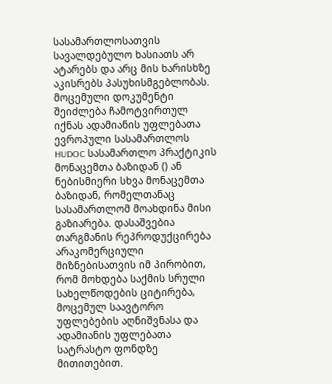სასამართლოსათვის სავალდებულო ხასიათს არ ატარებს და არც მის ხარისხზე აკისრებს პასუხისმგებლობას. მოცემული დოკუმენტი შეიძლება ჩამოტვირთულ იქნას ადამიანის უფლებათა ევროპული სასამართლოს HUDOC სასამართლო პრაქტიკის მონაცემთა ბაზიდან () ან ნებისმიერი სხვა მონაცემთა ბაზიდან, რომელთანაც სასამართლომ მოახდინა მისი გაზიარება. დასაშვებია თარგმანის რეპროდუქცირება არაკომერციული მიზნებისათვის იმ პირობით, რომ მოხდება საქმის სრული სახელწოდების ციტირება, მოცემულ საავტორო უფლებების აღნიშვნასა და ადამიანის უფლებათა სატრასტო ფონდზე მითითებით.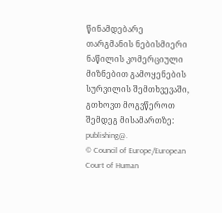წინამდებარე თარგმანის ნებისმიერი ნაწილის კომერციული მიზნებით გამოყენების სურვილის შემთხვევაში, გთხოვთ მოგვწეროთ შემდეგ მისამართზე: publishing@.
© Council of Europe/European Court of Human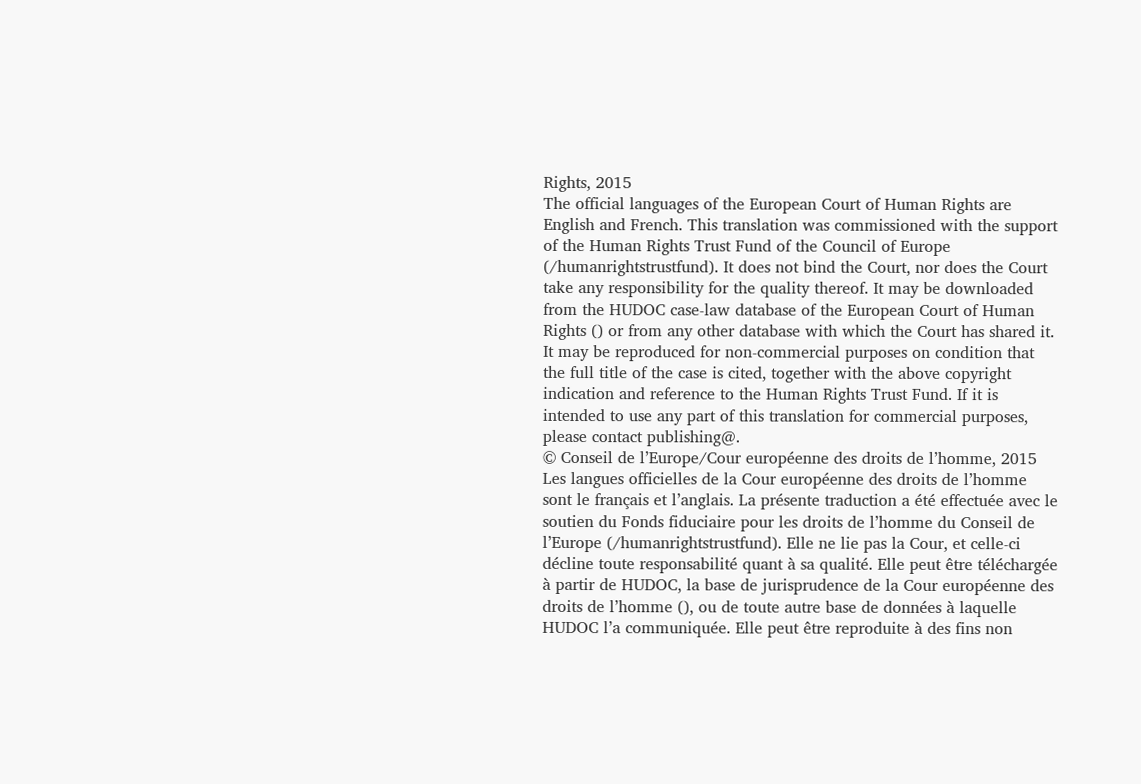Rights, 2015
The official languages of the European Court of Human Rights are English and French. This translation was commissioned with the support of the Human Rights Trust Fund of the Council of Europe (/humanrightstrustfund). It does not bind the Court, nor does the Court take any responsibility for the quality thereof. It may be downloaded from the HUDOC case-law database of the European Court of Human Rights () or from any other database with which the Court has shared it. It may be reproduced for non-commercial purposes on condition that the full title of the case is cited, together with the above copyright indication and reference to the Human Rights Trust Fund. If it is intended to use any part of this translation for commercial purposes, please contact publishing@.
© Conseil de l’Europe/Cour européenne des droits de l’homme, 2015
Les langues officielles de la Cour européenne des droits de l’homme sont le français et l’anglais. La présente traduction a été effectuée avec le soutien du Fonds fiduciaire pour les droits de l’homme du Conseil de l’Europe (/humanrightstrustfund). Elle ne lie pas la Cour, et celle-ci décline toute responsabilité quant à sa qualité. Elle peut être téléchargée à partir de HUDOC, la base de jurisprudence de la Cour européenne des droits de l’homme (), ou de toute autre base de données à laquelle HUDOC l’a communiquée. Elle peut être reproduite à des fins non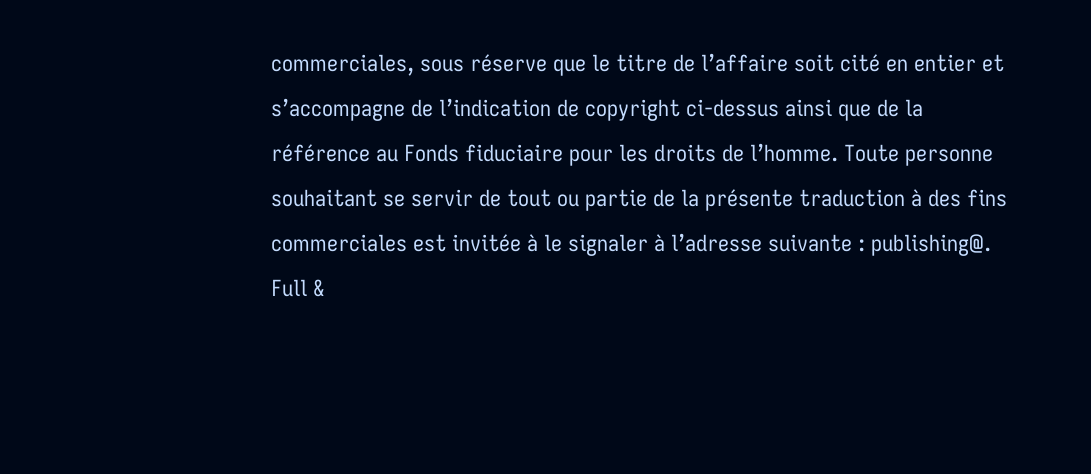commerciales, sous réserve que le titre de l’affaire soit cité en entier et s’accompagne de l’indication de copyright ci-dessus ainsi que de la référence au Fonds fiduciaire pour les droits de l’homme. Toute personne souhaitant se servir de tout ou partie de la présente traduction à des fins commerciales est invitée à le signaler à l’adresse suivante : publishing@.
Full &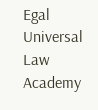Egal Universal Law Academy